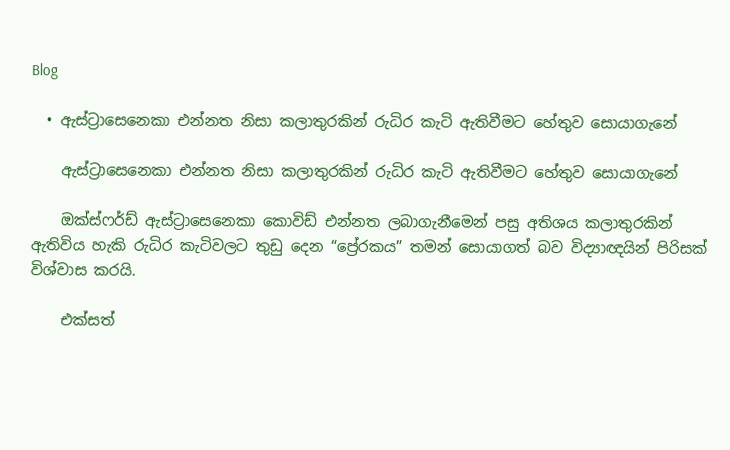Blog

  • ඇස්ට්‍රාසෙනෙකා එන්නත නිසා කලාතුරකින් රුධිර කැටි ඇතිවීමට හේතුව සොයාගැනේ

    ඇස්ට්‍රාසෙනෙකා එන්නත නිසා කලාතුරකින් රුධිර කැටි ඇතිවීමට හේතුව සොයාගැනේ

    ඔක්ස්ෆර්ඩ් ඇස්ට්‍රාසෙනෙකා කොවිඩ් එන්නත ලබාගැනීමෙන් පසු අතිශය කලාතුරකින් ඇතිවිය හැකි රුධිර කැටිවලට තුඩු දෙන “ප්‍රේරකය” තමන් සොයාගත් බව විද්‍යාඥයින් පිරිසක් විශ්වාස කරයි.

    එක්සත්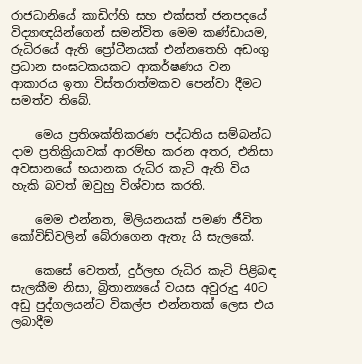රාජධානියේ කාඩිෆ්හි සහ එක්සත් ජනපදයේ විද්‍යාඥයින්ගෙන් සමන්විත මෙම කණ්ඩායම, රුධිරයේ ඇති ප්‍රෝටීනයක් එන්නතෙහි අඩංගු ප්‍රධාන සංඝටකයකට ආකර්ෂණය වන ආකාරය ඉතා විස්තරාත්මකව පෙන්වා දීමට සමත්ව තිබේ.

    මෙය ප්‍රතිශක්තිකරණ පද්ධතිය සම්බන්ධ දාම ප්‍රතික්‍රියාවක් ආරම්භ කරන අතර, එනිසා අවසානයේ භයානක රුධිර කැටි ඇති විය හැකි බවත් ඔවුහු විශ්වාස කරති.

    මෙම එන්නත, මිලියනයක් පමණ ජීවිත කෝවිඩ්වලින් බේරාගෙන ඇතැ යි සැලකේ.

    කෙසේ වෙතත්, දුර්ලභ රුධිර කැටි පිළිබඳ සැලකීම නිසා, බ්‍රිතාන්‍යයේ වයස අවුරුදු 40ට අඩු පුද්ගලයන්ට විකල්ප එන්නතක් ලෙස එය ලබාදීම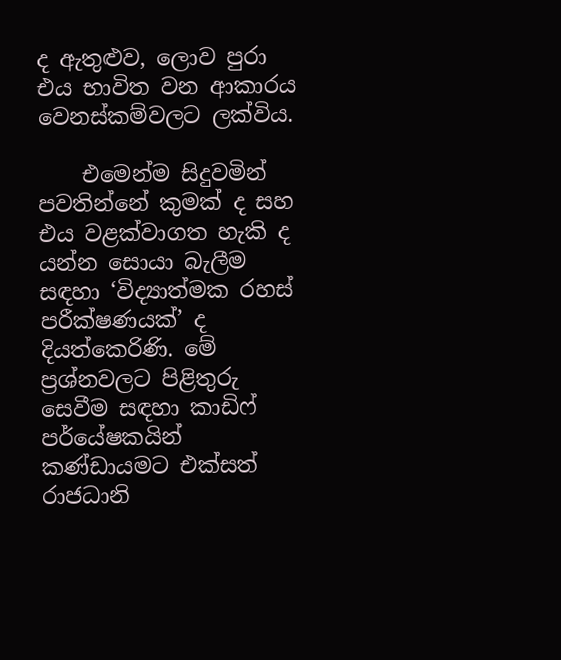ද ඇතුළුව, ලොව පුරා එය භාවිත වන ආකාරය වෙනස්කම්වලට ලක්විය.

    එමෙන්ම සිදුවමින් පවතින්නේ කුමක් ද සහ එය වළක්වාගත හැකි ද යන්න සොයා බැලීම සඳහා ‘විද්‍යාත්මක රහස් පරීක්ෂණයක්’ ද දියත්කෙරිණි. මේ ප්‍රශ්නවලට පිළිතුරු සෙවීම සඳහා කාඩිෆ් පර්යේෂකයින් කණ්ඩායමට එක්සත් රාජධානි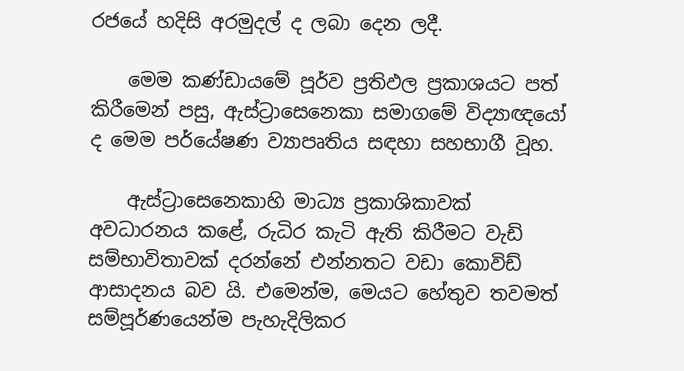රජයේ හදිසි අරමුදල් ද ලබා දෙන ලදී.

    මෙම කණ්ඩායමේ පූර්ව ප්‍රතිඵල ප්‍රකාශයට පත් කිරීමෙන් පසු, ඇස්ට්‍රාසෙනෙකා සමාගමේ විද්‍යාඥයෝ ද මෙම පර්යේෂණ ව්‍යාපෘතිය සඳහා සහභාගී වූහ.

    ඇස්ට්‍රාසෙනෙකාහි මාධ්‍ය ප්‍රකාශිකාවක් අවධාරනය කළේ, රුධිර කැටි ඇති කිරීමට වැඩි සම්භාවිතාවක් දරන්නේ එන්නතට වඩා කොවිඩ් ආසාදනය බව යි. එමෙන්ම, මෙයට හේතුව තවමත් සම්පූර්ණයෙන්ම පැහැදිලිකර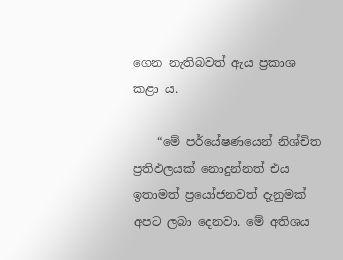ගෙන නැතිබවත් ඇය ප්‍රකාශ කළා ය.

    “මේ පර්යේෂණයෙන් නිශ්චිත ප්‍රතිඵලයක් නොදුන්නත් එය ඉතාමත් ප්‍රයෝජනවත් දැනුමක් අපට ලබා දෙනවා. මේ අතිශය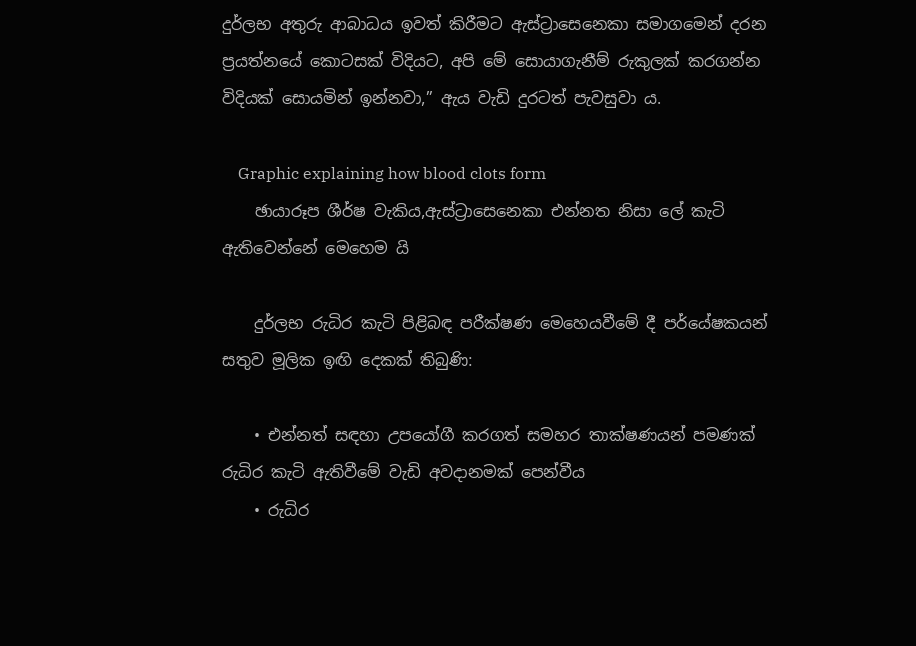දුර්ලභ අතුරු ආබාධය ඉවත් කිරීමට ඇස්ට්‍රාසෙනෙකා සමාගමෙන් දරන ප්‍රයත්නයේ කොටසක් විදියට, අපි මේ සොයාගැනීම් රුකුලක් කරගන්න විදියක් සොයමින් ඉන්නවා,” ඇය වැඩි දුරටත් පැවසුවා ය.

    Graphic explaining how blood clots form
    ඡායාරූප ශීර්ෂ වැකිය,ඇස්ට්‍රාසෙනෙකා එන්නත නිසා ලේ කැටි ඇතිවෙන්නේ මෙහෙම යි

    දුර්ලභ රුධිර කැටි පිළිබඳ පරීක්ෂණ මෙහෙයවීමේ දී පර්යේෂකයන් සතුව මූලික ඉඟි දෙකක් තිබුණි:

    • එන්නත් සඳහා උපයෝගී කරගත් සමහර තාක්ෂණයන් පමණක් රුධිර කැටි ඇතිවීමේ වැඩි අවදානමක් පෙන්වීය
    • රුධිර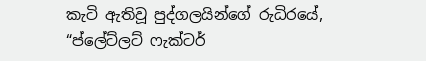කැටි ඇතිවූ පුද්ගලයින්ගේ රුධිරයේ, “ප්ලේට්ලට් ෆැක්ටර්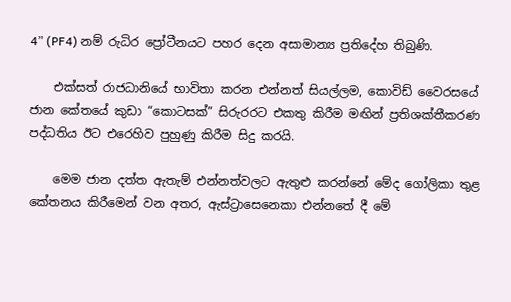4” (PF4) නම් රුධිර ප්‍රෝටීනයට පහර දෙන අසාමාන්‍ය ප්‍රතිදේහ තිබුණි.

    එක්සත් රාජධානියේ භාවිතා කරන එන්නත් සියල්ලම, කොවිඩ් වෛරසයේ ජාන කේතයේ කුඩා “කොටසක්” සිරුරරට එකතු කිරීම මඟින් ප්‍රතිශක්තීකරණ පද්ධතිය ඊට එරෙහිව පුහුණු කිරීම සිදු කරයි.

    මෙම ජාන දත්ත ඇතැම් එන්නත්වලට ඇතුළු කරන්නේ මේද ගෝලිකා තුළ කේතනය කිරීමෙන් වන අතර, ඇස්ට්‍රාසෙනෙකා එන්නතේ දී මේ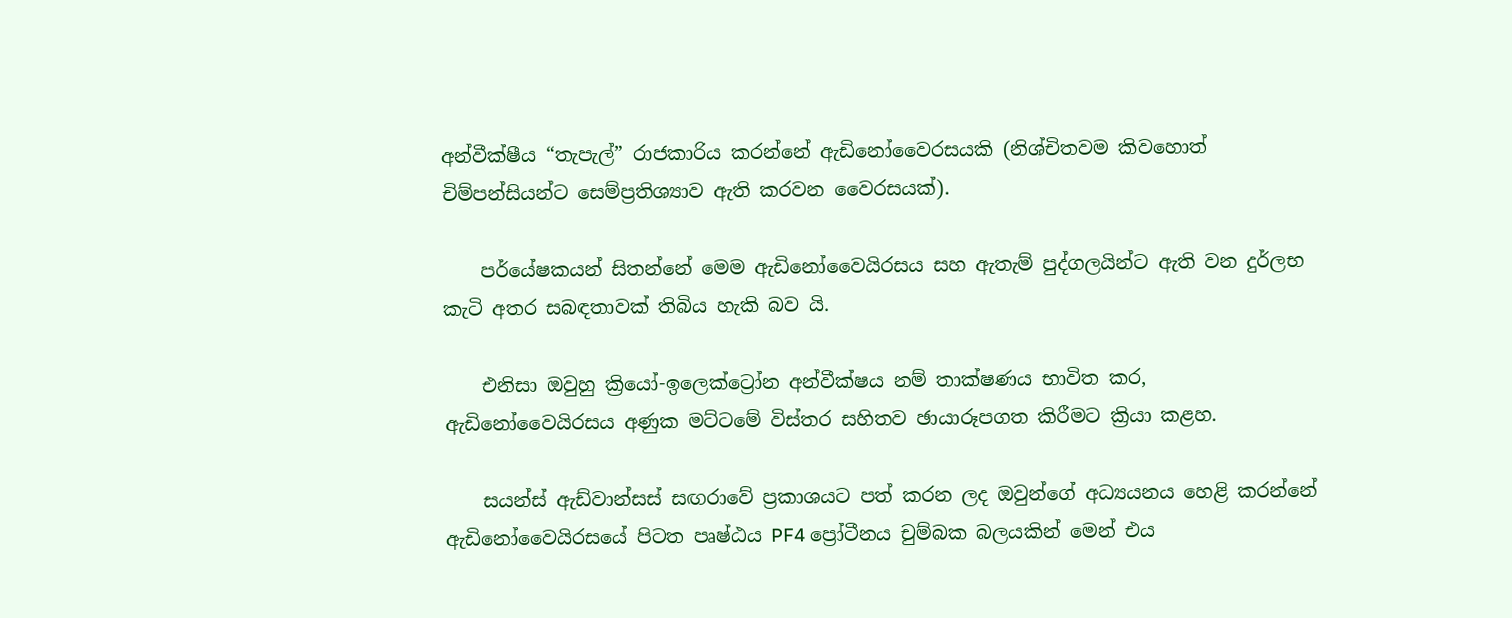අන්වීක්ෂීය “තැපැල්” රාජකාරිය කරන්නේ ඇඩිනෝවෛරසයකි (නිශ්චිතවම කිවහොත් චිම්පන්සියන්ට සෙම්ප්‍රතිශ්‍යාව ඇති කරවන වෛරසයක්).

    පර්යේෂකයන් සිතන්නේ මෙම ඇඩිනෝවෛයිරසය සහ ඇතැම් පුද්ගලයින්ට ඇති වන දුර්ලභ කැටි අතර සබඳතාවක් තිබිය හැකි බව යි.

    එනිසා ඔවුහු ක්‍රියෝ-ඉලෙක්ට්‍රෝන අන්වීක්ෂය නම් තාක්ෂණය භාවිත කර, ඇඩිනෝවෛයිරසය අණුක මට්ටමේ විස්තර සහිතව ඡායාරූපගත කිරීමට ක්‍රියා කළහ.

    සයන්ස් ඇඩ්වාන්සස් සඟරාවේ ප්‍රකාශයට පත් කරන ලද ඔවුන්ගේ අධ්‍යයනය හෙළි කරන්නේ ඇඩිනෝවෛයිරසයේ පිටත පෘෂ්ඨය PF4 ප්‍රෝටීනය චුම්බක බලයකින් මෙන් එය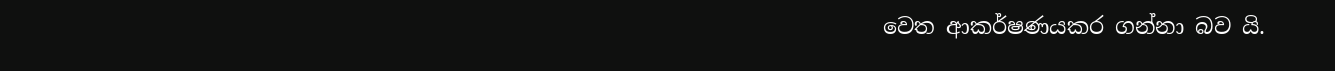වෙත ආකර්ෂණයකර ගන්නා බව යි.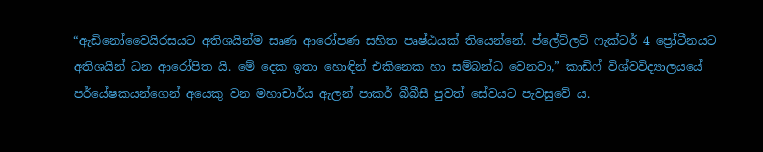“ඇඩිනෝවෛයිරසයට අතිශයින්ම සෘණ ආරෝපණ සහිත පෘෂ්ඨයක් තියෙන්නේ. ප්ලේට්ලට් ෆැක්ටර් 4 ප්‍රෝටීනයට අතිශයින් ධන ආරෝපිත යි. මේ දෙක ඉතා හොඳින් එකිනෙක හා සම්බන්ධ වෙනවා,” කාඩිෆ් විශ්වවිද්‍යාලයයේ පර්යේෂකයන්ගෙන් අයෙකු වන මහාචාර්ය ඇලන් පාකර් බීබීසී පුවත් සේවයට පැවසුවේ ය.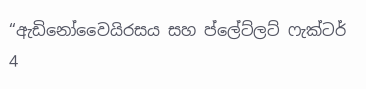“ඇඩිනෝවෛයිරසය සහ ප්ලේට්ලට් ෆැක්ටර් 4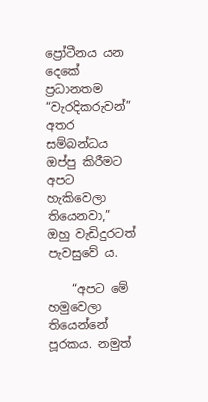ප්‍රෝටීනය යන දෙකේ ප්‍රධානතම “වැරදිකරුවන්” අතර සම්බන්ධය ඔප්පු කිරීමට අපට හැකිවෙලා තියෙනවා,” ඔහු වැඩිදුරටත් පැවසුවේ ය.

    “අපට මේ හමුවෙලා තියෙන්නේ පූරකය. නමුත්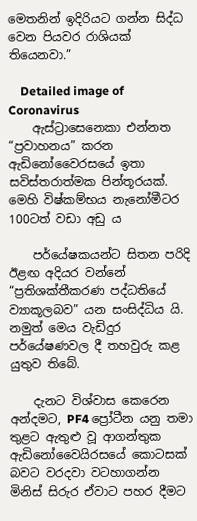මෙතනින් ඉදිරියට ගන්න සිද්ධ වෙන පියවර රාශියක් තියෙනවා.”

    Detailed image of Coronavirus
    ඇස්ට්‍රාසෙනෙකා එන්නත “ප්‍රවාහනය” කරන ඇඩිනෝවෛරසයේ ඉතා සවිස්තරාත්මක පින්තූරයක්. මෙහි විෂ්කම්භය නැනෝමීටර 100ටත් වඩා අඩු ය

    පර්යේෂකයන්ට සිතන පරිදි ඊළඟ අදියර වන්නේ “ප්‍රතිශක්තීකරණ පද්ධතියේ ව්‍යාකූලබව” යන සංසිද්ධිය යි. නමුත් මෙය වැඩිදුර පර්යේෂණවල දී තහවුරු කළ යුතුව තිබේ.

    දැනට විශ්වාස කෙරෙන අන්දමට, PF4 ප්‍රෝටීන යනු තමා තුළට ඇතුළු වූ ආගන්තුක ඇඩිනෝවෛයිරසයේ කොටසක් බවට වරදවා වටහාගන්න මිනිස් සිරුර ඒවාට පහර දීමට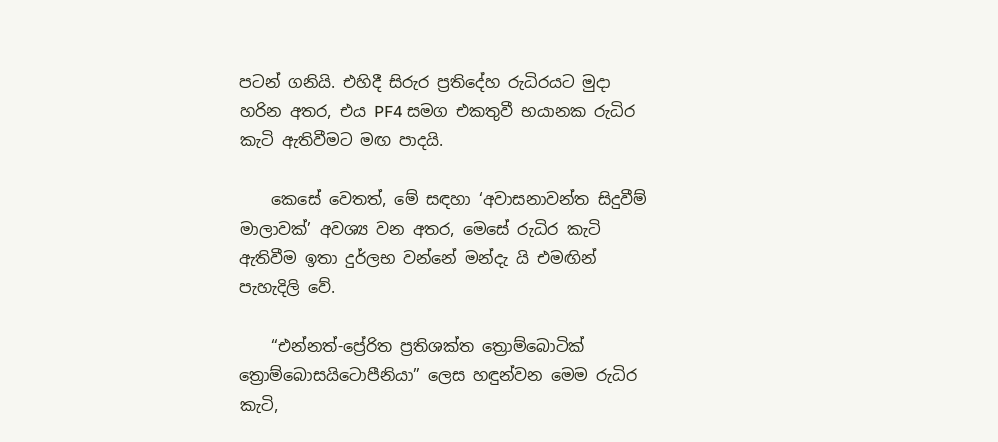පටන් ගනියි. එහිදී සිරුර ප්‍රතිදේහ රුධිරයට මුදා හරින අතර, එය PF4 සමග එකතුවී භයානක රුධිර කැටි ඇතිවීමට මඟ පාදයි.

    කෙසේ වෙතත්, මේ සඳහා ‘අවාසනාවන්ත සිදුවීම් මාලාවක්’ අවශ්‍ය වන අතර, මෙසේ රුධිර කැටි ඇතිවීම ඉතා දුර්ලභ වන්නේ මන්දැ යි එමඟින් පැහැදිලි වේ.

    “එන්නත්-ප්‍රේරිත ප්‍රතිශක්ත ත්‍රොම්බොටික් ත්‍රොම්බොසයිටොපීනියා” ලෙස හඳුන්වන මෙම රුධිර කැටි,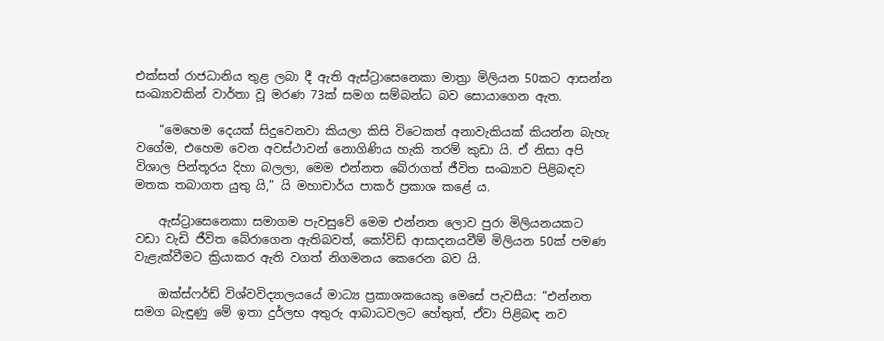එක්සත් රාජධානිය තුළ ලබා දී ඇති ඇස්ට්‍රාසෙනෙකා මාත්‍රා මිලියන 50කට ආසන්න සංඛ්‍යාවකින් වාර්තා වූ මරණ 73ක් සමග සම්බන්ධ බව සොයාගෙන ඇත.

    “මෙහෙම දෙයක් සිදුවෙනවා කියලා කිසි විටෙකත් අනාවැකියක් කියන්න බැහැ වගේම, එහෙම වෙන අවස්ථාවන් නොගිණිය හැකි තරම් කුඩා යි. ඒ නිසා අපි විශාල පින්තූරය දිහා බලලා, මෙම එන්නත බේරාගත් ජීවිත සංඛ්‍යාව පිළිබඳව මතක තබාගත යුතු යි,” යි මහාචාර්ය පාකර් ප්‍රකාශ කළේ ය.

    ඇස්ට්‍රාසෙනෙකා සමාගම පැවසුවේ මෙම එන්නත ලොව පුරා මිලියනයකට වඩා වැඩි ජීවිත බේරාගෙන ඇතිබවත්, කෝවිඩ් ආසාදනයවීම් මිලියන 50ක් පමණ වැළැක්වීමට ක්‍රියාකර ඇති වගත් නිගමනය කෙරෙන බව යි.

    ඔක්ස්ෆර්ඩ් විශ්වවිද්‍යාලයයේ මාධ්‍ය ප්‍රකාශකයෙකු මෙසේ පැවසීය: “එන්නත සමග බැඳුණු මේ ඉතා දුර්ලභ අතුරු ආබාධවලට හේතුත්, ඒවා පිළිබඳ නව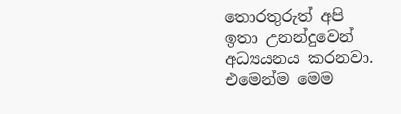තොරතුරුත් අපි ඉතා උනන්දුවෙන් අධ්‍යයනය කරනවා. එමෙන්ම මෙම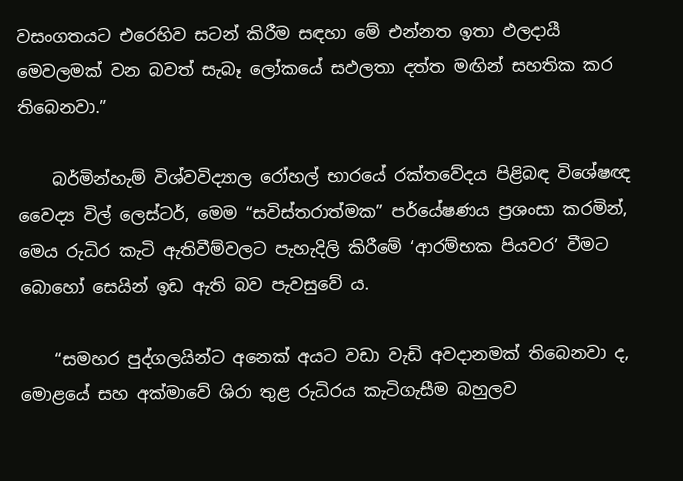වසංගතයට එරෙහිව සටන් කිරීම සඳහා මේ එන්නත ඉතා ඵලදායී මෙවලමක් වන බවත් සැබෑ ලෝකයේ සඵලතා දත්ත මඟින් සහතික කර තිබෙනවා.”

    බර්මින්හැම් විශ්වවිද්‍යාල රෝහල් භාරයේ රක්තවේදය පිළිබඳ විශේෂඥ වෛද්‍ය විල් ලෙස්ටර්, මෙම “සවිස්තරාත්මක” පර්යේෂණය ප්‍රශංසා කරමින්, මෙය රුධිර කැටි ඇතිවීම්වලට පැහැදිලි කිරීමේ ‘ආරම්භක පියවර’ වීමට බොහෝ සෙයින් ඉඩ ඇති බව පැවසුවේ ය.

    “සමහර පුද්ගලයින්ට අනෙක් අයට වඩා වැඩි අවදානමක් තිබෙනවා ද, මොළයේ සහ අක්මාවේ ශිරා තුළ රුධිරය කැටිගැසීම බහුලව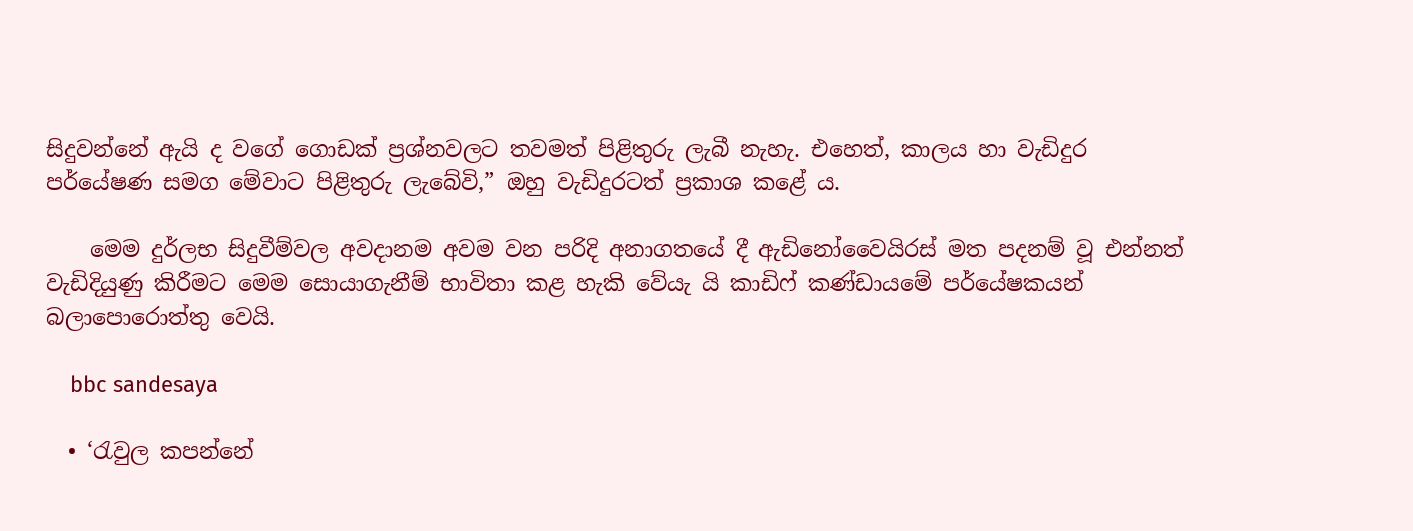සිදුවන්නේ ඇයි ද වගේ ගොඩක් ප්‍රශ්නවලට තවමත් පිළිතුරු ලැබී නැහැ. එහෙත්, කාලය හා වැඩිදුර පර්යේෂණ සමග මේවාට පිළිතුරු ලැබේවි,” ඔහු වැඩිදුරටත් ප්‍රකාශ කළේ ය.

    මෙම දුර්ලභ සිදුවීම්වල අවදානම අවම වන පරිදි අනාගතයේ දී ඇඩිනෝවෛයිරස් මත පදනම් වූ එන්නත් වැඩිදියුණු කිරීමට මෙම සොයාගැනීම් භාවිතා කළ හැකි වේයැ යි කාඩිෆ් කණ්ඩායමේ පර්යේෂකයන් බලාපොරොත්තු වෙයි.

    bbc sandesaya

  • ‘රැවුල කපන්නේ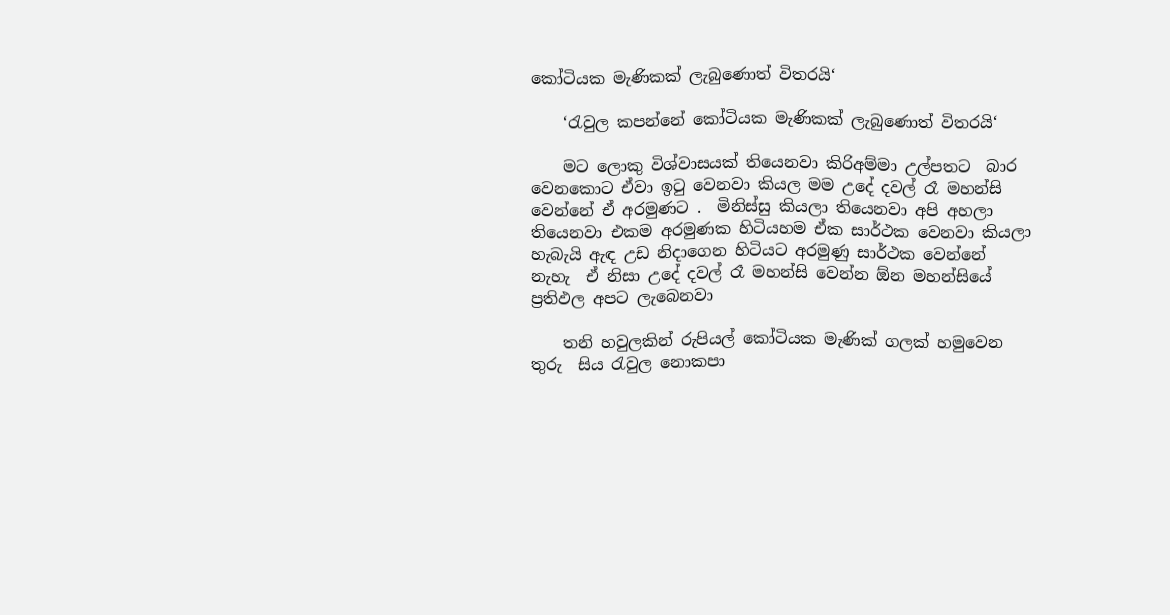කෝටියක මැණිකක් ලැබුණොත් විතරයි‘

    ‘රැවුල කපන්නේ කෝටියක මැණිකක් ලැබුණොත් විතරයි‘

    මට ලොකු විශ්වාසයක් තියෙනවා කිරිඅම්මා උල්පතට  බාර  වෙනකොට ඒවා ඉටු වෙනවා කියල මම උදේ දවල් රෑ මහන්සි වෙන්නේ ඒ අරමුණට .  මිනිස්සු කියලා තියෙනවා අපි අහලා තියෙනවා එකම අරමුණක හිටියහම ඒක සාර්ථක වෙනවා කියලා හැබැයි ඇඳ උඩ නිදාගෙන හිටියට අරමුණු සාර්ථක වෙන්නේ නැහැ  ඒ නිසා උදේ දවල් රෑ මහන්සි වෙන්න ඕන මහන්සියේ ප්‍රතිඵල අපට ලැබෙනවා

    තනි හවුලකින් රුපියල් කෝටියක මැණික් ගලක් හමුවෙන තුරු  සිය රැවුල නොකපා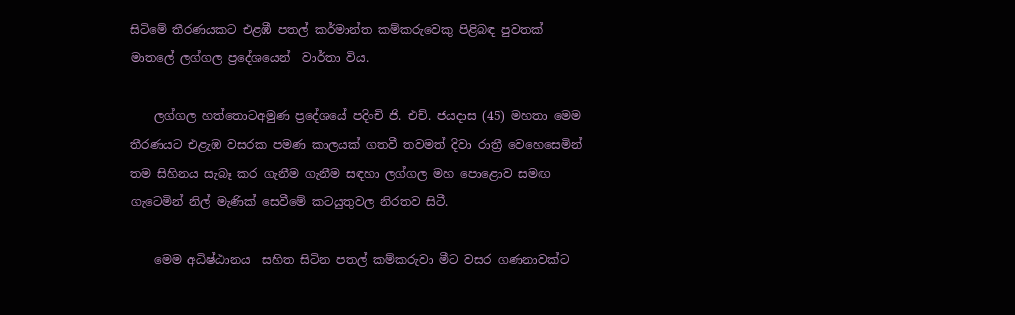සිටිමේ තීරණයකට එළඹී පතල් කර්මාන්ත කම්කරුවෙකු පිළිබඳ පුවතක් මාතලේ ලග්ගල ප්‍රදේශයෙන්  වාර්තා විය.

    ලග්ගල හත්තොටඅමුණ ප්‍රදේශයේ පදිංචි ජි. එච්. ජයදාස (45) මහතා මෙම  තීරණයට එළැඹ වසරක පමණ කාලයක් ගතවී තවමත් දිවා රාත්‍රී වෙහෙසෙමින් තම සිහිනය සැබෑ කර ගැනීම ගැනීම සඳහා ලග්ගල මහ පොළොව සමඟ ගැටෙමින් නිල් මැණික් සෙවීමේ කටයුතුවල නිරතව සිටී.

    මෙම අධිෂ්ඨානය  සහිත සිටින පතල් කම්කරුවා මීට වසර ගණනාවක්ට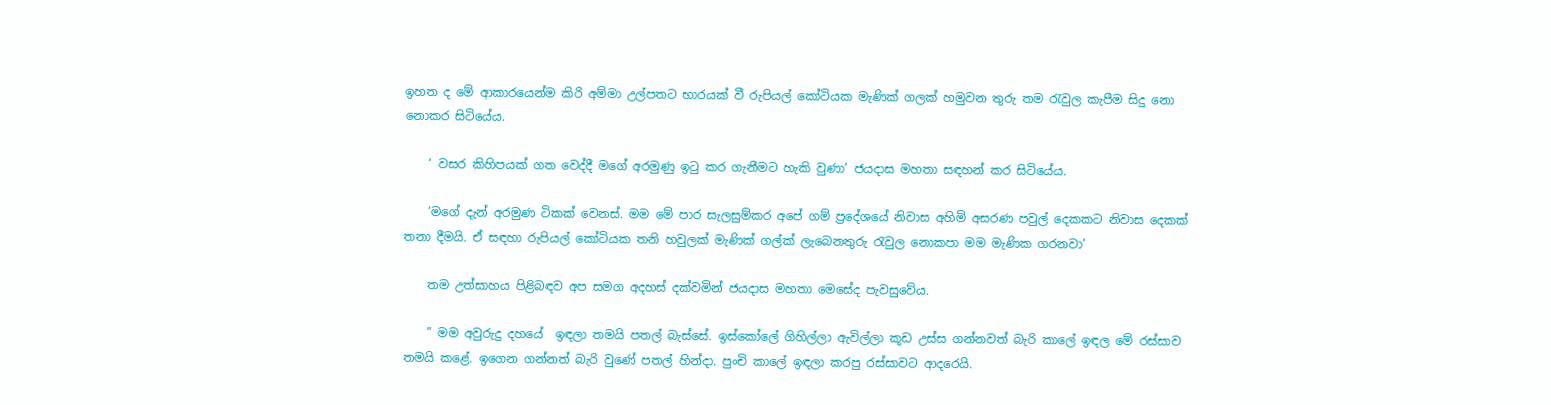ඉහත ද මේ ආකාරයෙන්ම කිරි අම්මා උල්පතට භාරයක් වී රුපියල් කෝටියක මැණික් ගලක් හමුවන තුරු තම රැවුල කැපීම සිදු නො නොකර සිටියේය.

    ‘ වසර කිහිපයක් ගත වෙද්දී මගේ අරමුණු ඉටු කර ගැනීමට හැකි වුණා’ ජයදාස මහතා සඳහන් කර සිටියේය.

    ‘මගේ දැන් අරමුණ ටිකක් වෙනස්. මම මේ පාර සැලසුම්කර අපේ ගම් ප්‍රදේශයේ නිවාස අහිමි අසරණ පවුල් දෙකකට නිවාස දෙකක් තනා දීමයි. ඒ සඳහා රුපියල් කෝටියක තනි හවුලක් මැණික් ගල්ක් ලැබෙනතුරු රැවුල නොකපා මම මැණික ගරනවා’

    තම උත්සාහය පිළිබඳව අප සමග අදහස් දක්වමින් ජයදාස මහතා මෙසේද පැවසුවේය.

    ” මම අවුරුදු දහයේ  ඉඳලා තමයි පතල් බැස්සේ. ඉස්කෝලේ ගිහිල්ලා ඇවිල්ලා කූඩ උස්ස ගන්නවත් බැරි කාලේ ඉඳල මේ රස්සාව තමයි කළේ. ඉගෙන ගන්නත් බැරි වුණේ පතල් හින්දා. පුංචි කාලේ ඉඳලා කරපු රස්සාවට ආදරෙයි.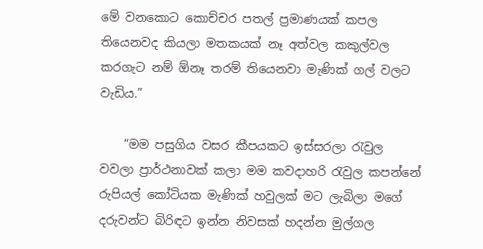මේ වනකොට කොච්චර පතල් ප්‍රමාණයක් කපල තියෙනවද කියලා මතකයක් නෑ අත්වල කකුල්වල කරගැට නම් ඕනෑ තරම් තියෙනවා මැණික් ගල් වලට වැඩිය.”

    “මම පසුගිය වසර කීපයකට ඉස්සරලා රැවුල වවලා ප්‍රාර්ථනාවක් කලා මම කවදාහරි රැවුල කපන්නේ රුපියල් කෝටියක මැණික් හවුලක් මට ලැබිලා මගේ දරුවන්ට බිරිඳට ඉන්න නිවසක් හදන්න මුල්ගල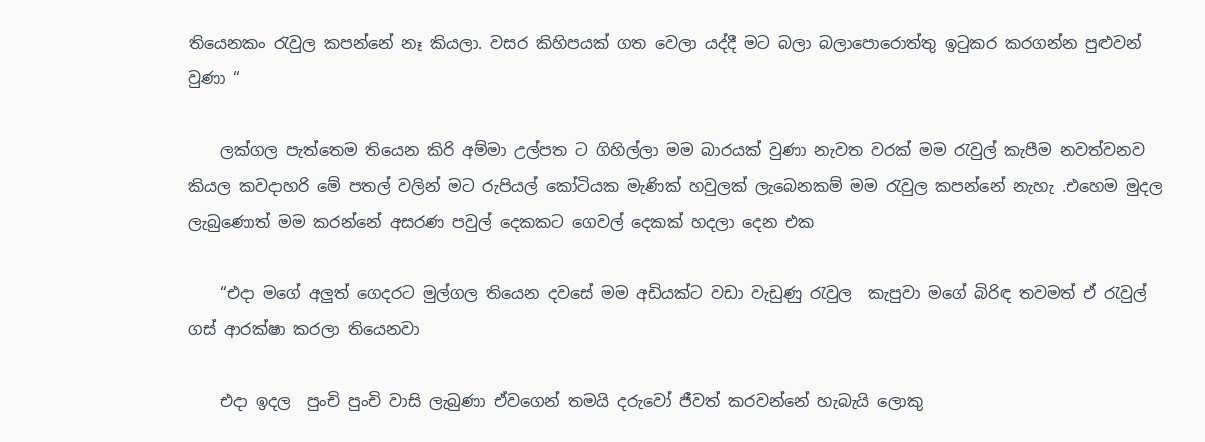තියෙනකං රැවුල කපන්නේ නෑ කියලා. වසර කිහිපයක් ගත වෙලා යද්දී මට බලා බලාපොරොත්තු ඉටුකර කරගන්න පුළුවන් වුණා “

    ලක්ගල පැත්තෙම තියෙන කිරි අම්මා උල්පත ට ගිහිල්ලා මම බාරයක් වුණා නැවත වරක් මම රැවුල් කැපීම නවත්වනව කියල කවදාහරි මේ පතල් වලින් මට රුපියල් කෝටියක මැණික් හවුලක් ලැබෙනකම් මම රැවුල කපන්නේ නැහැ .එහෙම මුදල ලැබුණොත් මම කරන්නේ අසරණ පවුල් දෙකකට ගෙවල් දෙකක් හදලා දෙන එක

    “එදා මගේ අලුත් ගෙදරට මුල්ගල තියෙන දවසේ මම අඩියක්ට වඩා වැඩුණු රැවුල  කැපුවා මගේ බිරිඳ තවමත් ඒ රැවුල් ගස් ආරක්ෂා කරලා තියෙනවා

    එදා ඉදල  පුංචි පුංචි වාසි ලැබුණා ඒවගෙන් තමයි දරුවෝ ජීවත් කරවන්නේ හැබැයි ලොකු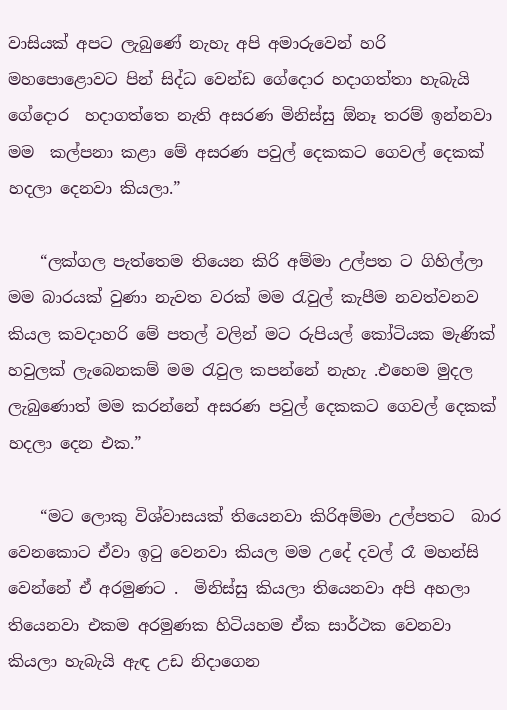වාසියක් අපට ලැබුණේ නැහැ අපි අමාරුවෙන් හරි මහපොළොවට පින් සිද්ධ වෙන්ඩ ගේදොර හදාගත්තා හැබැයි  ගේදොර  හදාගත්තෙ නැති අසරණ මිනිස්සු ඕනෑ තරම් ඉන්නවා මම  කල්පනා කළා මේ අසරණ පවුල් දෙකකට ගෙවල් දෙකක් හදලා දෙනවා කියලා.”

    “ලක්ගල පැත්තෙම තියෙන කිරි අම්මා උල්පත ට ගිහිල්ලා මම බාරයක් වුණා නැවත වරක් මම රැවුල් කැපීම නවත්වනව කියල කවදාහරි මේ පතල් වලින් මට රුපියල් කෝටියක මැණික් හවුලක් ලැබෙනකම් මම රැවුල කපන්නේ නැහැ .එහෙම මුදල ලැබුණොත් මම කරන්නේ අසරණ පවුල් දෙකකට ගෙවල් දෙකක් හදලා දෙන එක.”

    “මට ලොකු විශ්වාසයක් තියෙනවා කිරිඅම්මා උල්පතට  බාර  වෙනකොට ඒවා ඉටු වෙනවා කියල මම උදේ දවල් රෑ මහන්සි වෙන්නේ ඒ අරමුණට .  මිනිස්සු කියලා තියෙනවා අපි අහලා තියෙනවා එකම අරමුණක හිටියහම ඒක සාර්ථක වෙනවා කියලා හැබැයි ඇඳ උඩ නිදාගෙන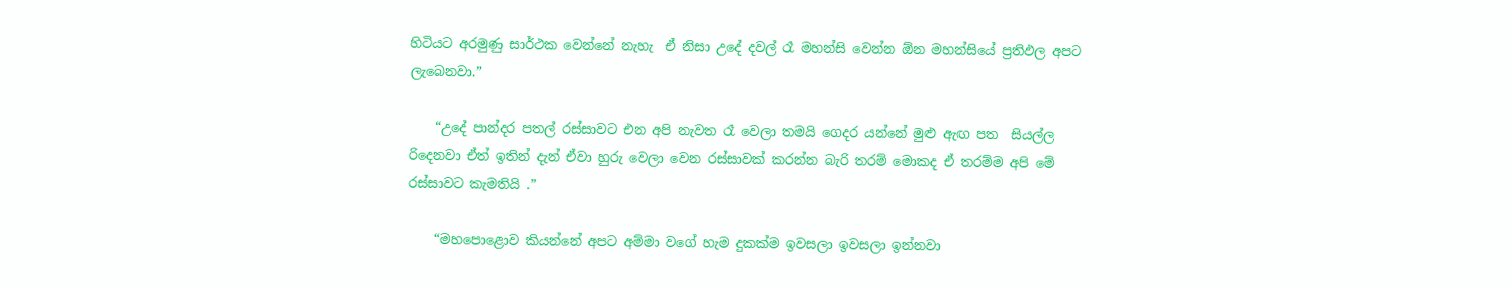හිටියට අරමුණු සාර්ථක වෙන්නේ නැහැ  ඒ නිසා උදේ දවල් රෑ මහන්සි වෙන්න ඕන මහන්සියේ ප්‍රතිඵල අපට ලැබෙනවා.”

    “උදේ පාන්දර පතල් රස්සාවට එන අපි නැවත රෑ වෙලා තමයි ගෙදර යන්නේ මුළු ඇඟ පත  සියල්ල රිදෙනවා ඒත් ඉතින් දැන් ඒවා හුරු වෙලා වෙන රස්සාවක් කරන්න බැරි තරම් මොකද ඒ තරම්ම අපි මේ රස්සාවට කැමතියි .”

    “මහපොළොව කියන්නේ අපට අම්මා වගේ හැම දුකක්ම ඉවසලා ඉවසලා ඉන්නවා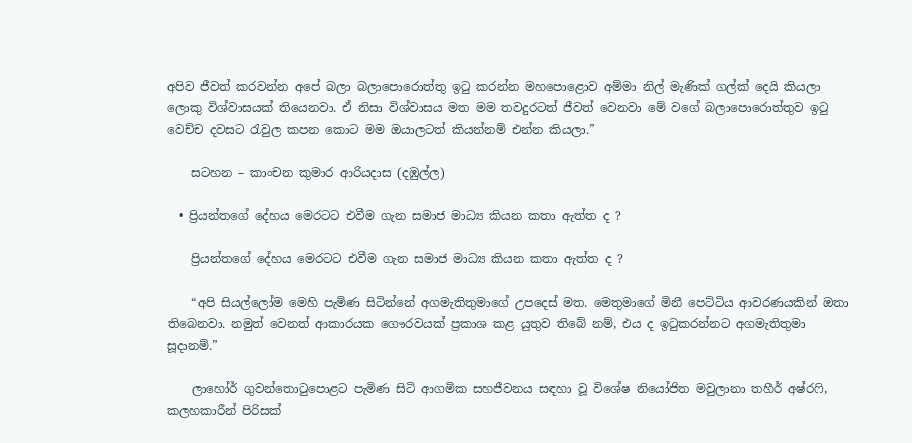අපිව ජීවත් කරවන්න අපේ බලා බලාපොරොත්තු ඉටු කරන්න මහපොළොව අම්මා නිල් මැණික් ගල්ක් දෙයි කියලා ලොකු විශ්වාසයක් තියෙනවා. ඒ නිසා විශ්වාසය මත මම තවදුරටත් ජීවත් වෙනවා මේ වගේ බලාපොරොත්තුව ඉටු වෙච්ච දවසට රැවුල කපන කොට මම ඔයාලටත් කියන්නම් එන්න කියලා.”

    සටහන – කාංචන කුමාර ආරියදාස (දඹුල්ල)

  • ප්‍රියන්තගේ දේහය මෙරටට එවීම ගැන සමාජ මාධ්‍ය කියන කතා ඇත්ත ද ?

    ප්‍රියන්තගේ දේහය මෙරටට එවීම ගැන සමාජ මාධ්‍ය කියන කතා ඇත්ත ද ?

    “අපි සියල්ලෝම මෙහි පැමිණ සිටින්නේ අගමැතිතුමාගේ උපදෙස් මත. මෙතුමාගේ මිනී පෙට්ටිය ආවරණයකින් ඔතා තිබෙනවා. නමුත් වෙනත් ආකාරයක ගෞරවයක් ප්‍රකාශ කළ යුතුව තිබේ නම්, එය ද ඉටුකරන්නට අගමැතිතුමා සූදානම්.”

    ලාහෝර් ගුවන්තොටුපොළට පැමිණ සිටි ආගමික සහජීවනය සඳහා වූ විශේෂ නියෝජිත මවුලානා තහීර් අෂ්රෆි, කලහකාරීන් පිරිසක්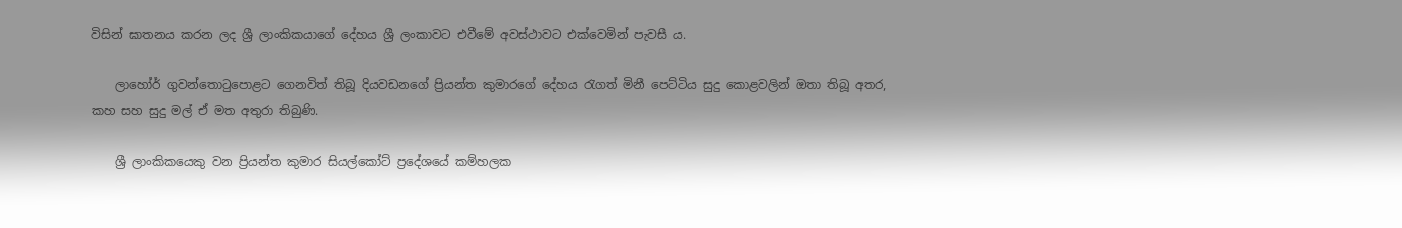විසින් ඝාතනය කරන ලද ශ්‍රී ලාංකිකයාගේ දේහය ශ්‍රී ලංකාවට එවීමේ අවස්ථාවට එක්වෙමින් පැවසී ය.

    ලාහෝර් ගුවන්තොටුපොළට ගෙනවිත් තිබූ දියවඩනගේ ප්‍රියන්ත කුමාරගේ දේහය රැගත් මිනී පෙට්ටිය සුදු කොළවලින් ඔතා තිබූ අතර, කහ සහ සුදු මල් ඒ මත අතුරා තිබුණි.

    ශ්‍රී ලාංකිකයෙකු වන ප්‍රියන්ත කුමාර සියල්කෝට් ප්‍රදේශයේ කම්හලක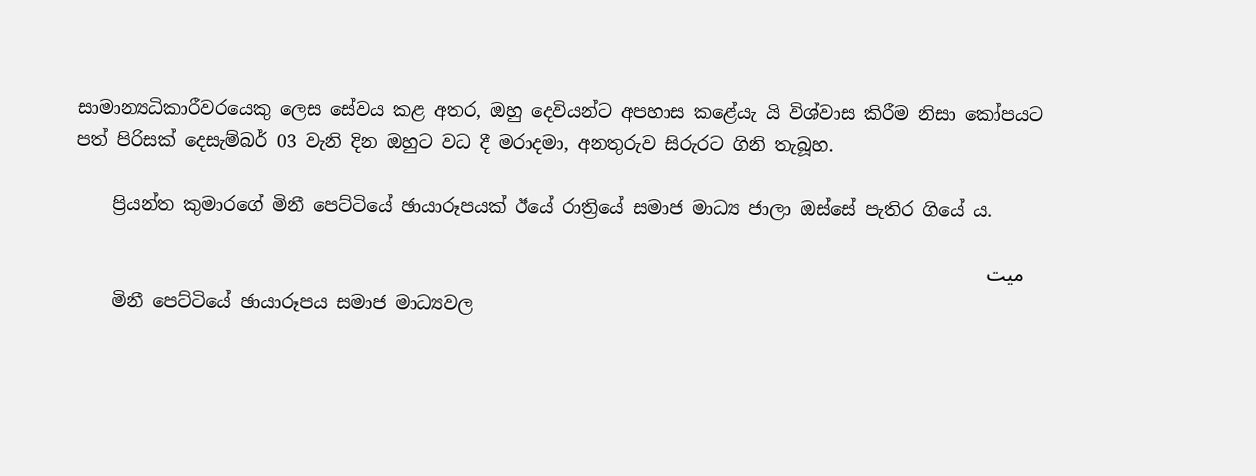සාමාන්‍යධිකාරීවරයෙකු ලෙස සේවය කළ අතර, ඔහු දෙවියන්ට අපහාස කළේයැ යි විශ්වාස කිරීම නිසා කෝපයට පත් පිරිසක් දෙසැම්බර් 03 වැනි දින ඔහුට වධ දී මරාදමා, අනතුරුව සිරුරට ගිනි තැබූහ.

    ප්‍රියන්ත කුමාරගේ මිනී පෙට්ටියේ ඡායාරූපයක් ඊයේ රාත්‍රියේ සමාජ මාධ්‍ය ජාලා ඔස්සේ පැතිර ගියේ ය.

    میت
    මිනී පෙට්ටියේ ඡායාරූපය සමාජ මාධ්‍යවල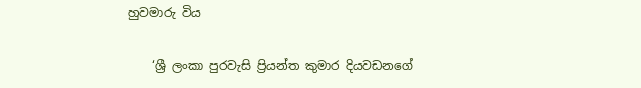හුවමාරු විය

    ‘ශ්‍රී ලංකා පුරවැසි ප්‍රියන්ත කුමාර දියවඩනගේ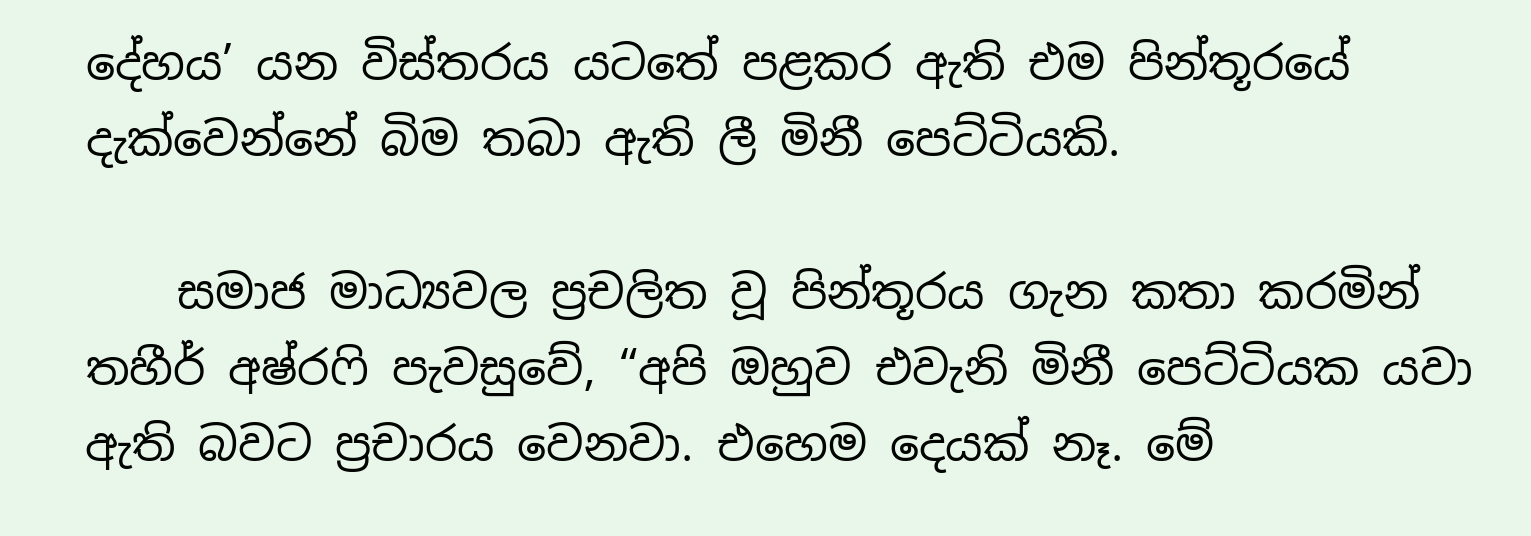දේහය’ යන විස්තරය යටතේ පළකර ඇති එම පින්තූරයේ දැක්වෙන්නේ බිම තබා ඇති ලී මිනී පෙට්ටියකි.

    සමාජ මාධ්‍යවල ප්‍රචලිත වූ පින්තූරය ගැන කතා කරමින් තහීර් අෂ්රෆි පැවසුවේ, “අපි ඔහුව එවැනි මිනී පෙට්ටියක යවා ඇති බවට ප්‍රචාරය වෙනවා. එහෙම දෙයක් නෑ. මේ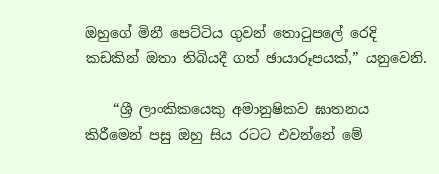ඔහුගේ මිනී පෙට්ටිය ගුවන් තොටුපලේ රෙදි කඩකින් ඔතා තිබියදී ගත් ඡායාරූපයක්,” යනුවෙනි.

    “ශ්‍රී ලාංකිකයෙකු අමානුෂිකව ඝාතනය කිරීමෙන් පසු ඔහු සිය රටට එවන්නේ මේ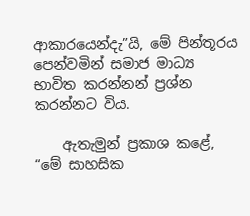ආකාරයෙන්දැ”යි, මේ පින්තූරය පෙන්වමින් සමාජ මාධ්‍ය භාවිත කරන්නන් ප්‍රශ්න කරන්නට විය.

    ඇතැමුන් ප්‍රකාශ කළේ, “මේ සාහසික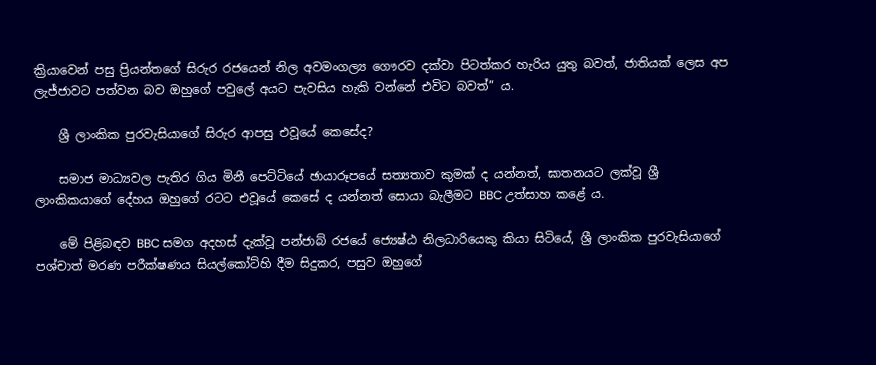ක්‍රියාවෙන් පසු ප්‍රියන්තගේ සිරුර රජයෙන් නිල අවමංගල්‍ය ගෞරව දක්වා පිටත්කර හැරිය යුතු බවත්, ජාතියක් ලෙස අප ලැජ්ජාවට පත්වන බව ඔහුගේ පවුලේ අයට පැවසිය හැකි වන්නේ එවිට බවත්” ය.

    ශ්‍රී ලාංකික පුරවැසියාගේ සිරුර ආපසු එවූයේ කෙසේද?

    සමාජ මාධ්‍යවල පැතිර ගිය මිනී පෙට්ටියේ ඡායාරූපයේ සත්‍යතාව කුමක් ද යන්නත්, ඝාතනයට ලක්වූ ශ්‍රී ලාංකිකයාගේ දේහය ඔහුගේ රටට එවූයේ කෙසේ ද යන්නත් සොයා බැලීමට BBC උත්සාහ කළේ ය.

    මේ පිළිබඳව BBC සමග අදහස් දැක්වූ පන්ජාබ් රජයේ ජ්‍යෙෂ්ඨ නිලධාරියෙකු කියා සිටියේ, ශ්‍රී ලාංකික පුරවැසියාගේ පශ්චාත් මරණ පරීක්ෂණය සියල්කෝට්හි දීම සිදුකර, පසුව ඔහුගේ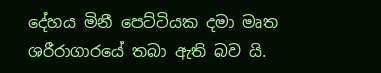දේහය මිනී පෙට්ටියක දමා මෘත ශරීරාගාරයේ තබා ඇති බව යි.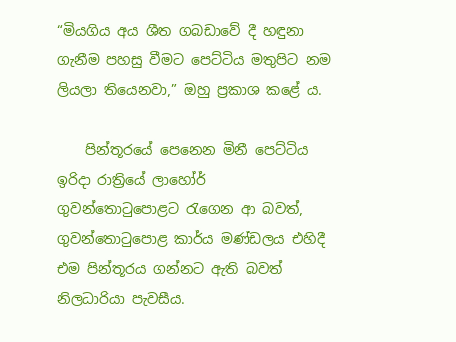“මියගිය අය ශීත ගබඩාවේ දී හඳුනා ගැනීම පහසු වීමට පෙට්ටිය මතුපිට නම ලියලා තියෙනවා,” ඔහු ප්‍රකාශ කළේ ය.

    පින්තූරයේ පෙනෙන මිනී පෙට්ටිය ඉරිදා රාත්‍රියේ ලාහෝර් ගුවන්තොටුපොළට රැගෙන ආ බවත්, ගුවන්තොටුපොළ කාර්ය මණ්ඩලය එහිදී එම පින්තූරය ගන්නට ඇති බවත් නිලධාරියා පැවසීය.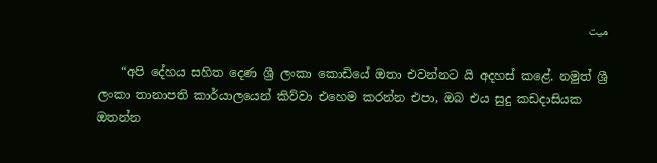میت

    “අපි දේහය සහිත දෙණ ශ්‍රී ලංකා කොඩියේ ඔතා එවන්නට යි අදහස් කළේ. නමුත් ශ්‍රී ලංකා තානාපති කාර්යාලයෙන් කිව්වා එහෙම කරන්න එපා, ඔබ එය සුදු කඩදාසියක ඔතන්න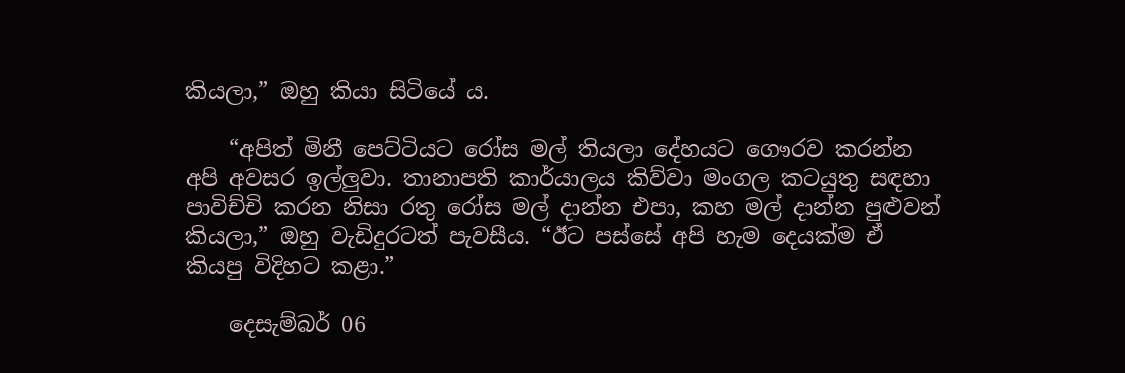කියලා,” ඔහු කියා සිටියේ ය.

    “අපිත් මිනී පෙට්ටියට රෝස මල් තියලා දේහයට ගෞරව කරන්න අපි අවසර ඉල්ලුවා. තානාපති කාර්යාලය කිව්වා මංගල කටයුතු සඳහා පාවිච්චි කරන නිසා රතු රෝස මල් දාන්න එපා, කහ මල් දාන්න පුළුවන් කියලා,” ඔහු වැඩිදුරටත් පැවසීය. “ඊට පස්සේ අපි හැම දෙයක්ම ඒ කියපු විදිහට කළා.”

    දෙසැම්බර් 06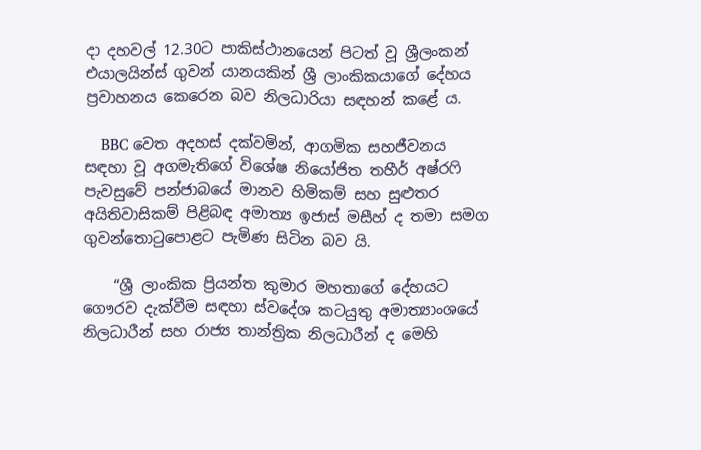දා දහවල් 12.30ට පාකිස්ථානයෙන් පිටත් වූ ශ්‍රීලංකන් එයාලයින්ස් ගුවන් යානයකින් ශ්‍රී ලාංකිකයාගේ දේහය ප්‍රවාහනය කෙරෙන බව නිලධාරියා සඳහන් කළේ ය.

    BBC වෙත අදහස් දක්වමින්, ආගමික සහජීවනය සඳහා වූ අගමැතිගේ විශේෂ නියෝජිත තහීර් අෂ්රෆි පැවසුවේ පන්ජාබයේ මානව හිමිකම් සහ සුළුතර අයිතිවාසිකම් පිළිබඳ අමාත්‍ය ඉජාස් මසීහ් ද තමා සමග ගුවන්තොටුපොළට පැමිණ සිටින බව යි.

    “ශ්‍රී ලාංකික ප්‍රියන්ත කුමාර මහතාගේ දේහයට ගෞරව දැක්වීම සඳහා ස්වදේශ කටයුතු අමාත්‍යාංශයේ නිලධාරීන් සහ රාජ්‍ය තාන්ත්‍රික නිලධාරීන් ද මෙහි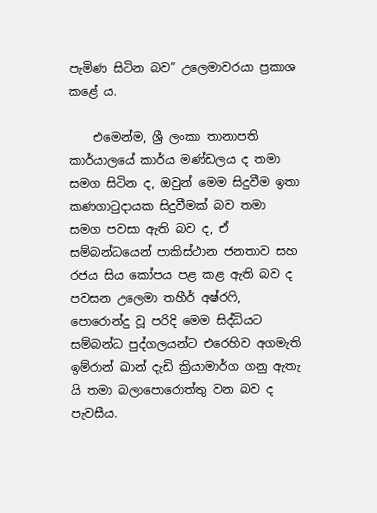පැමිණ සිටින බව” උලෙමාවරයා ප්‍රකාශ කළේ ය.

    එමෙන්ම, ශ්‍රී ලංකා තානාපති කාර්යාලයේ කාර්ය මණ්ඩලය ද තමා සමග සිටින ද, ඔවුන් මෙම සිදුවීම ඉතා කණගාටුදායක සිදුවීමක් බව තමා සමග පවසා ඇති බව ද, ඒ සම්බන්ධයෙන් පාකිස්ථාන ජනතාව සහ රජය සිය කෝපය පළ කළ ඇති බව ද පවසන උලෙමා තහීර් අෂ්රෆි, පොරොන්දු වූ පරිදි මෙම සිද්ධියට සම්බන්ධ පුද්ගලයන්ට එරෙහිව අගමැති ඉම්රාන් ඛාන් දැඩි ක්‍රියාමාර්ග ගනු ඇතැ යි තමා බලාපොරොත්තු වන බව ද පැවසීය.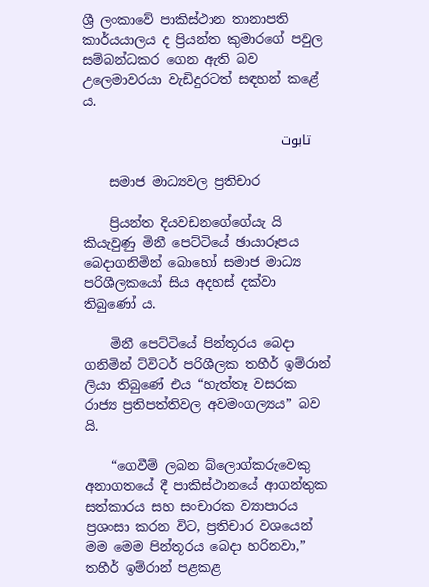ශ්‍රී ලංකාවේ පාකිස්ථාන තානාපති කාර්යයාලය ද ප්‍රියන්ත කුමාරගේ පවුල සම්බන්ධකර ගෙන ඇති බව උලෙමාවරයා වැඩිදුරටත් සඳහන් කළේ ය.

    تابوت

    සමාජ මාධ්‍යවල ප්‍රතිචාර

    ප්‍රියන්ත දියවඩනගේගේයැ යි කියැවුණු මිනී පෙට්ටියේ ඡායාරූපය බෙදාගනිමින් බොහෝ සමාජ මාධ්‍ය පරිශීලකයෝ සිය අදහස් දක්වා තිබුණෝ ය.

    මිනී පෙට්ටියේ පින්තූරය බෙදා ගනිමින් ට්විටර් පරිශීලක තහීර් ඉම්රාන් ලියා තිබුණේ එය “හැත්තෑ වසරක රාජ්‍ය ප්‍රතිපත්තිවල අවමංගල්‍යය” බව යි.

    “ගෙවීම් ලබන බ්ලොග්කරුවෙකු අනාගතයේ දී පාකිස්ථානයේ ආගන්තුක සත්කාරය සහ සංචාරක ව්‍යාපාරය ප්‍රශංසා කරන විට, ප්‍රතිචාර වශයෙන් මම මෙම පින්තූරය බෙදා හරිනවා,” තහීර් ඉම්රාන් පළකළ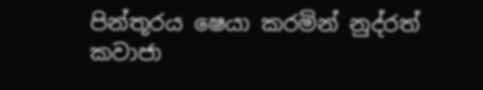පින්තූරය ෂෙයා කරමින් නුද්රත් කවාජා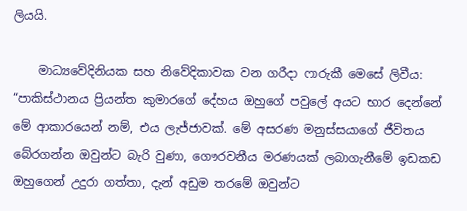ලියයි.

    මාධ්‍යවේදිනියක සහ නිවේදිකාවක වන ගරීදා ෆාරුකී මෙසේ ලිවීය: “පාකිස්ථානය ප්‍රියන්ත කුමාරගේ දේහය ඔහුගේ පවුලේ අයට භාර දෙන්නේ මේ ආකාරයෙන් නම්, එය ලැජ්ජාවක්. මේ අසරණ මනුස්සයාගේ ජීවිතය බේරගන්න ඔවුන්ට බැරි වුණා, ගෞරවනීය මරණයක් ලබාගැනීමේ ඉඩකඩ ඔහුගෙන් උදුරා ගත්තා, දැන් අඩුම තරමේ ඔවුන්ට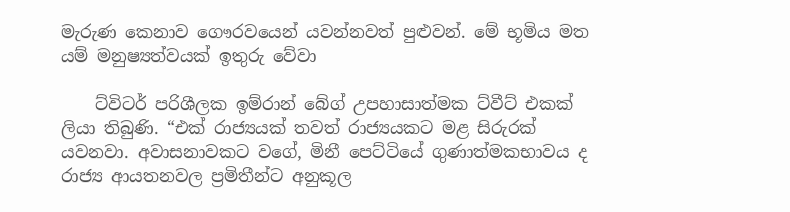මැරුණ කෙනාව ගෞරවයෙන් යවන්නවත් පුළුවන්. මේ භූමිය මත යම් මනුෂ්‍යත්වයක් ඉතුරු වේවා

    ට්විටර් පරිශීලක ඉම්රාන් බේග් උපහාසාත්මක ට්වීට් එකක් ලියා තිබුණි. “එක් රාජ්‍යයක් තවත් රාජ්‍යයකට මළ සිරුරක් යවනවා. අවාසනාවකට වගේ, මිනී පෙට්ටියේ ගුණාත්මකභාවය ද රාජ්‍ය ආයතනවල ප්‍රමිතීන්ට අනුකූල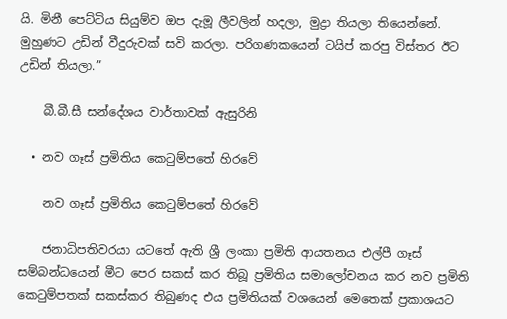යි. මිනී පෙට්ටිය සියුම්ව ඔප දැමූ ලීවලින් හදලා, මුද්‍රා තියලා තියෙන්නේ. මුහුණට උඩින් වීදුරුවක් සවි කරලා. පරිගණකයෙන් ටයිප් කරපු විස්තර ඊට උඩින් තියලා.”

    බී.බී.සී සන්දේශය වාර්තාවක් ඇසුරිනි

  • නව ගෑස් ප්‍රමිතිය කෙටුම්පතේ හිරවේ

    නව ගෑස් ප්‍රමිතිය කෙටුම්පතේ හිරවේ

    ජනාධිපතිවරයා යටතේ ඇති ශ්‍රී ලංකා ප්‍රමිති ආයතනය එල්පී ගෑස් සම්බන්ධයෙන් මීට පෙර සකස් කර තිබූ ප්‍රමිතිය සමාලෝචනය කර නව ප්‍රමිති කෙටුම්පතක් සකස්කර තිබුණද එය ප්‍රමිතියක් වශයෙන් මෙතෙක් ප්‍රකාශයට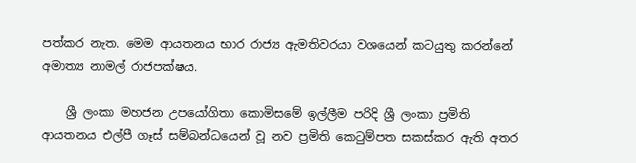පත්කර නැත. මෙම ආයතනය භාර රාජ්‍ය ඇමතිවරයා වශයෙන් කටයුතු කරන්නේ අමාත්‍ය නාමල් රාජපක්ෂය.

    ශ්‍රී ලංකා මහජන උපයෝගිතා කොමිසමේ ඉල්ලීම පරිදි ශ්‍රී ලංකා ප්‍රමිති ආයතනය එල්පී ගෑස් සම්බන්ධයෙන් වූ නව ප්‍රමිති කෙටුම්පත සකස්කර ඇති අතර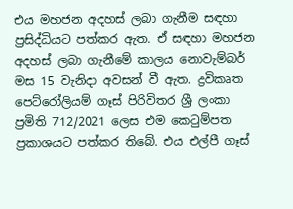එය මහජන අදහස් ලබා ගැනීම සඳහා ප්‍රසිද්ධියට පත්කර ඇත. ඒ සඳහා මහජන අදහස් ලබා ගැනීමේ කාලය නොවැම්බර් මස 15 වැනිදා අවසන් වී ඇත. ද්‍රවිකෘත පෙට්රෝලියම් ගෑස් පිරිවිතර ශ්‍රී ලංකා ප්‍රමිති 712/2021 ලෙස එම කෙටුම්පත ප්‍රකාශයට පත්කර තිබේ. එය එල්පී ගෑස්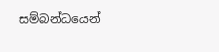සම්බන්ධයෙන්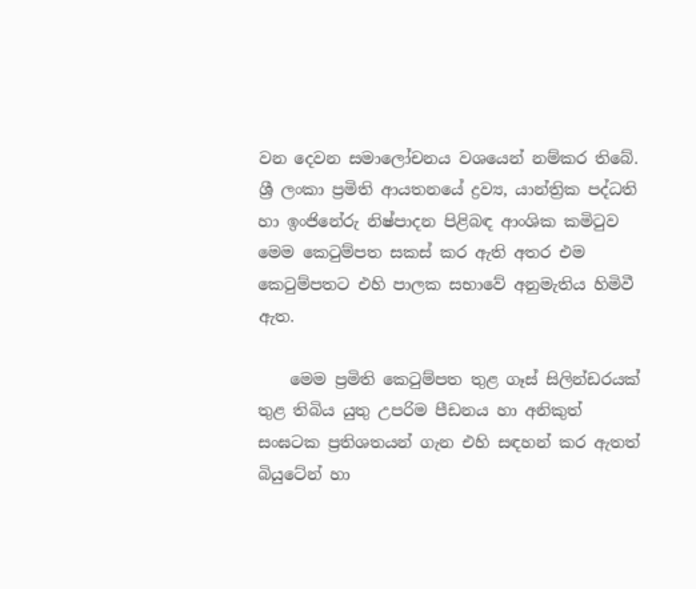වන දෙවන සමාලෝචනය වශයෙන් නම්කර තිබේ. ශ්‍රී ලංකා ප්‍රමිති ආයතනයේ ද්‍රව්‍ය, යාන්ත්‍රික පද්ධති හා ඉංජිනේරු නිෂ්පාදන පිළිබඳ ආංශික කමිටුව මෙම කෙටුම්පත සකස් කර ඇති අතර එම කෙටුම්පතට එහි පාලක සභාවේ අනුමැතිය හිමිවී ඇත.

    මෙම ප්‍රමිති කෙටුම්පත තුළ ගෑස් සිලින්ඩරයක් තුළ තිබිය යුතු උපරිම පීඩනය හා අනිකුත් සංඝටක ප්‍රතිශතයන් ගැන එහි සඳහන් කර ඇතත් බියුටේන් හා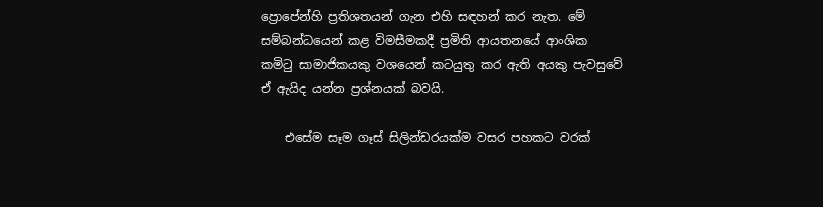ප්‍රොපේන්හි ප්‍රතිශතයන් ගැන එහි සඳහන් කර නැත. මේ සම්බන්ධයෙන් කළ විමසීමකදී ප්‍රමිති ආයතනයේ ආංශික කමිටු සාමාජිකයකු වශයෙන් කටයුතු කර ඇති අයකු පැවසුවේ ඒ ඇයිද යන්න ප්‍රශ්නයක් බවයි.

    එසේම සෑම ගෑස් සිලින්ඩරයක්ම වසර පහකට වරක්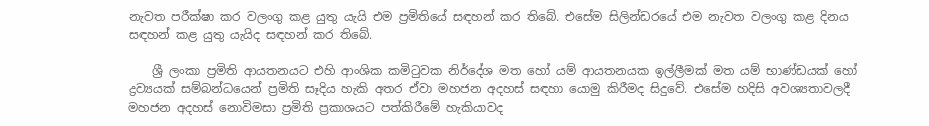නැවත පරීක්ෂා කර වලංගු කළ යුතු යැයි එම ප්‍රමිතියේ සඳහන් කර තිබේ. එසේම සිලින්ඩරයේ එම නැවත වලංගු කළ දිනය සඳහන් කළ යුතු යැයිද සඳහන් කර තිබේ.

    ශ්‍රී ලංකා ප්‍රමිති ආයතනයට එහි ආංශික කමිටුවක නිර්දේශ මත හෝ යම් ආයතනයක ඉල්ලීමක් මත යම් භාණ්ඩයක් හෝ ද්‍රව්‍යයක් සම්බන්ධයෙන් ප්‍රමිති සෑදිය හැකි අතර ඒවා මහජන අදහස් සඳහා යොමු කිරීමද සිදුවේ. එසේම හදිසි අවශ්‍යතාවලදී මහජන අදහස් නොවිමසා ප්‍රමිති ප්‍රකාශයට පත්කිරීමේ හැකියාවද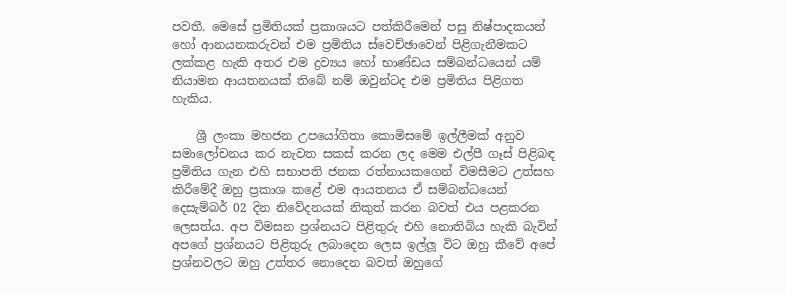පවතී. මෙසේ ප්‍රමිතියක් ප්‍රකාශයට පත්කිරීමෙන් පසු නිෂ්පාදකයන් හෝ ආනයනකරුවන් එම ප්‍රමිතිය ස්වෙච්ඡාවෙන් පිළිගැනීමකට ලක්කළ හැකි අතර එම ද්‍රව්‍යය හෝ භාණ්ඩය සම්බන්ධයෙන් යම් නියාමන ආයතනයක් තිබේ නම් ඔවුන්ටද එම ප්‍රමිතිය පිළිගත හැකිය.

    ශ්‍රී ලංකා මහජන උපයෝගිතා කොමිසමේ ඉල්ලීමක් අනුව සමාලෝචනය කර නැවත සකස් කරන ලද මෙම එල්පී ගෑස් පිළිබඳ ප්‍රමිතිය ගැන එහි සභාපති ජනක රත්නායකගෙන් විමසීමට උත්සහ කිරීමේදී ඔහු ප්‍රකාශ කළේ එම ආයතනය ඒ සම්බන්ධයෙන් දෙසැම්බර් 02 දින නිවේදනයක් නිකුත් කරන බවත් එය පළකරන ලෙසත්ය. අප විමසන ප්‍රශ්නයට පිළිතුරු එහි නොතිබිය හැකි බැවින් අපගේ ප්‍රශ්නයට පිළිතුරු ලබාදෙන ලෙස ඉල්ලූ විට ඔහු කීවේ අපේ ප්‍රශ්නවලට ඔහු උත්තර නොදෙන බවත් ඔහුගේ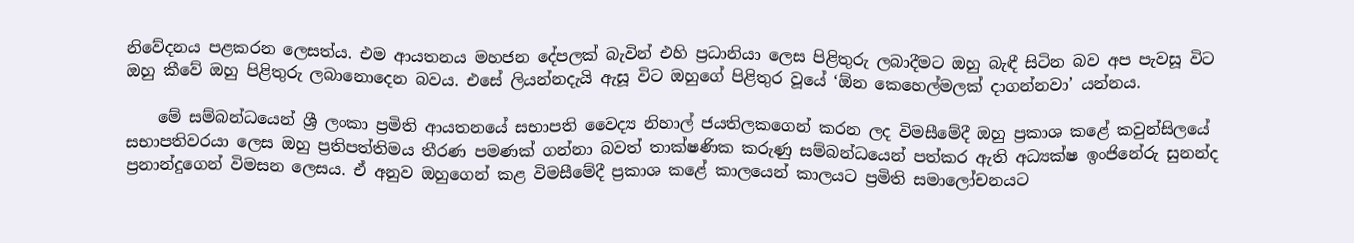නිවේදනය පළකරන ලෙසත්ය. එම ආයතනය මහජන දේපලක් බැවින් එහි ප්‍රධානියා ලෙස පිළිතුරු ලබාදීමට ඔහු බැඳී සිටින බව අප පැවසූ විට ඔහු කීවේ ඔහු පිළිතුරු ලබානොදෙන බවය. එසේ ලියන්නදැයි ඇසූ විට ඔහුගේ පිළිතුර වූයේ ‘ඕන කෙහෙල්මලක් දාගන්නවා’ යන්නය.

    මේ සම්බන්ධයෙන් ශ්‍රී ලංකා ප්‍රමිති ආයතනයේ සභාපති වෛද්‍ය නිහාල් ජයතිලකගෙන් කරන ලද විමසීමේදී ඔහු ප්‍රකාශ කළේ කවුන්සිලයේ සභාපතිවරයා ලෙස ඔහු ප්‍රතිපත්තිමය තීරණ පමණක් ගන්නා බවත් තාක්ෂණික කරුණු සම්බන්ධයෙන් පත්කර ඇති අධ්‍යක්ෂ ඉංජිනේරු සුනන්ද ප්‍රනාන්දුගෙන් විමසන ලෙසය. ඒ අනුව ඔහුගෙන් කළ විමසීමේදී ප්‍රකාශ කළේ කාලයෙන් කාලයට ප්‍රමිති සමාලෝචනයට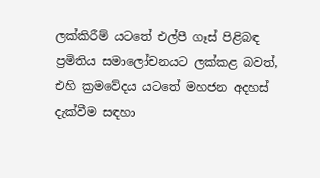ලක්කිරීම් යටතේ එල්පී ගෑස් පිළිබඳ ප්‍රමිතිය සමාලෝචනයට ලක්කළ බවත්, එහි ක්‍රමවේදය යටතේ මහජන අදහස් දැක්වීම සඳහා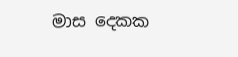මාස දෙකක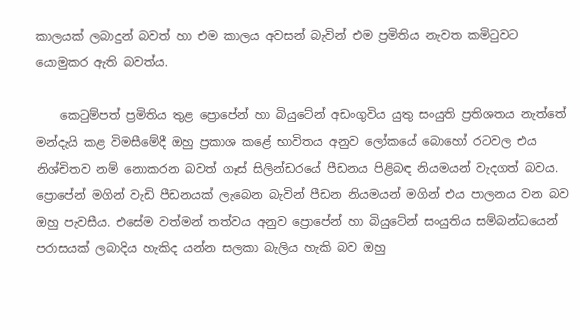කාලයක් ලබාදුන් බවත් හා එම කාලය අවසන් බැවින් එම ප්‍රමිතිය නැවත කමිටුවට යොමුකර ඇති බවත්ය.

    කෙටුම්පත් ප්‍රමිතිය තුළ ප්‍රොපේන් හා බියුටේන් අඩංගුවිය යුතු සංයුති ප්‍රතිශතය නැත්තේ මන්දැයි කළ විමසීමේදී ඔහු ප්‍රකාශ කළේ භාවිතය අනුව ලෝකයේ බොහෝ රටවල එය නිශ්චිතව නම් නොකරන බවත් ගෑස් සිලින්ඩරයේ පීඩනය පිළිබඳ නියමයන් වැදගත් බවය. ප්‍රොපේන් මගින් වැඩි පීඩනයක් ලැබෙන බැවින් පීඩන නියමයන් මගින් එය පාලනය වන බව ඔහු පැවසීය. එසේම වත්මන් තත්වය අනුව ප්‍රොපේන් හා බියුටේන් සංයුතිය සම්බන්ධයෙන් පරාසයක් ලබාදිය හැකිද යන්න සලකා බැලිය හැකි බව ඔහු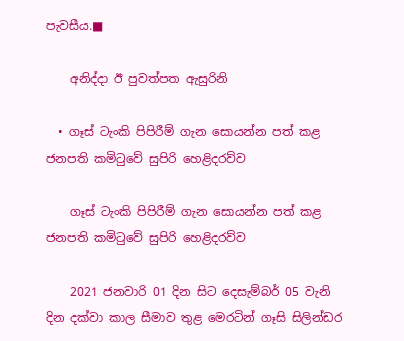පැවසීය.■

    අනිද්දා ඊ පුවත්පත ඇසුරිනි

  • ගෑස් ටැංකි පිපිරීම් ගැන සොයන්න පත් කළ ජනපති කමිටුවේ සුපිරි හෙළිදරව්ව

    ගෑස් ටැංකි පිපිරීම් ගැන සොයන්න පත් කළ ජනපති කමිටුවේ සුපිරි හෙළිදරව්ව

    2021 ජනවාරි 01 දින සිට දෙසැම්බර් 05 වැනි දින දක්වා කාල සීමාව තුළ මෙරටින් ගෑසි සිලින්ඩර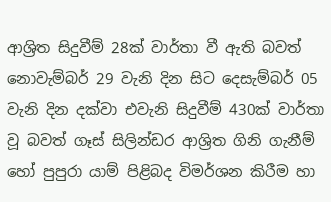ආශ්‍රිත සිදුවීම් 28ක් වාර්තා වී ඇති බවත් නොවැම්බර් 29 වැනි දින සිට දෙසැම්බර් 05 වැනි දින දක්වා එවැනි සිදුවීම් 430ක් වාර්තා වූ බවත් ගෑස් සිලින්ඩර ආශ්‍රිත ගිනි ගැනීම් හෝ පුපුරා යාම් පිළිබද විමර්ශන කිරීම හා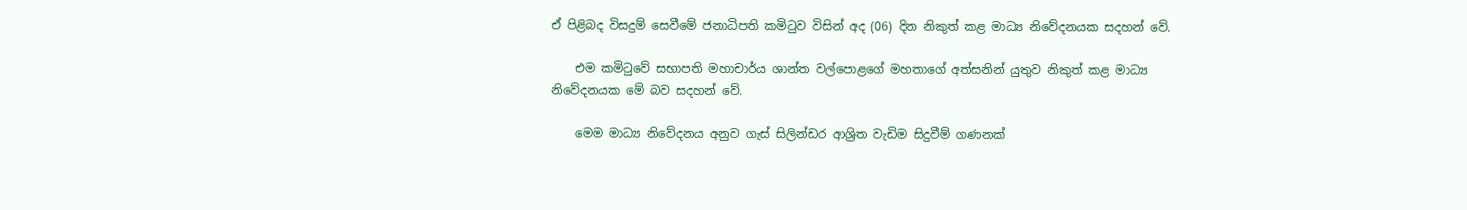ඒ පිළිබද විසදුම් සෙවීමේ ජනාධිපති කමිටුව විසින් අද (06) දින නිකුත් කළ මාධ්‍ය නිවේදනයක සදහන් වේ.

    එම කමිටුවේ සභාපති මහාචාර්ය ශාන්ත වල්පොළගේ මහතාගේ අත්සනින් යුතුව නිකුත් කළ මාධ්‍ය නිවේදනයක මේ බව සදහන් වේ.

    මෙම මාධ්‍ය නිවේදනය අනුව ගැස් සිලින්ඩර ආශ්‍රිත වැඩිම සිදුවීම් ගණනක්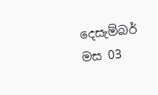දෙසැම්බර් මස 03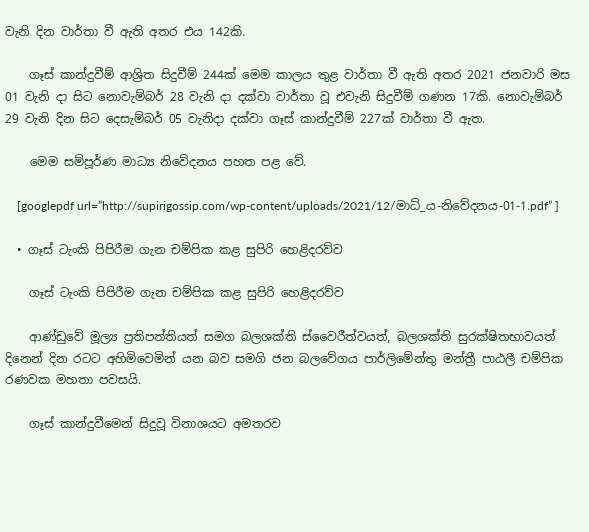වැනි දින වාර්තා වී ඇති අතර එය 142කි.

    ගෑස් කාන්දුවීම් ආශ්‍රිත සිදුවීම් 244ක් මෙම කාලය තුළ වාර්තා වී ඇති අතර 2021 ජනවාරි මස 01 වැනි දා සිට නොවැම්බර් 28 වැනි දා දක්වා වාර්තා වූ එවැනි සිදුවීම් ගණන 17කි. නොවැම්බර් 29 වැනි දින සිට දෙසැම්බර් 05 වැනිදා දක්වා ගෑස් කාන්දුවීම් 227ක් වාර්තා වී ඇත.

    මෙම සම්පූර්ණ මාධ්‍ය නිවේදනය පහත පළ වේ.

    [googlepdf url=”http://supirigossip.com/wp-content/uploads/2021/12/මාධ්_ය-නිවේදනය-01-1.pdf” ]

  • ගෑස් ටැංකි පිපිරීම ගැන චම්පික කළ සුපිරි හෙළිදරව්ව

    ගෑස් ටැංකි පිපිරීම ගැන චම්පික කළ සුපිරි හෙළිදරව්ව

    ආණ්ඩුවේ මූල්‍ය ප්‍රතිපත්තියත් සමග බලශක්ති ස්වෛරීත්වයත්, බලශක්ති සුරක්ෂිතභාවයත් දිනෙන් දින රටට අහිමිවෙමින් යන බව සමගි ජන බලවේගය පාර්ලිමේන්තු මන්ත්‍රී පාඨලී චම්පික රණවක මහතා පවසයි.

    ගෑස් කාන්දුවීමෙන් සිදුවූ විනාශයට අමතරව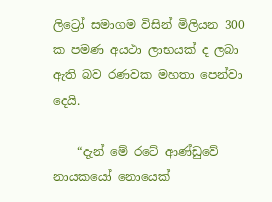ලිට්‍රෝ සමාගම විසින් මිලියන 300 ක පමණ අයථා ලාභයක් ද ලබා ඇති බව රණවක මහතා පෙන්වා දෙයි.

    “දැන් මේ රටේ ආණ්ඩුවේ නායකයෝ නොයෙක්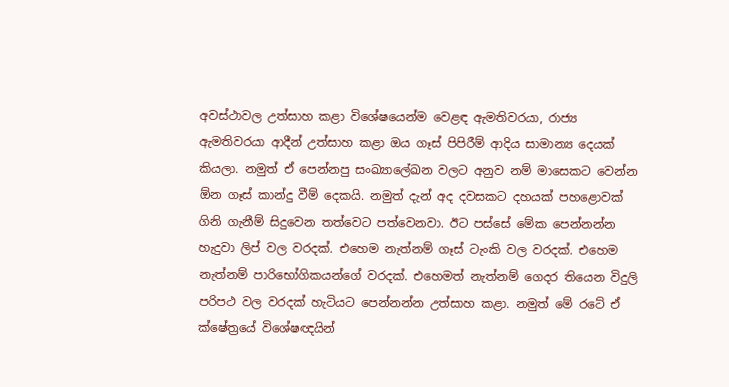අවස්ථාවල උත්සාහ කළා විශේෂයෙන්ම වෙළඳ ඇමතිවරයා, රාජ්‍ය ඇමතිවරයා ආදීන් උත්සාහ කළා ඔය ගෑස් පිපිරීම් ආදිය සාමාන්‍ය දෙයක් කියලා. නමුත් ඒ පෙන්නපු සංඛ්‍යාලේඛන වලට අනුව නම් මාසෙකට වෙන්න ඕන ගෑස් කාන්දු වීම් දෙකයි. නමුත් දැන් අද දවසකට දහයක් පහළොවක් ගිනි ගැනීම් සිදුවෙන තත්වෙට පත්වෙනවා. ඊට පස්සේ මේක පෙන්නන්න හැදුවා ලිප් වල වරදක්. එහෙම නැත්නම් ගෑස් ටැංකි වල වරදක්. එහෙම නැත්නම් පාරිභෝගිකයන්ගේ වරදක්. එහෙමත් නැත්නම් ගෙදර තියෙන විදුලි පරිපථ වල වරදක් හැටියට පෙන්නන්න උත්සාහ කළා. නමුත් මේ රටේ ඒ ක්ෂේත්‍රයේ විශේෂඥයින්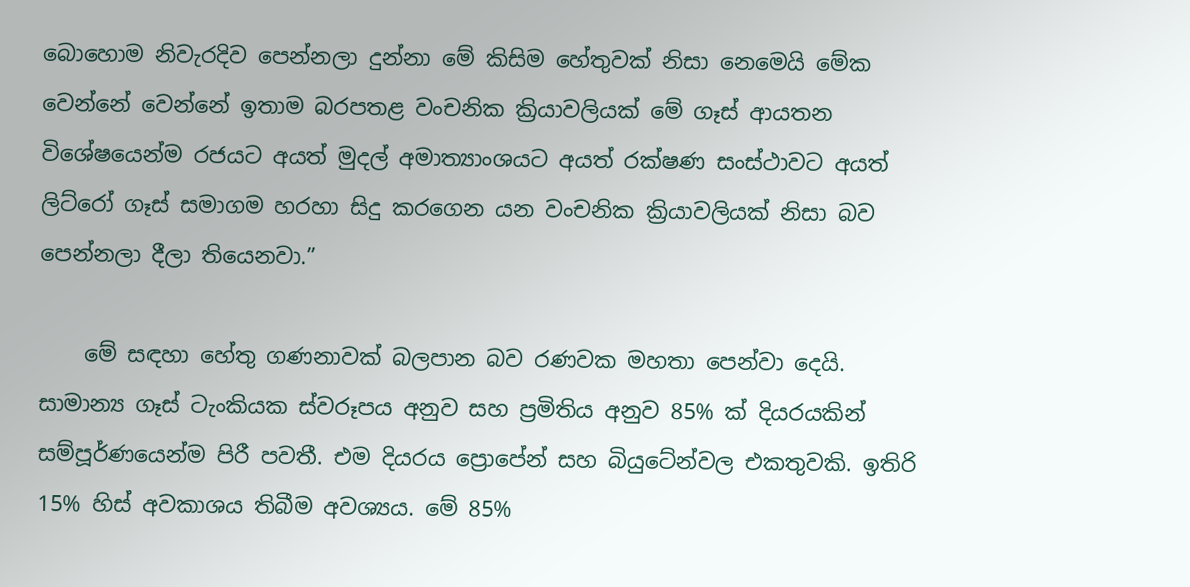බොහොම නිවැරදිව පෙන්නලා දුන්නා මේ කිසිම හේතුවක් නිසා නෙමෙයි මේක වෙන්නේ වෙන්නේ ඉතාම බරපතළ වංචනික ක්‍රියාවලියක් මේ ගෑස් ආයතන විශේෂයෙන්ම රජයට අයත් මුදල් අමාත්‍යාංශයට අයත් රක්ෂණ සංස්ථාවට අයත් ලිට්රෝ ගෑස් සමාගම හරහා සිදු කරගෙන යන වංචනික ක්‍රියාවලියක් නිසා බව පෙන්නලා දීලා තියෙනවා.”

    මේ සඳහා හේතු ගණනාවක් බලපාන බව රණවක මහතා පෙන්වා දෙයි. සාමාන්‍ය ගෑස් ටැංකියක ස්වරූපය අනුව සහ ප්‍රමිතිය අනුව 85% ක් දියරයකින් සම්පූර්ණයෙන්ම පිරී පවතී. එම දියරය ප්‍රොපේන් සහ බියුටේන්වල එකතුවකි. ඉතිරි 15% හිස් අවකාශය තිබීම අවශ්‍යය. මේ 85%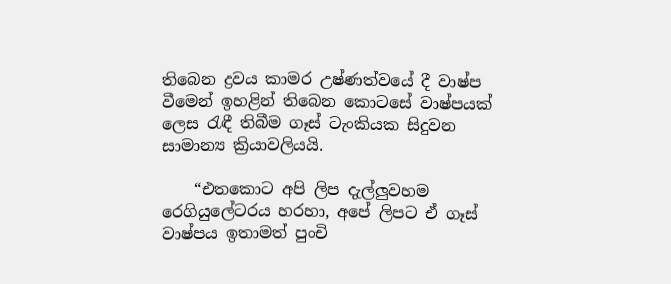තිබෙන ද්‍රවය කාමර උෂ්ණත්වයේ දී වාෂ්ප වීමෙන් ඉහළින් තිබෙන කොටසේ වාෂ්පයක් ලෙස රැඳී තිබීම ගෑස් ටැංකියක සිදුවන සාමාන්‍ය ක්‍රියාවලියයි.

    “එතකොට අපි ලිප දැල්ලුවහම රෙගියුලේටරය හරහා, අපේ ලිපට ඒ ගෑස් වාෂ්පය ඉතාමත් පුංචි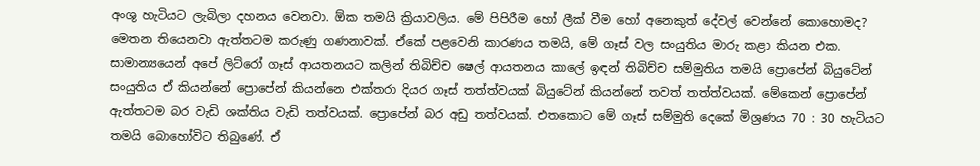අංශු හැටියට ලැබිලා දහනය වෙනවා. ඕක තමයි ක්‍රියාවලිය. මේ පිපිරීම හෝ ලීක් වීම හෝ අනෙකුත් දේවල් වෙන්නේ කොහොමද? මෙතන තියෙනවා ඇත්තටම කරුණු ගණනාවක්. ඒකේ පළවෙනි කාරණය තමයි, මේ ගෑස් වල සංයුතිය මාරු කළා කියන එක. සාමාන්‍යයෙන් අපේ ලිට්රෝ ගෑස් ආයතනයට කලින් තිබිච්ච ෂෙල් ආයතනය කාලේ ඉඳන් තිබිච්ච සම්මුතිය තමයි ප්‍රොපේන් බියුටේන් සංයුතිය ඒ කියන්නේ ප්‍රොපේන් කියන්නෙ එක්තරා දියර ගෑස් තත්ත්වයක් බියුටේන් කියන්නේ තවත් තත්ත්වයක්. මේකෙන් ප්‍රොපේන් ඇත්තටම බර වැඩි ශක්තිය වැඩි තත්වයක්. ප්‍රොපේන් බර අඩු තත්වයක්. එතකොට මේ ගෑස් සම්මුති දෙකේ මිශ්‍රණය 70 : 30 හැටියට තමයි බොහෝවිට තිබුණේ. ඒ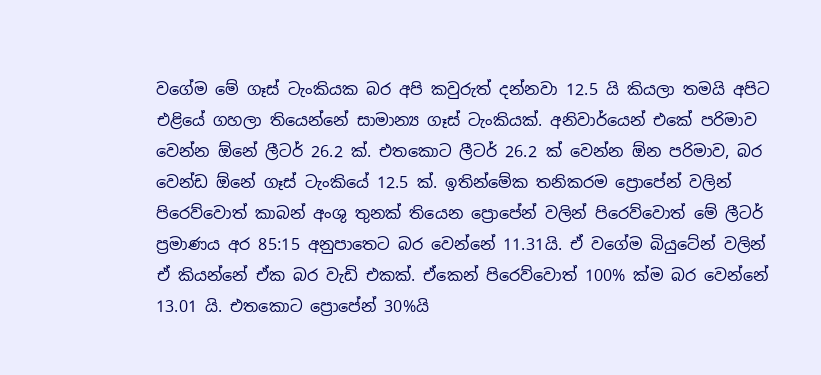වගේම මේ ගෑස් ටැංකියක බර අපි කවුරුත් දන්නවා 12.5 යි කියලා තමයි අපිට එළියේ ගහලා තියෙන්නේ සාමාන්‍ය ගෑස් ටැංකියක්. අනිවාර්යෙන් එකේ පරිමාව වෙන්න ඕනේ ලීටර් 26.2 ක්. එතකොට ලීටර් 26.2 ක් වෙන්න ඕන පරිමාව, බර වෙන්ඩ ඕනේ ගෑස් ටැංකියේ 12.5 ක්. ඉතින්මේක තනිකරම ප්‍රොපේන් වලින් පිරෙව්වොත් කාබන් අංශු තුනක් තියෙන ප්‍රොපේන් වලින් පිරෙව්වොත් මේ ලීටර් ප්‍රමාණය අර 85:15 අනුපාතෙට බර වෙන්නේ 11.31යි. ඒ වගේම බියුටේන් වලින් ඒ කියන්නේ ඒක බර වැඩි එකක්. ඒකෙන් පිරෙව්වොත් 100% ක්ම බර වෙන්නේ 13.01 යි. එතකොට ප්‍රොපේන් 30%යි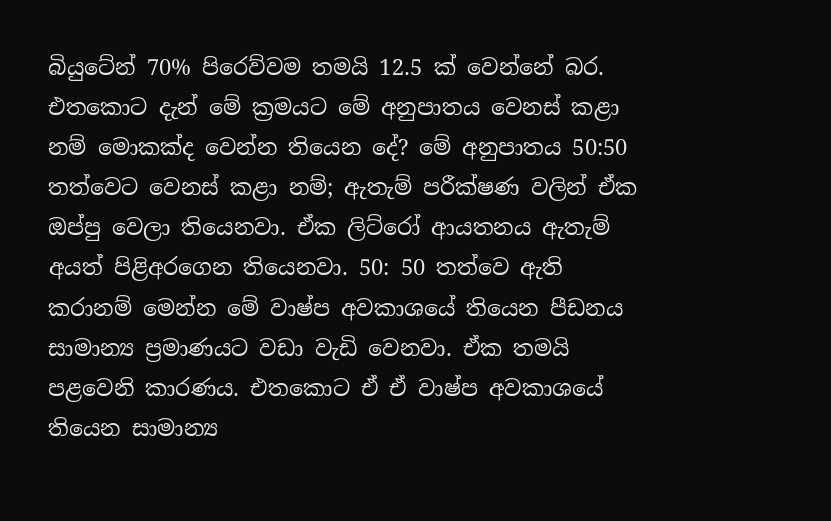බියුටේන් 70% පිරෙව්වම තමයි 12.5 ක් වෙන්නේ බර. එතකොට දැන් මේ ක්‍රමයට මේ අනුපාතය වෙනස් කළා නම් මොකක්ද වෙන්න තියෙන දේ? මේ අනුපාතය 50:50 තත්වෙට වෙනස් කළා නම්; ඇතැම් පරීක්ෂණ වලින් ඒක ඔප්පු වෙලා තියෙනවා. ඒක ලිට්රෝ ආයතනය ඇතැම් අයත් පිළිඅරගෙන තියෙනවා. 50: 50 තත්වෙ ඇති කරානම් මෙන්න මේ වාෂ්ප අවකාශයේ තියෙන පීඩනය සාමාන්‍ය ප්‍රමාණයට වඩා වැඩි වෙනවා. ඒක තමයි පළවෙනි කාරණය. එතකොට ඒ ඒ වාෂ්ප අවකාශයේ තියෙන සාමාන්‍ය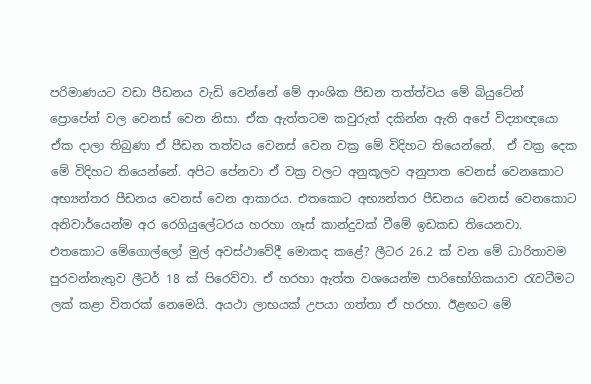පරිමාණයට වඩා පීඩනය වැඩි වෙන්නේ මේ ආංශික පීඩන තත්ත්වය මේ බියුටේන් ප්‍රොපේන් වල වෙනස් වෙන නිසා. ඒක ඇත්තටම කවුරුත් දකින්න ඇති අපේ විද්‍යාඥයො ඒක දාලා තිබුණා ඒ පීඩන තත්වය වෙනස් වෙන වක්‍ර මේ විදිහට තියෙන්නේ.  ඒ වක්‍ර දෙක මේ විදිහට තියෙන්නේ. අපිට පේනවා ඒ වක්‍ර වලට අනුකූලව අනුපාත වෙනස් වෙනකොට අභ්‍යන්තර පීඩනය වෙනස් වෙන ආකාරය. එතකොට අභ්‍යන්තර පීඩනය වෙනස් වෙනකොට අනිවාර්යෙන්ම අර රෙගියුලේටරය හරහා ගෑස් කාන්දුවක් වීමේ ඉඩකඩ තියෙනවා. එතකොට මේගොල්ලෝ මුල් අවස්ථාවේදී මොකද කළේ? ලීටර 26.2 ක් වන මේ ධාරිතාවම පුරවන්නැතුව ලීටර් 18 ක් පිරෙව්වා. ඒ හරහා ඇත්ත වශයෙන්ම පාරිභෝගිකයාව රැවටීමට ලක් කළා විතරක් නෙමෙයි. අයථා ලාභයක් උපයා ගත්තා ඒ හරහා. ඊළඟට මේ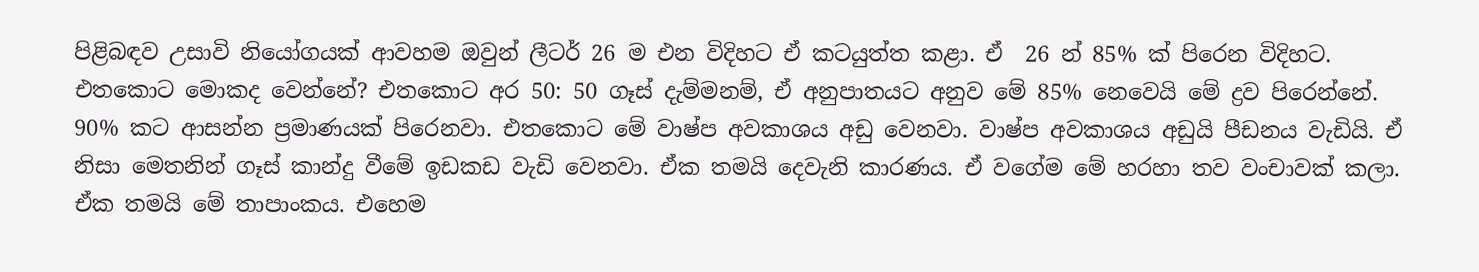පිළිබඳව උසාවි නියෝගයක් ආවහම ඔවුන් ලීටර් 26 ම එන විදිහට ඒ කටයුත්ත කළා. ඒ  26 න් 85% ක් පිරෙන විදිහට. එතකොට මොකද වෙන්නේ? එතකොට අර 50: 50 ගෑස් දැම්මනම්, ඒ අනුපාතයට අනුව මේ 85% නෙවෙයි මේ ද්‍රව පිරෙන්නේ. 90% කට ආසන්න ප්‍රමාණයක් පිරෙනවා. එතකොට මේ වාෂ්ප අවකාශය අඩු වෙනවා. වාෂ්ප අවකාශය අඩුයි පීඩනය වැඩියි. ඒ නිසා මෙතනින් ගෑස් කාන්දු වීමේ ඉඩකඩ වැඩි වෙනවා. ඒක තමයි දෙවැනි කාරණය. ඒ වගේම මේ හරහා තව වංචාවක් කලා. ඒක තමයි මේ තාපාංකය. එහෙම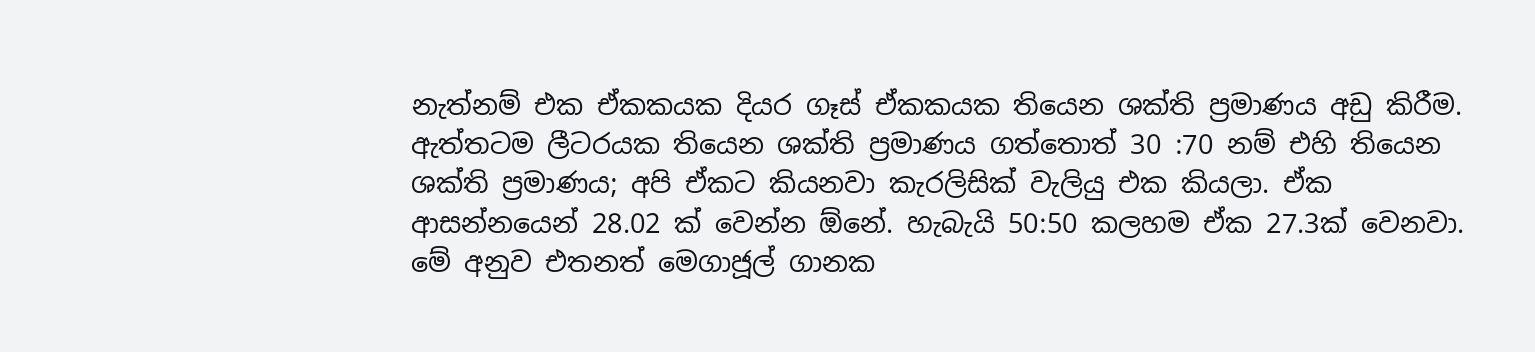නැත්නම් එක ඒකකයක දියර ගෑස් ඒකකයක තියෙන ශක්ති ප්‍රමාණය අඩු කිරීම. ඇත්තටම ලීටරයක තියෙන ශක්ති ප්‍රමාණය ගත්තොත් 30 :70 නම් එහි තියෙන ශක්ති ප්‍රමාණය; අපි ඒකට කියනවා කැරලිසික් වැලියු එක කියලා. ඒක ආසන්නයෙන් 28.02 ක් වෙන්න ඕනේ. හැබැයි 50:50 කලහම ඒක 27.3ක් වෙනවා. මේ අනුව එතනත් මෙගාජූල් ගානක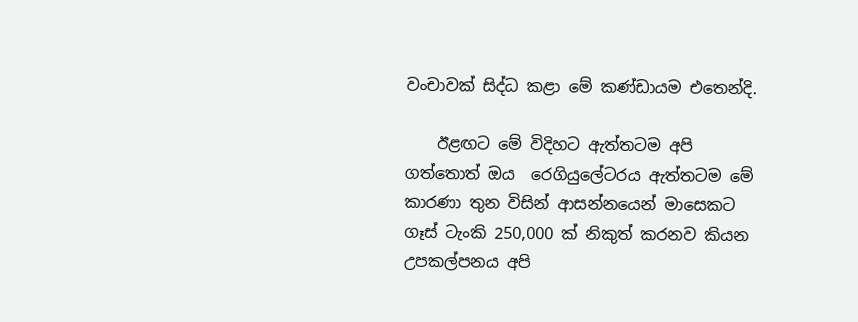වංචාවක් සිද්ධ කළා මේ කණ්ඩායම එතෙන්දි.

    ඊළඟට මේ විදිහට ඇත්තටම අපි ගත්තොත් ඔය  රෙගියුලේටරය ඇත්තටම මේ කාරණා තුන විසින් ආසන්නයෙන් මාසෙකට ගෑස් ටැංකි 250,000 ක් නිකුත් කරනව කියන උපකල්පනය අපි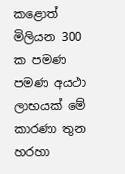කළොත් මිලියන 300 ක පමණ පමණ අයථා ලාභයක් මේ කාරණා තුන හරහා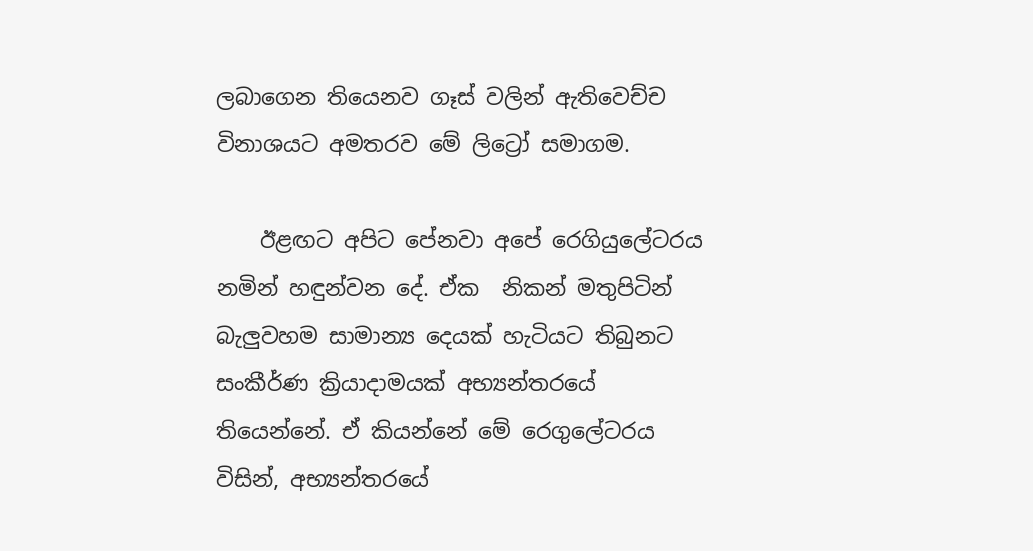ලබාගෙන තියෙනව ගෑස් වලින් ඇතිවෙච්ච විනාශයට අමතරව මේ ලිට්‍රෝ සමාගම.

    ඊළඟට අපිට පේනවා අපේ රෙගියුලේටරය නමින් හඳුන්වන දේ. ඒක  නිකන් මතුපිටින් බැලුවහම සාමාන්‍ය දෙයක් හැටියට තිබුනට සංකීර්ණ ක්‍රියාදාමයක් අභ්‍යන්තරයේ තියෙන්නේ. ඒ කියන්නේ මේ රෙගුලේටරය විසින්, අභ්‍යන්තරයේ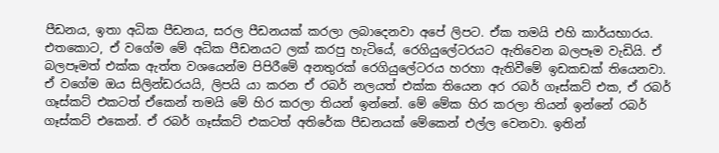පීඩනය, ඉතා අධික පීඩනය, සරල පීඩනයක් කරලා ලබාදෙනවා අපේ ලිපට. ඒක තමයි එහි කාර්යභාරය. එතකොට, ඒ වගේම මේ අධික පීඩනයට ලක් කරපු හැටියේ, රෙගියුලේටරයට ඇතිවෙන බලපෑම වැඩියි. ඒ බලපෑමත් එක්ක ඇත්ත වශයෙන්ම පිපිරීමේ අනතුරක් රෙගියුලේටරය හරහා ඇතිවීමේ ඉඩකඩක් තියෙනවා. ඒ වගේම ඔය සිලින්ඩරයයි, ලිපයි යා කරන ඒ රබර් නලයත් එක්ක තියෙන අර රබර් ගෑස්කට් එක, ඒ රබර් ගෑස්කට් එකටත් ඒකෙන් තමයි මේ හිර කරලා තියන් ඉන්නේ. මේ මේක හිර කරලා තියන් ඉන්නේ රබර් ගෑස්කට් එකෙන්. ඒ රබර් ගෑස්කට් එකටත් අතිරේක පීඩනයක් මේකෙන් එල්ල වෙනවා. ඉතින්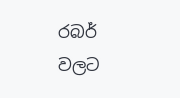රබර් වලට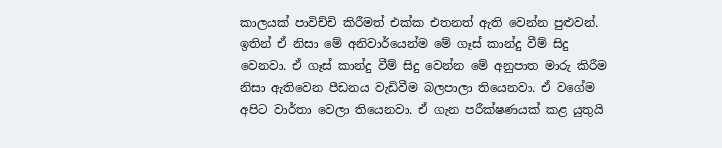කාලයක් පාවිච්චි කිරීමත් එක්ක එතනත් ඇති වෙන්න පුළුවන්. ඉතින් ඒ නිසා මේ අනිවාර්යෙන්ම මේ ගෑස් කාන්දු වීම් සිදු වෙනවා. ඒ ගෑස් කාන්දු වීම් සිදු වෙන්න මේ අනුපාත මාරු කිරීම නිසා ඇතිවෙන පීඩනය වැඩිවීම බලපාලා තියෙනවා. ඒ වගේම අපිට වාර්තා වෙලා තියෙනවා. ඒ ගැන පරීක්ෂණයක් කළ යුතුයි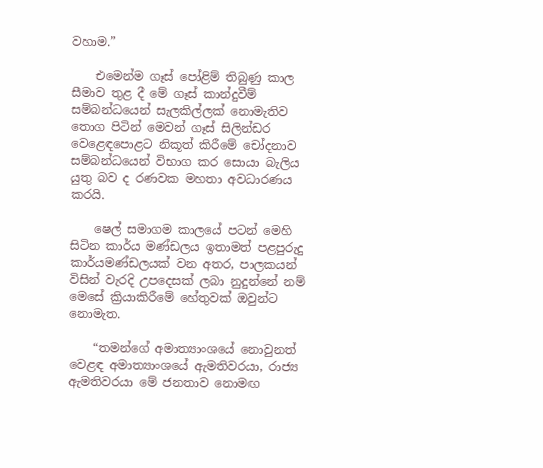වහාම.”

    එමෙන්ම ගෑස් පෝළිම් තිබුණු කාල සීමාව තුළ දී මේ ගෑස් කාන්දුවීම් සම්බන්ධයෙන් සැලකිල්ලක් නොමැතිව තොග පිටින් මෙවන් ගෑස් සිලින්ඩර වෙළෙඳපොළට නිකූත් කිරීමේ චෝදනාව සම්බන්ධයෙන් විභාග කර සොයා බැලිය යුතු බව ද රණවක මහතා අවධාරණය කරයි.

    ෂෙල් සමාගම කාලයේ පටන් මෙහි සිටින කාර්ය මණ්ඩලය ඉතාමත් පළපුරුදු කාර්යමණ්ඩලයක් වන අතර, පාලකයන් විසින් වැරදි උපදෙසක් ලබා නුදුන්නේ නම් මෙසේ ක්‍රියාකිරීමේ හේතුවක් ඔවුන්ට නොමැත.

    “තමන්ගේ අමාත්‍යාංශයේ නොවුනත් වෙළඳ අමාත්‍යාංශයේ ඇමතිවරයා, රාජ්‍ය ඇමතිවරයා මේ ජනතාව නොමඟ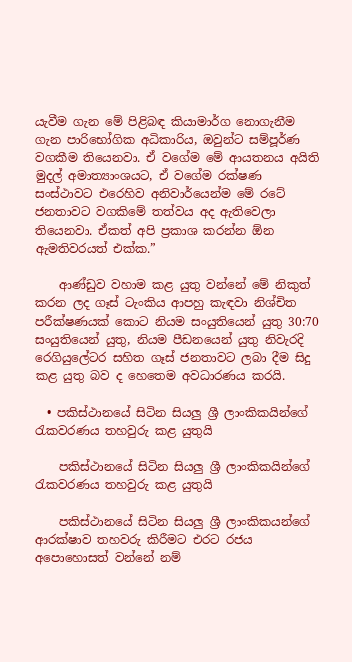යැවීම ගැන මේ පිළිබඳ කියාමාර්ග නොගැනීම ගැන පාරිභෝගික අධිකාරිය, ඔවුන්ට සම්පූර්ණ වගකීම තියෙනවා. ඒ වගේම මේ ආයතනය අයිති මුදල් අමාත්‍යාංශයට, ඒ වගේම රක්ෂණ සංස්ථාවට එරෙහිව අනිවාර්යෙන්ම මේ රටේ ජනතාවට වගකිමේ තත්වය අද ඇතිවෙලා තියෙනවා. ඒකත් අපි ප්‍රකාශ කරන්න ඕන ඇමතිවරයත් එක්ක.”

    ආණ්ඩුව වහාම කළ යුතු වන්නේ මේ නිකුත් කරන ලද ගෑස් ටැංකිය ආපහු කැඳවා නිශ්චිත පරීක්ෂණයක් කොට නියම සං‍යුතියෙන් යුතු 30:70 සං‍යුතියෙන් යුතු, නියම පීඩනයෙන් යුතු නිවැරදි රෙගියුලේටර සහිත ගෑස් ජනතාවට ලබා දීම සිදු කළ යුතු බව ද හෙතෙම අවධාරණය කරයි.

  • පකිස්ථානයේ සිටින සියලු ශ්‍රී ලාංකිකයින්ගේ රැකවරණය තහවුරු කළ යුතුයි

    පකිස්ථානයේ සිටින සියලු ශ්‍රී ලාංකිකයින්ගේ රැකවරණය තහවුරු කළ යුතුයි

    පකිස්ථානයේ සිටින සියලු ශ්‍රී ලාංකිකයන්ගේ ආරක්ෂාව තහවරු කිරීමට එරට රජය අපොහොසත් වන්නේ නම්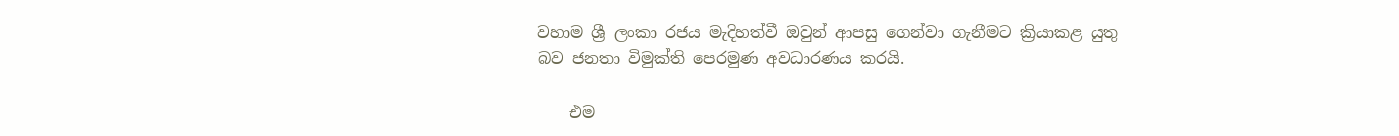වහාම ශ්‍රී ලංකා රජය මැදිහත්වී ඔවුන් ආපසු ගෙන්වා ගැනීමට ක්‍රියාකළ යුතු බව ජනතා විමුක්ති පෙරමුණ අවධාරණය කරයි.

    එම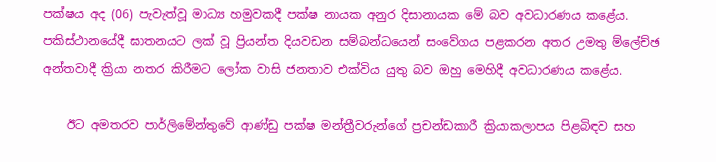පක්ෂය අද (06) පැවැත්වූ මාධ්‍ය හමුවකදී පක්ෂ නායක අනුර දිසානායක මේ බව අවධාරණය කළේය. පකිස්ථානයේදී ඝාතනයට ලක් වූ ප්‍රියන්ත දියවඩන සම්බන්ධයෙන් සංවේගය පළකරන අතර උමතු ම්ලේච්ඡ අන්තවාදී ක්‍රියා නතර කිරීමට ලෝක වාසි ජනතාව එක්විය යුතු බව ඔහු මෙහිදී අවධාරණය කළේය.

    ඊට අමතරව පාර්ලිමේන්තුවේ ආණ්ඩු පක්ෂ මන්ත්‍රීවරුන්ගේ ප්‍රචන්ඩකාරී ක්‍රියාකලාපය පිළබිඳව සහ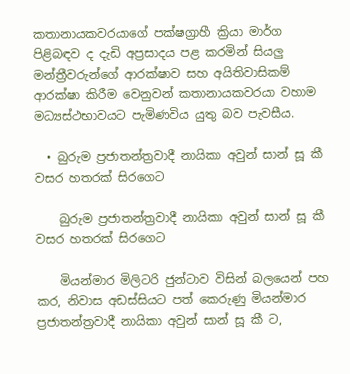කතානායකවරයාගේ පක්ෂග්‍රාහී ක්‍රියා මාර්ග පිළිබඳව ද දැඩි අප්‍රසාදය පළ කරමින් සියලු මන්ත්‍රීවරුන්ගේ ආරක්ෂාව සහ අයිතිවාසිකම් ආරක්ෂා කිරීම වෙනුවන් කතානායකවරයා වහාම මධ්‍යස්ථභාවයට පැමිණවිය යුතු බව පැවසීය.

  • බුරුම ප්‍රජාතන්ත්‍රවාදී නායිකා අවුන් සාන් සූ කී වසර හතරක් සිරගෙට

    බුරුම ප්‍රජාතන්ත්‍රවාදී නායිකා අවුන් සාන් සූ කී වසර හතරක් සිරගෙට

    මියන්මාර මිලිටරි ජුන්ටාව විසින් බලයෙන් පහ කර, නිවාස අඩස්සියට පත් කෙරුණු මියන්මාර ප්‍රජාතන්ත්‍රවාදී නායිකා අවුන් සාන් සූ කී ට,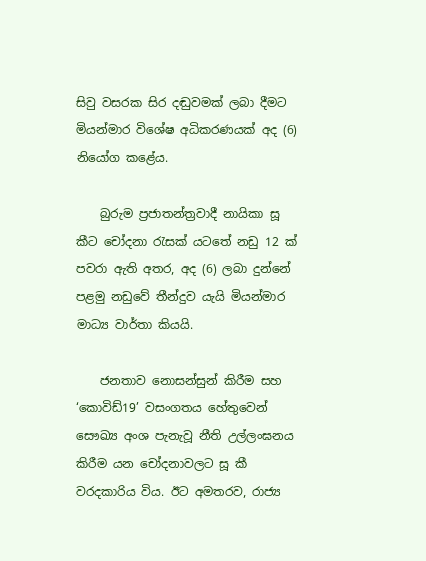සිවු වසරක සිර දඬුවමක් ලබා දීමට මියන්මාර විශේෂ අධිකරණයක් අද (6) නියෝග කළේය.

    බුරුම ප්‍රජාතන්ත්‍රවාදී නායිකා සූ කීට චෝදනා රැසක් යටතේ නඩු 12 ක් පවරා ඇති අතර, අද (6) ලබා දුන්නේ පළමු නඩුවේ තීන්දුව යැයි මියන්මාර මාධ්‍ය වාර්තා කියයි.

    ජනතාව නොසන්සුන් කිරීම සහ ‘කොවිඩ්19’ වසංගතය හේතුවෙන් සෞඛ්‍ය අංශ පැනැවූ නීති උල්ලංඝනය කිරීම යන චෝදනාවලට සූ කී වරදකාරිය විය. ඊට අමතරව, රාජ්‍ය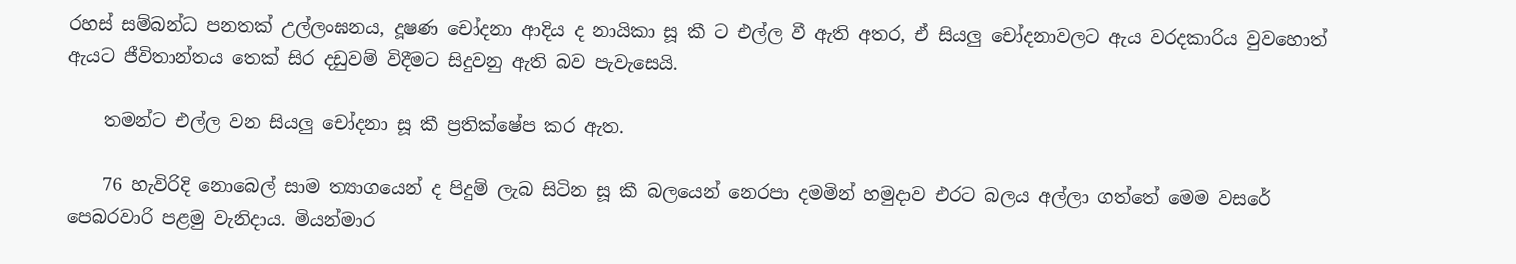රහස් සම්බන්ධ පනතක් උල්ලංඝනය, දූෂණ චෝදනා ආදිය ද නායිකා සූ කී ට එල්ල වී ඇති අතර, ඒ සියලු චෝදනාවලට ඇය වරදකාරිය වුවහොත් ඇයට ජීවිතාන්තය තෙක් සිර දඩුවම් විදීමට සිදුවනු ඇති බව පැවැසෙයි.

    තමන්ට එල්ල වන සියලු චෝදනා සූ කී ප්‍රතික්ෂේප කර ඇත.

    76 හැවිරිදි නොබෙල් සාම ත්‍යාගයෙන් ද පිදුම් ලැබ සිටින සූ කී බලයෙන් නෙරපා දමමින් හමුදාව එරට බලය අල්ලා ගත්තේ මෙම වසරේ පෙබරවාරි පළමු වැනිදාය. මියන්මාර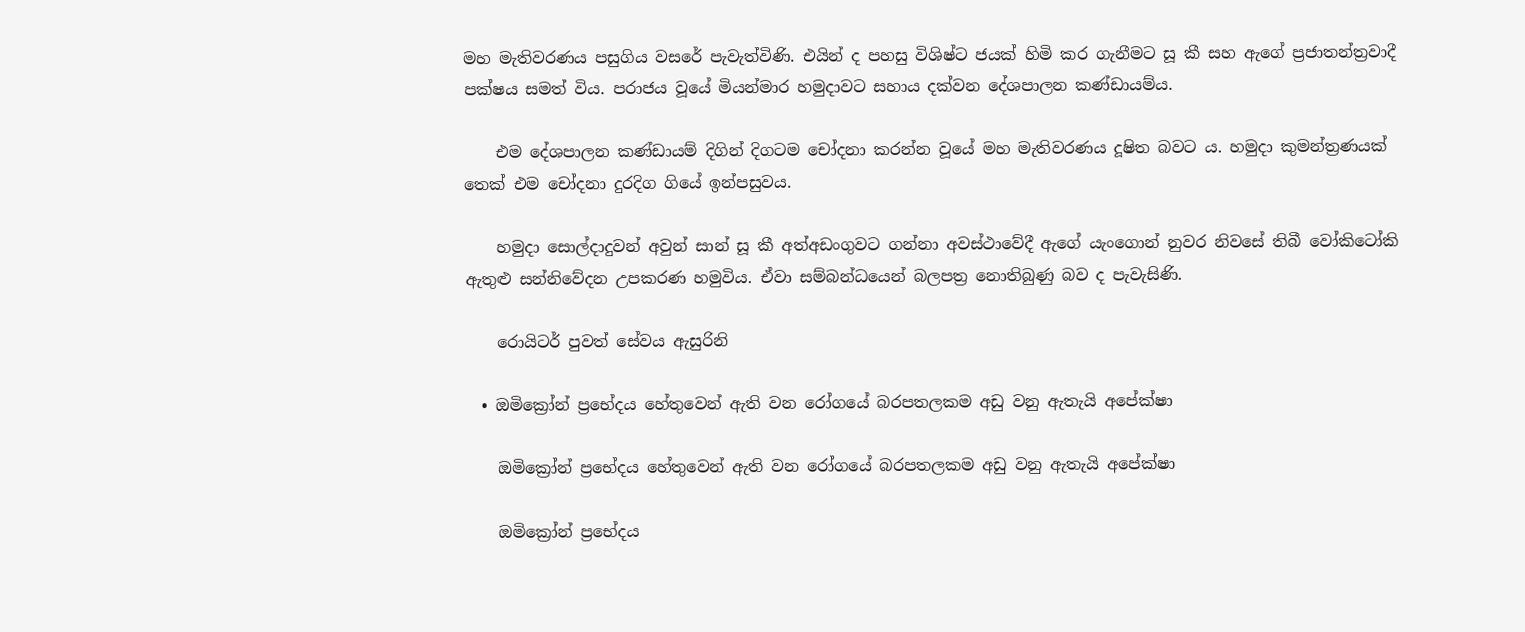මහ මැතිවරණය පසුගිය වසරේ පැවැත්විණි. එයින් ද පහසු විශිෂ්ට ජයක් හිමි කර ගැනීමට සූ කී සහ ඇගේ ප්‍රජාතන්ත්‍රවාදී පක්ෂය සමත් විය. පරාජය වූයේ මියන්මාර හමුදාවට සහාය දක්වන දේශපාලන කණ්ඩායම්ය.

    එම දේශපාලන කණ්ඩායම් දිගින් දිගටම චෝදනා කරන්න වූයේ මහ මැතිවරණය දූෂිත බවට ය. හමුදා කුමන්ත්‍රණයක් තෙක් එම චෝදනා දුරදිග ගියේ ඉන්පසුවය.

    හමුදා සොල්දාදුවන් අවුන් සාන් සූ කී අත්අඩංගුවට ගන්නා අවස්ථාවේදී ඇගේ යැංගොන් නුවර නිවසේ තිබී වෝකිටෝකි ඇතුළු සන්නිවේදන උපකරණ හමුවිය. ඒවා සම්බන්ධයෙන් බලපත්‍ර නොතිබුණු බව ද පැවැසිණි.

    රොයිටර් පුවත් සේවය ඇසුරිනි

  • ඔමික්‍රෝන් ප්‍රභේදය හේතුවෙන් ඇති වන රෝගයේ බරපතලකම අඩු වනු ඇතැයි අපේක්ෂා

    ඔමික්‍රෝන් ප්‍රභේදය හේතුවෙන් ඇති වන රෝගයේ බරපතලකම අඩු වනු ඇතැයි අපේක්ෂා

    ඔමික්‍රෝන් ප්‍රභේදය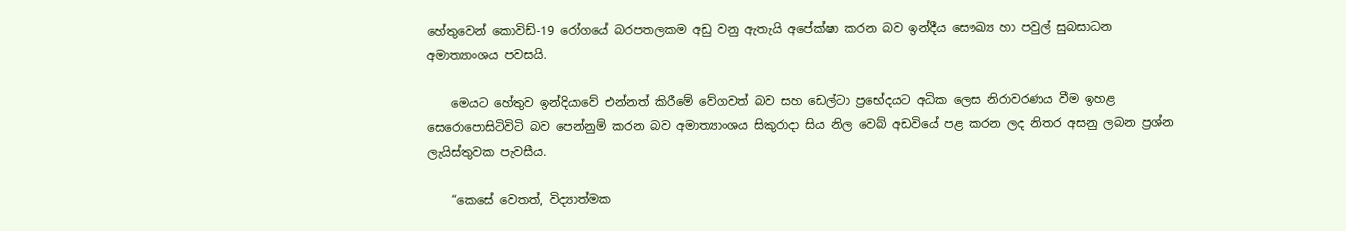හේතුවෙන් කොවිඩ්-19 රෝගයේ බරපතලකම අඩු වනු ඇතැයි අපේක්ෂා කරන බව ඉන්දීය සෞඛ්‍ය හා පවුල් සුබසාධන අමාත්‍යාංශය පවසයි.

    මෙයට හේතුව ඉන්දියාවේ එන්නත් කිරීමේ වේගවත් බව සහ ඩෙල්ටා ප්‍රභේදයට අධික ලෙස නිරාවරණය වීම ඉහළ සෙරොපොසිටිවිටි බව පෙන්නුම් කරන බව අමාත්‍යාංශය සිකුරාදා සිය නිල වෙබ් අඩවියේ පළ කරන ලද නිතර අසනු ලබන ප්‍රශ්න ලැයිස්තුවක පැවසීය.

    “කෙසේ වෙතත්, විද්‍යාත්මක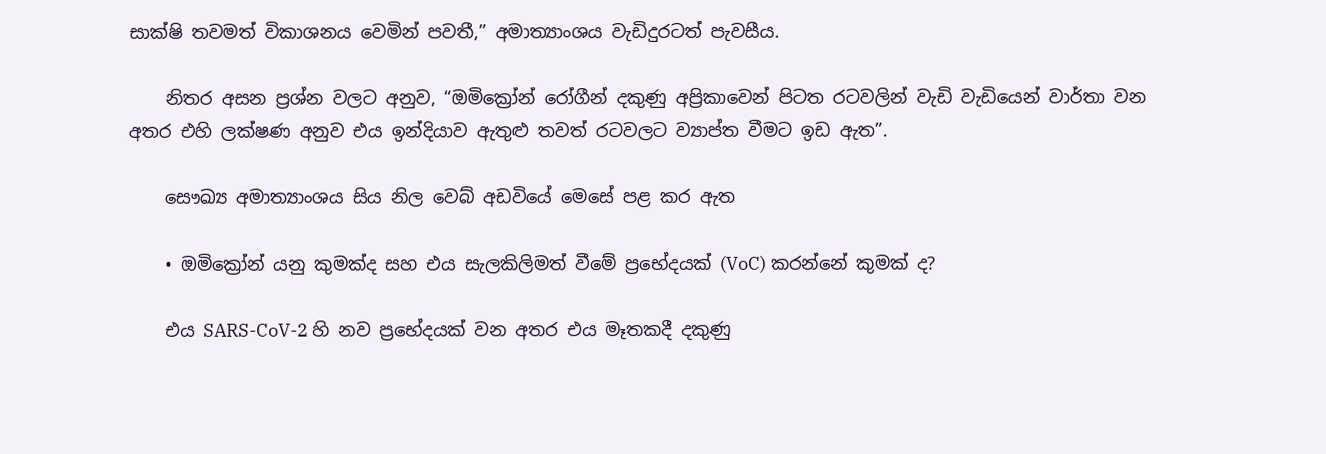සාක්ෂි තවමත් විකාශනය වෙමින් පවතී,” අමාත්‍යාංශය වැඩිදුරටත් පැවසීය.

    නිතර අසන ප්‍රශ්න වලට අනුව, “ඔමික්‍රෝන් රෝගීන් දකුණු අප්‍රිකාවෙන් පිටත රටවලින් වැඩි වැඩියෙන් වාර්තා වන අතර එහි ලක්ෂණ අනුව එය ඉන්දියාව ඇතුළු තවත් රටවලට ව්‍යාප්ත වීමට ඉඩ ඇත”.

    සෞඛ්‍ය අමාත්‍යාංශය සිය නිල වෙබ් අඩවියේ මෙසේ පළ කර ඇත

    • ඔමික්‍රෝන් යනු කුමක්ද සහ එය සැලකිලිමත් වීමේ ප්‍රභේදයක් (VoC) කරන්නේ කුමක් ද?

    එය SARS-CoV-2 හි නව ප්‍රභේදයක් වන අතර එය මෑතකදී දකුණු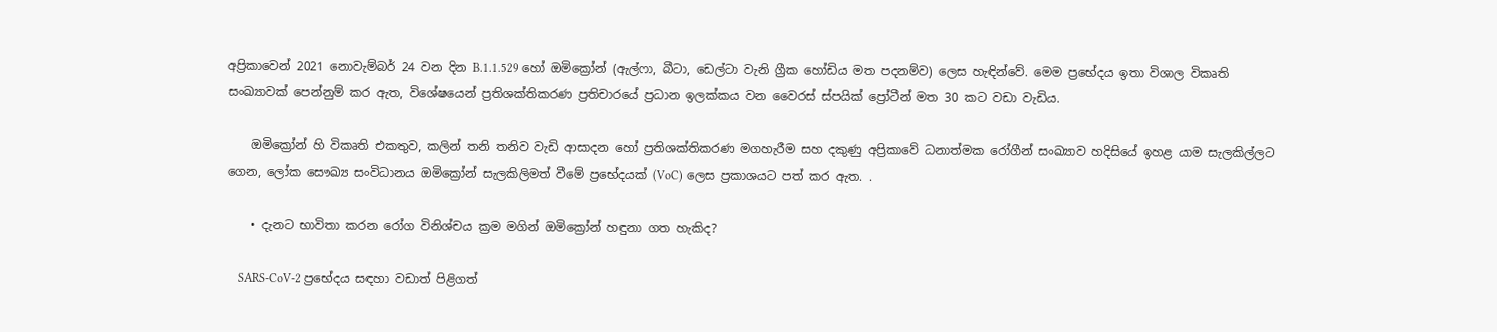අප්‍රිකාවෙන් 2021 නොවැම්බර් 24 වන දින B.1.1.529 හෝ ඔමික්‍රෝන් (ඇල්ෆා, බීටා, ඩෙල්ටා වැනි ග්‍රීක හෝඩිය මත පදනම්ව) ලෙස හැඳින්වේ. මෙම ප්‍රභේදය ඉතා විශාල විකෘති සංඛ්‍යාවක් පෙන්නුම් කර ඇත, විශේෂයෙන් ප්‍රතිශක්තිකරණ ප්‍රතිචාරයේ ප්‍රධාන ඉලක්කය වන වෛරස් ස්පයික් ප්‍රෝටීන් මත 30 කට වඩා වැඩිය.

    ඔමික්‍රෝන් හි විකෘති එකතුව, කලින් තනි තනිව වැඩි ආසාදන හෝ ප්‍රතිශක්තිකරණ මගහැරීම සහ දකුණු අප්‍රිකාවේ ධනාත්මක රෝගීන් සංඛ්‍යාව හදිසියේ ඉහළ යාම සැලකිල්ලට ගෙන, ලෝක සෞඛ්‍ය සංවිධානය ඔමික්‍රෝන් සැලකිලිමත් වීමේ ප්‍රභේදයක් (VoC) ලෙස ප්‍රකාශයට පත් කර ඇත. .

    • දැනට භාවිතා කරන රෝග විනිශ්චය ක්‍රම මගින් ඔමික්‍රෝන් හඳුනා ගත හැකිද?

    SARS-CoV-2 ප්‍රභේදය සඳහා වඩාත් පිළිගත්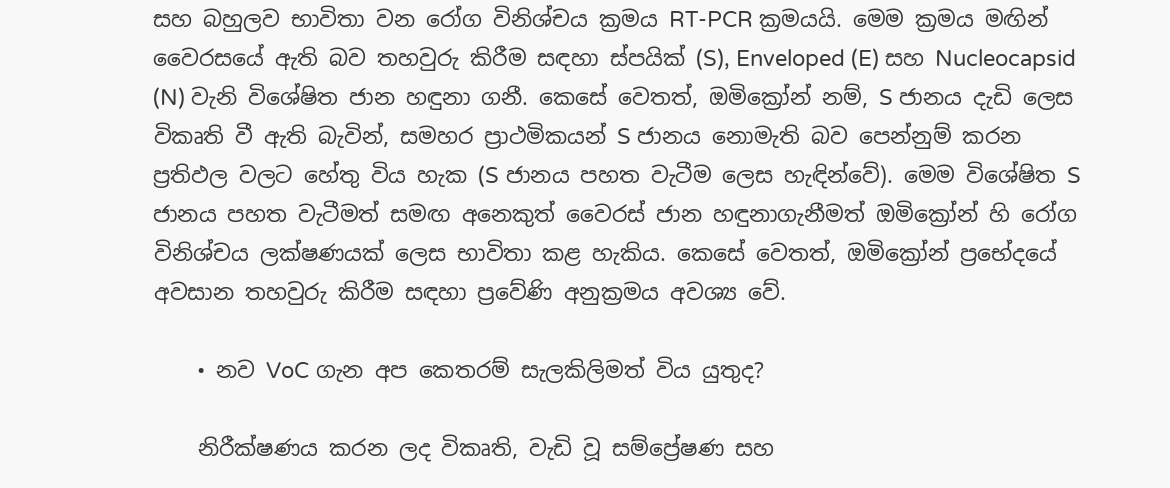සහ බහුලව භාවිතා වන රෝග විනිශ්චය ක්‍රමය RT-PCR ක්‍රමයයි. මෙම ක්‍රමය මඟින් වෛරසයේ ඇති බව තහවුරු කිරීම සඳහා ස්පයික් (S), Enveloped (E) සහ Nucleocapsid (N) වැනි විශේෂිත ජාන හඳුනා ගනී. කෙසේ වෙතත්, ඔමික්‍රෝන් නම්, S ජානය දැඩි ලෙස විකෘති වී ඇති බැවින්, සමහර ප්‍රාථමිකයන් S ජානය නොමැති බව පෙන්නුම් කරන ප්‍රතිඵල වලට හේතු විය හැක (S ජානය පහත වැටීම ලෙස හැඳින්වේ). මෙම විශේෂිත S ජානය පහත වැටීමත් සමඟ අනෙකුත් වෛරස් ජාන හඳුනාගැනීමත් ඔමික්‍රෝන් හි රෝග විනිශ්චය ලක්ෂණයක් ලෙස භාවිතා කළ හැකිය. කෙසේ වෙතත්, ඔමික්‍රෝන් ප්‍රභේදයේ අවසාන තහවුරු කිරීම සඳහා ප්‍රවේණි අනුක්‍රමය අවශ්‍ය වේ.

    • නව VoC ගැන අප කෙතරම් සැලකිලිමත් විය යුතුද?

    නිරීක්ෂණය කරන ලද විකෘති, වැඩි වූ සම්ප්‍රේෂණ සහ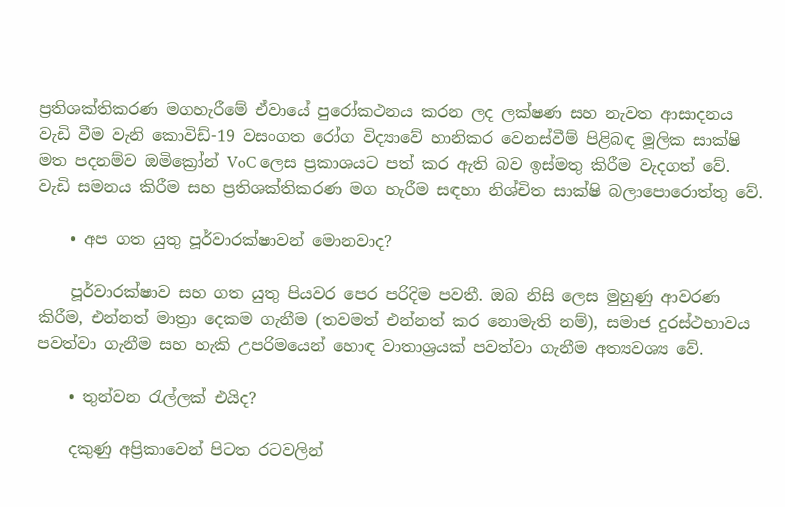ප්‍රතිශක්තිකරණ මගහැරීමේ ඒවායේ පුරෝකථනය කරන ලද ලක්ෂණ සහ නැවත ආසාදනය වැඩි වීම වැනි කොවිඩ්-19 වසංගත රෝග විද්‍යාවේ හානිකර වෙනස්වීම් පිළිබඳ මූලික සාක්ෂි මත පදනම්ව ඔමික්‍රෝන් VoC ලෙස ප්‍රකාශයට පත් කර ඇති බව ඉස්මතු කිරීම වැදගත් වේ. වැඩි සමනය කිරීම සහ ප්‍රතිශක්තිකරණ මග හැරීම සඳහා නිශ්චිත සාක්ෂි බලාපොරොත්තු වේ.

    • අප ගත යුතු පූර්වාරක්ෂාවන් මොනවාද?

    පූර්වාරක්ෂාව සහ ගත යුතු පියවර පෙර පරිදිම පවතී. ඔබ නිසි ලෙස මුහුණු ආවරණ කිරීම, එන්නත් මාත්‍රා දෙකම ගැනීම (තවමත් එන්නත් කර නොමැති නම්), සමාජ දුරස්ථභාවය පවත්වා ගැනීම සහ හැකි උපරිමයෙන් හොඳ වාතාශ්‍රයක් පවත්වා ගැනීම අත්‍යවශ්‍ය වේ.

    • තුන්වන රැල්ලක් එයිද?

    දකුණු අප්‍රිකාවෙන් පිටත රටවලින්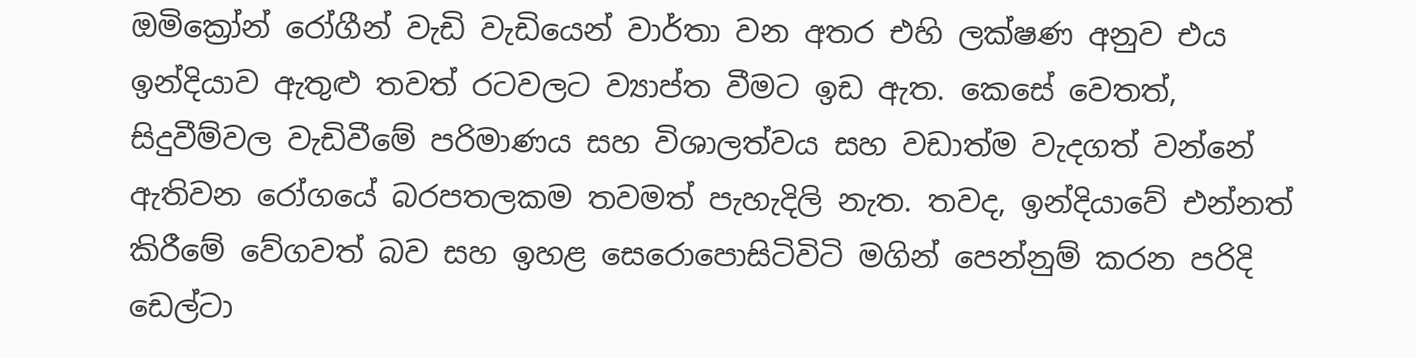ඔමික්‍රෝන් රෝගීන් වැඩි වැඩියෙන් වාර්තා වන අතර එහි ලක්ෂණ අනුව එය ඉන්දියාව ඇතුළු තවත් රටවලට ව්‍යාප්ත වීමට ඉඩ ඇත. කෙසේ වෙතත්, සිදුවීම්වල වැඩිවීමේ පරිමාණය සහ විශාලත්වය සහ වඩාත්ම වැදගත් වන්නේ ඇතිවන රෝගයේ බරපතලකම තවමත් පැහැදිලි නැත. තවද, ඉන්දියාවේ එන්නත් කිරීමේ වේගවත් බව සහ ඉහළ සෙරොපොසිටිවිටි මගින් පෙන්නුම් කරන පරිදි ඩෙල්ටා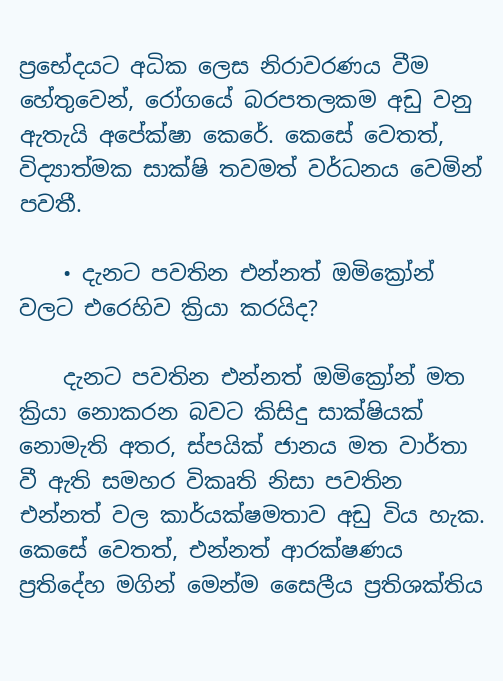ප්‍රභේදයට අධික ලෙස නිරාවරණය වීම හේතුවෙන්, රෝගයේ බරපතලකම අඩු වනු ඇතැයි අපේක්ෂා කෙරේ. කෙසේ වෙතත්, විද්‍යාත්මක සාක්ෂි තවමත් වර්ධනය වෙමින් පවතී.

    • දැනට පවතින එන්නත් ඔමික්‍රෝන් වලට එරෙහිව ක්‍රියා කරයිද?

    දැනට පවතින එන්නත් ඔමික්‍රෝන් මත ක්‍රියා නොකරන බවට කිසිදු සාක්ෂියක් නොමැති අතර, ස්පයික් ජානය මත වාර්තා වී ඇති සමහර විකෘති නිසා පවතින එන්නත් වල කාර්යක්ෂමතාව අඩු විය හැක. කෙසේ වෙතත්, එන්නත් ආරක්ෂණය ප්‍රතිදේහ මගින් මෙන්ම සෛලීය ප්‍රතිශක්තිය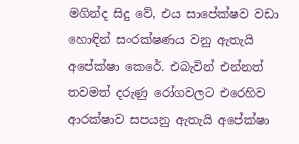මගින්ද සිදු වේ, එය සාපේක්ෂව වඩා හොඳින් සංරක්ෂණය වනු ඇතැයි අපේක්ෂා කෙරේ. එබැවින් එන්නත් තවමත් දරුණු රෝගවලට එරෙහිව ආරක්ෂාව සපයනු ඇතැයි අපේක්ෂා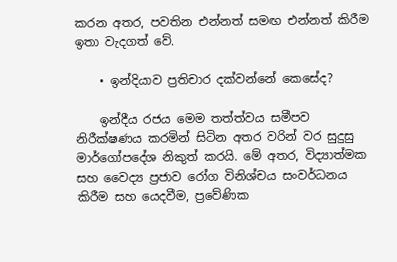කරන අතර, පවතින එන්නත් සමඟ එන්නත් කිරීම ඉතා වැදගත් වේ.

    • ඉන්දියාව ප්‍රතිචාර දක්වන්නේ කෙසේද?

    ඉන්දීය රජය මෙම තත්ත්වය සමීපව නිරීක්ෂණය කරමින් සිටින අතර වරින් වර සුදුසු මාර්ගෝපදේශ නිකුත් කරයි. මේ අතර, විද්‍යාත්මක සහ වෛද්‍ය ප්‍රජාව රෝග විනිශ්චය සංවර්ධනය කිරීම සහ යෙදවීම, ප්‍රවේණික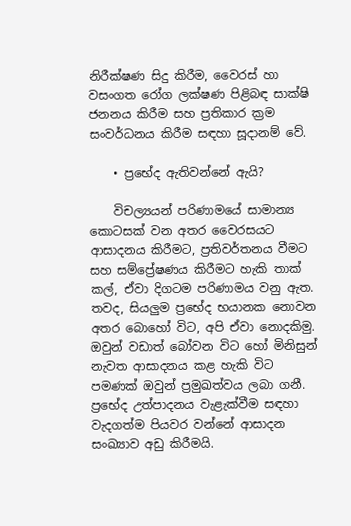නිරීක්ෂණ සිදු කිරීම, වෛරස් හා වසංගත රෝග ලක්ෂණ පිළිබඳ සාක්ෂි ජනනය කිරීම සහ ප්‍රතිකාර ක්‍රම සංවර්ධනය කිරීම සඳහා සූදානම් වේ.

    • ප්‍රභේද ඇතිවන්නේ ඇයි?

    විචල්‍යයන් පරිණාමයේ සාමාන්‍ය කොටසක් වන අතර වෛරසයට ආසාදනය කිරීමට, ප්‍රතිවර්තනය වීමට සහ සම්ප්‍රේෂණය කිරීමට හැකි තාක් කල්, ඒවා දිගටම පරිණාමය වනු ඇත. තවද, සියලුම ප්‍රභේද භයානක නොවන අතර බොහෝ විට, අපි ඒවා නොදකිමු. ඔවුන් වඩාත් බෝවන විට හෝ මිනිසුන් නැවත ආසාදනය කළ හැකි විට පමණක් ඔවුන් ප්‍රමුඛත්වය ලබා ගනී. ප්‍රභේද උත්පාදනය වැළැක්වීම සඳහා වැදගත්ම පියවර වන්නේ ආසාදන සංඛ්‍යාව අඩු කිරීමයි.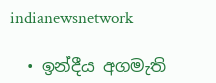indianewsnetwork

  • ඉන්දීය අගමැති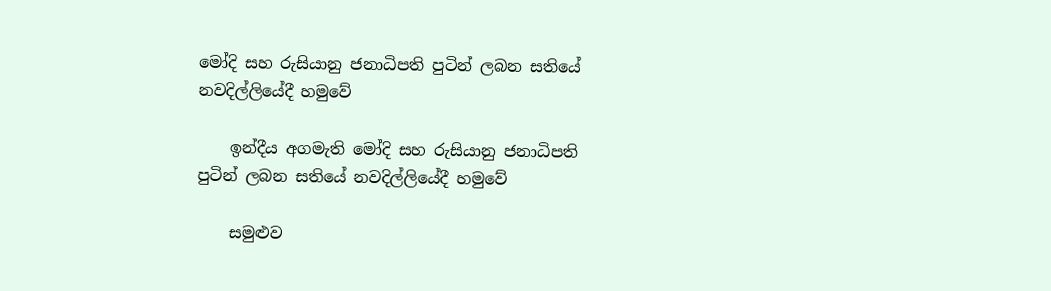මෝදි සහ රුසියානු ජනාධිපති පුටින් ලබන සතියේ නවදිල්ලියේදී හමුවේ

    ඉන්දීය අගමැති මෝදි සහ රුසියානු ජනාධිපති පුටින් ලබන සතියේ නවදිල්ලියේදී හමුවේ

    සමුළුව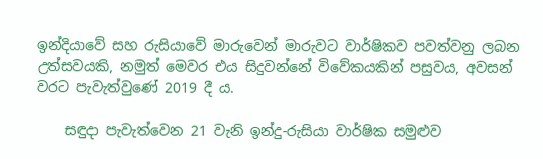ඉන්දියාවේ සහ රුසියාවේ මාරුවෙන් මාරුවට වාර්ෂිකව පවත්වනු ලබන උත්සවයකි, නමුත් මෙවර එය සිදුවන්නේ විවේකයකින් පසුවය, අවසන් වරට පැවැත්වුණේ 2019 දී ය.

    සඳුදා පැවැත්වෙන 21 වැනි ඉන්දු-රුසියා වාර්ෂික සමුළුව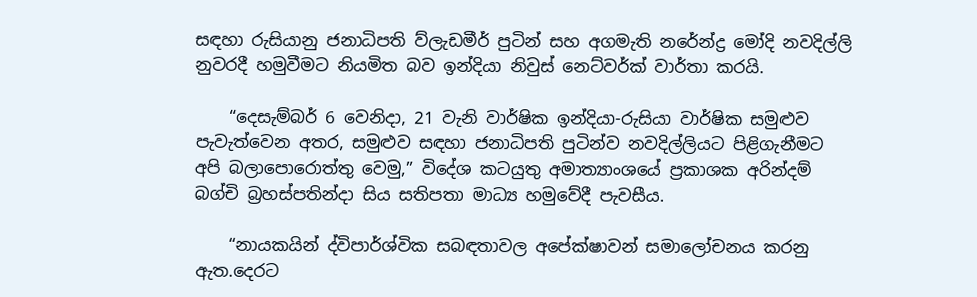සඳහා රුසියානු ජනාධිපති ව්ලැඩමීර් පුටින් සහ අගමැති නරේන්ද්‍ර මෝදි නවදිල්ලි නුවරදී හමුවීමට නියමිත බව ඉන්දියා නිවුස් නෙට්වර්ක් වාර්තා කරයි.

    “දෙසැම්බර් 6 වෙනිදා, 21 වැනි වාර්ෂික ඉන්දියා-රුසියා වාර්ෂික සමුළුව පැවැත්වෙන අතර, සමුළුව සඳහා ජනාධිපති පුටින්ව නවදිල්ලියට පිළිගැනීමට අපි බලාපොරොත්තු වෙමු,” විදේශ කටයුතු අමාත්‍යාංශයේ ප්‍රකාශක අරින්දම් බග්චි බ්‍රහස්පතින්දා සිය සතිපතා මාධ්‍ය හමුවේදී පැවසීය.

    “නායකයින් ද්විපාර්ශ්වික සබඳතාවල අපේක්ෂාවන් සමාලෝචනය කරනු ඇත.දෙරට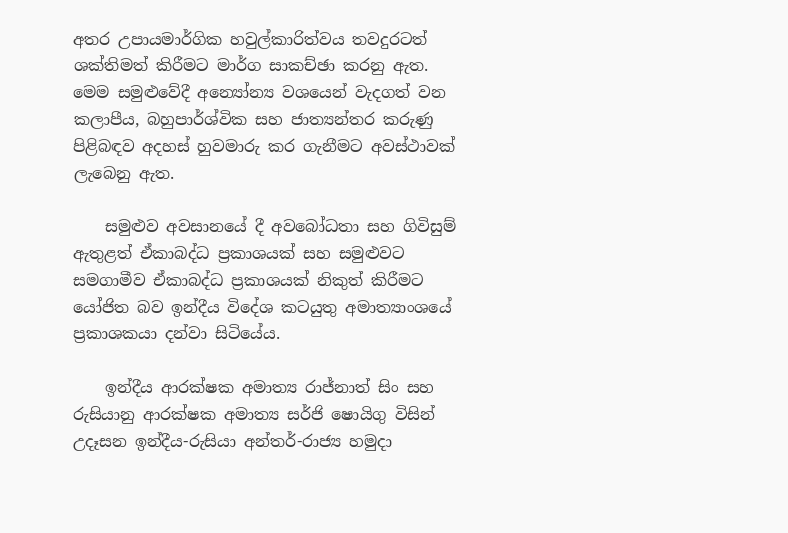අතර උපායමාර්ගික හවුල්කාරිත්වය තවදුරටත් ශක්තිමත් කිරීමට මාර්ග සාකච්ඡා කරනු ඇත. මෙම සමුළුවේදී අන්‍යෝන්‍ය වශයෙන් වැදගත් වන කලාපීය, බහුපාර්ශ්වික සහ ජාත්‍යන්තර කරුණු පිළිබඳව අදහස් හුවමාරු කර ගැනීමට අවස්ථාවක් ලැබෙනු ඇත.

    සමුළුව අවසානයේ දී අවබෝධතා සහ ගිවිසුම් ඇතුළත් ඒකාබද්ධ ප්‍රකාශයක් සහ සමුළුවට සමගාමීව ඒකාබද්ධ ප්‍රකාශයක් නිකුත් කිරීමට යෝජිත බව ඉන්දීය විදේශ කටයුතු අමාත්‍යාංශයේ ප්‍රකාශකයා දන්වා සිටියේය.

    ඉන්දීය ආරක්ෂක අමාත්‍ය රාජ්නාත් සිං සහ රුසියානු ආරක්ෂක අමාත්‍ය සර්ජි ෂොයිගු විසින් උදෑසන ඉන්දීය-රුසියා අන්තර්-රාජ්‍ය හමුදා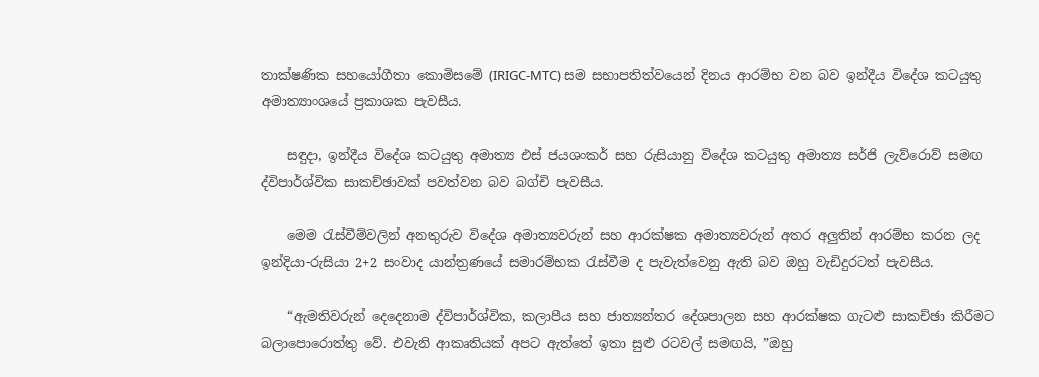තාක්ෂණික සහයෝගීතා කොමිසමේ (IRIGC-MTC) සම සභාපතිත්වයෙන් දිනය ආරම්භ වන බව ඉන්දීය විදේශ කටයුතු අමාත්‍යාංශයේ ප්‍රකාශක පැවසීය.

    සඳුදා, ඉන්දීය විදේශ කටයුතු අමාත්‍ය එස් ජයශංකර් සහ රුසියානු විදේශ කටයුතු අමාත්‍ය සර්ජි ලැව්රොව් සමඟ ද්විපාර්ශ්වික සාකච්ඡාවක් පවත්වන බව බග්චි පැවසීය.

    මෙම රැස්වීම්වලින් අනතුරුව විදේශ අමාත්‍යවරුන් සහ ආරක්ෂක අමාත්‍යවරුන් අතර අලුතින් ආරම්භ කරන ලද ඉන්දියා-රුසියා 2+2 සංවාද යාන්ත්‍රණයේ සමාරම්භක රැස්වීම ද පැවැත්වෙනු ඇති බව ඔහු වැඩිදුරටත් පැවසීය.

    “ඇමතිවරුන් දෙදෙනාම ද්විපාර්ශ්වික, කලාපීය සහ ජාත්‍යන්තර දේශපාලන සහ ආරක්ෂක ගැටළු සාකච්ඡා කිරීමට බලාපොරොත්තු වේ. එවැනි ආකෘතියක් අපට ඇත්තේ ඉතා සුළු රටවල් සමඟයි, ”ඔහු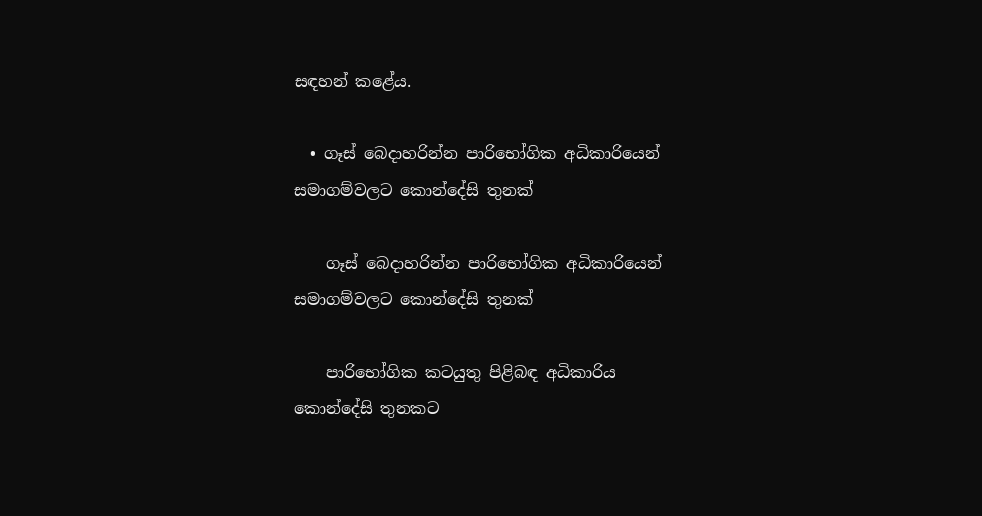සඳහන් කළේය.

  • ගෑස් බෙදාහරින්න පාරිභෝගික අධිකාරියෙන් සමාගම්වලට කොන්දේසි තුනක්

    ගෑස් බෙදාහරින්න පාරිභෝගික අධිකාරියෙන් සමාගම්වලට කොන්දේසි තුනක්

    පාරිභෝගික කටයුතු පිළිබඳ අධිකාරිය කොන්දේසි තුනකට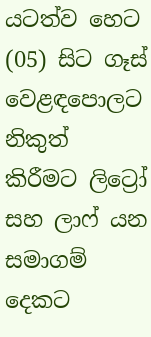යටත්ව හෙට (05) සිට ගෑස් වෙළඳපොලට නිකුත් කිරීමට ලිට්‍රෝ සහ ලාෆ් යන සමාගම් දෙකට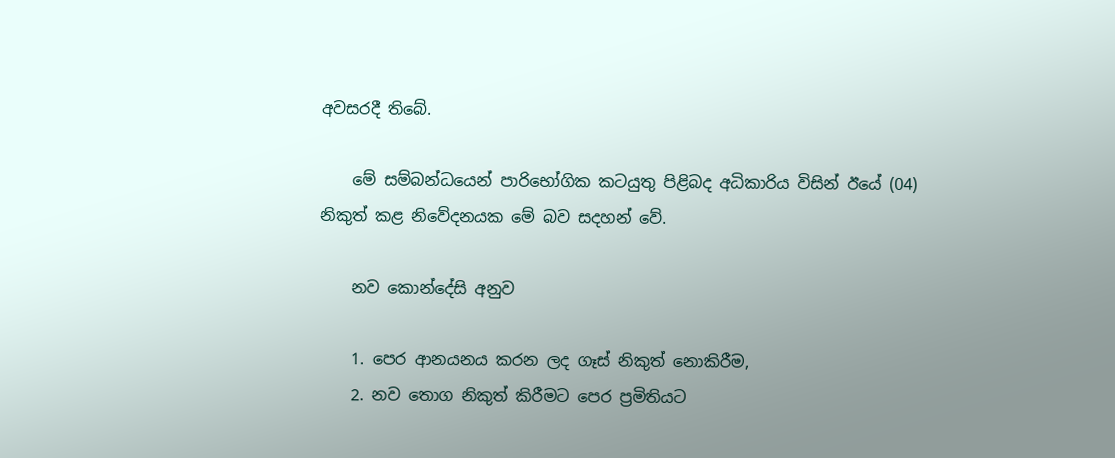අවසරදී තිබේ.

    මේ සම්බන්ධයෙන් පාරිභෝගික කටයුතු පිළිබද අධිකාරිය විසින් ඊයේ (04) නිකුත් කළ නිවේදනයක මේ බව සදහන් වේ.

    නව කොන්දේසි අනුව

    1. පෙර ආනයනය කරන ලද ගෑස් නිකුත් නොකිරීම,
    2. නව තොග නිකුත් කිරීමට පෙර ප්‍රමිතියට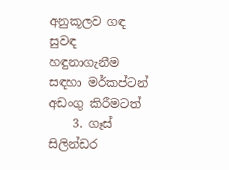අනුකූලව ගඳ සුවඳ හඳුනාගැනීම සඳහා මර්කප්ටන් අඩංගු කිරීමටත්
    3. ගෑස් සිලින්ඩර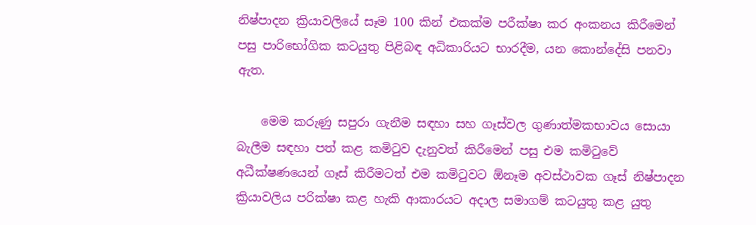නිෂ්පාදන ක්‍රියාවලියේ සෑම 100 කින් එකක්ම පරීක්ෂා කර අංකනය කිරීමෙන් පසු පාරිභෝගික කටයුතු පිළිබඳ අධිකාරියට භාරදීම, යන කොන්දේසි පනවා ඇත.

    මෙම කරුණු සපුරා ගැනීම සඳහා සහ ගෑස්වල ගුණාත්මකභාවය සොයා බැලීම සඳහා පත් කළ කමිටුව දැනුවත් කිරීමෙන් පසු එම කමිටුවේ අධීක්ෂණයෙන් ගෑස් කිරීමටත් එම කමිටුවට ඕනෑම අවස්ථාවක ගෑස් නිෂ්පාදන ක්‍රියාවලිය පරික්ෂා කළ හැකි ආකාරයට අදාල සමාගම් කටයුතු කළ යුතු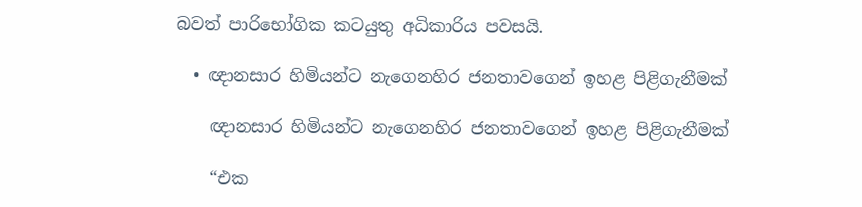බවත් පාරිභෝගික කටයුතු අධිකාරිය පවසයි.

  • ඥානසාර හිමියන්ට නැගෙනහිර ජනතාවගෙන් ඉහළ පිළිගැනීමක්

    ඥානසාර හිමියන්ට නැගෙනහිර ජනතාවගෙන් ඉහළ පිළිගැනීමක්

    “එක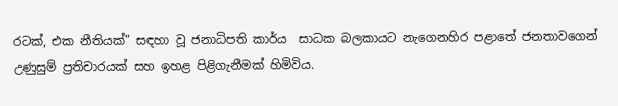රටක්, එක නීතියක්” සඳහා වූ ජනාධිපති කාර්ය  සාධක බලකායට නැගෙනහිර පළාතේ ජනතාවගෙන් උණුසුම් ප්‍රතිචාරයක් සහ ඉහළ පිළිගැනීමක් හිමිවිය.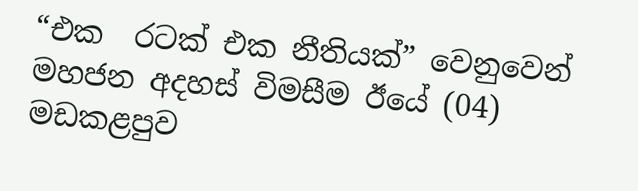“එක  රටක් එක නීතියක්” වෙනුවෙන් මහජන අදහස් විමසීම ඊයේ (04) මඩකළපුව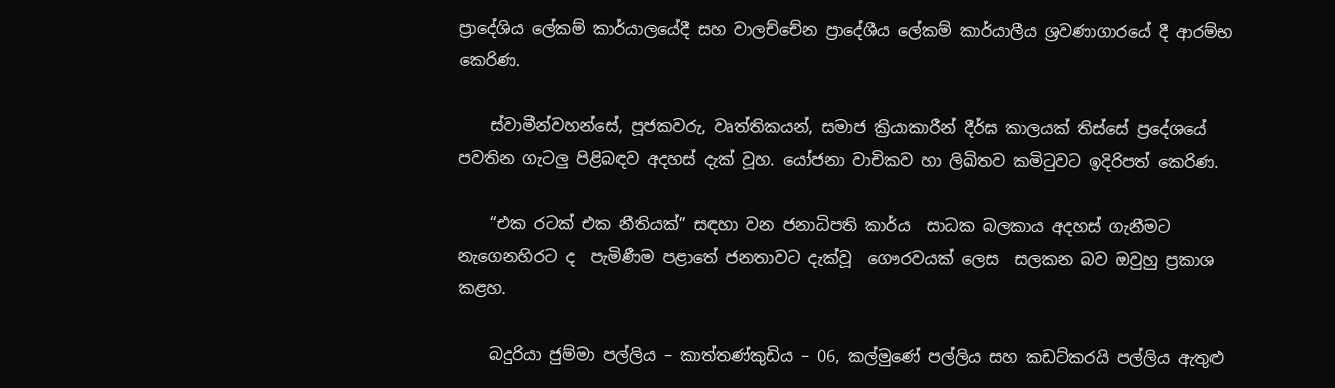ප්‍රාදේශිය ලේකම් කාර්යාලයේදී සහ වාලච්චේන ප්‍රාදේශීය ලේකම් කාර්යාලීය ශ්‍රවණාගාරයේ දී ආරම්භ කෙරිණ.

    ස්වාමීන්වහන්සේ, පූජකවරු, වෘත්තිකයන්, සමාජ ක්‍රියාකාරීන් දීර්ඝ කාලයක් තිස්සේ ප්‍රදේශයේ පවතින ගැටලු පිළිබඳව අදහස් දැක් වූහ. යෝජනා වාචිකව හා ලිඛිතව කමිටුවට ඉදිරිපත් කෙරිණ.

    “එක රටක් එක නීතියක්” සඳහා වන ජනාධිපති කාර්ය  සාධක බලකාය අදහස් ගැනීමට නැගෙනහිරට ද  පැමිණීම පළාතේ ජනතාවට දැක්වූ  ගෞරවයක් ලෙස  සලකන බව ඔවුහු ප්‍රකාශ කළහ.

    බදුරියා ජුම්මා පල්ලිය – කාත්තණ්කුඩිය – 06, කල්මුණේ පල්ලිය සහ කඩට්කරයි පල්ලිය ඇතුළු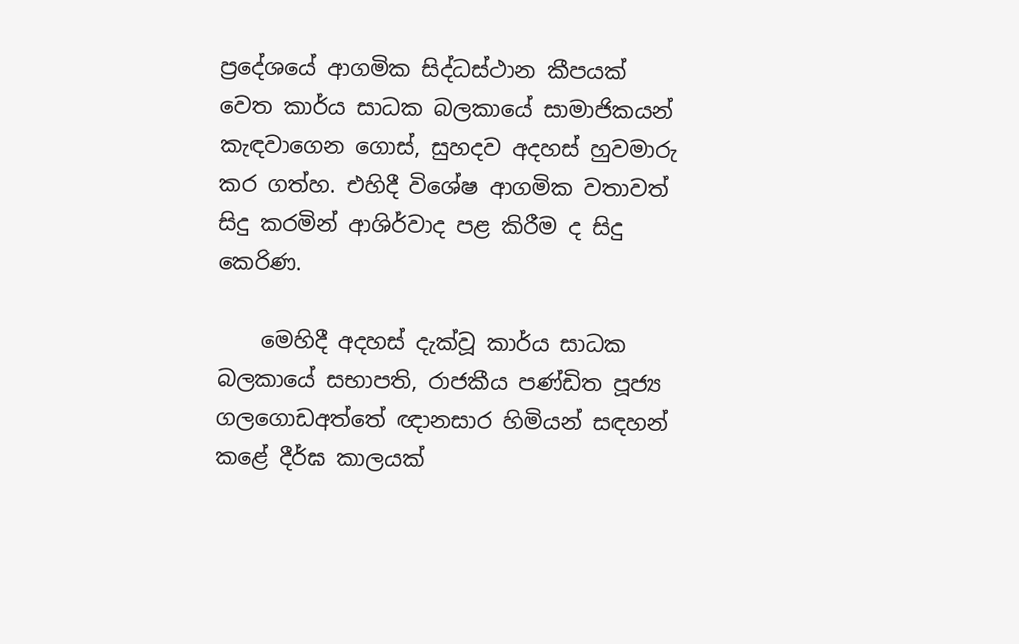ප්‍රදේශයේ ආගමික සිද්ධස්ථාන කීපයක් වෙත කාර්ය සාධක බලකායේ සාමාජිකයන් කැඳවාගෙන ගොස්, සුහදව අදහස් හුවමාරු කර ගත්හ. එහිදී විශේෂ ආගමික වතාවත් සිදු කරමින් ආශිර්වාද පළ කිරීම ද සිදු කෙරිණ.

    මෙහිදී අදහස් දැක්වූ කාර්ය සාධක බලකායේ සභාපති, රාජකීය පණ්ඩිත පූජ්‍ය ගලගොඩඅත්තේ ඥානසාර හිමියන් සඳහන් කළේ දීර්ඝ කාලයක්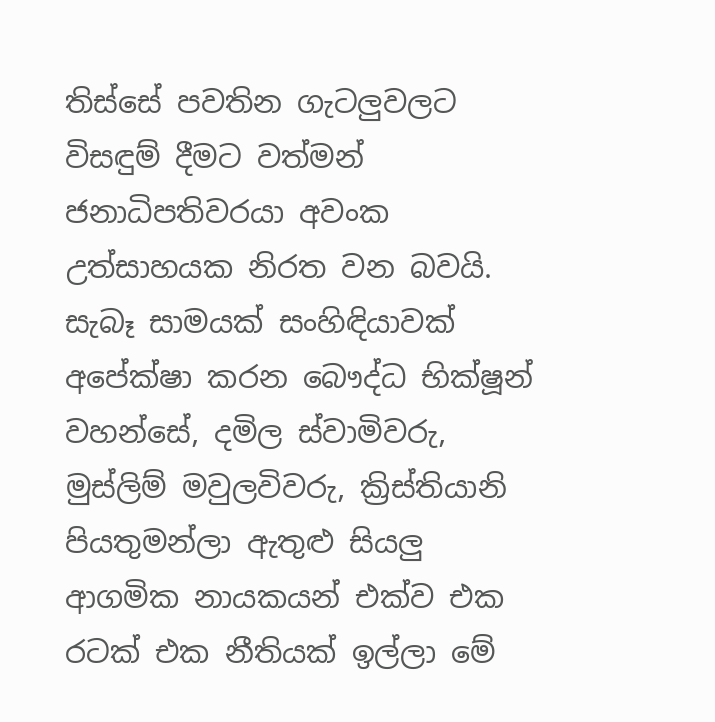තිස්සේ පවතින ගැටලුවලට විසඳුම් දීමට වත්මන් ජනාධිපතිවරයා අවංක උත්සාහයක නිරත වන බවයි. සැබෑ සාමයක් සංහිඳියාවක් අපේක්ෂා කරන බෞද්ධ භික්ෂූන් වහන්සේ, දමිල ස්වාමිවරු, මුස්ලිම් මවුලවිවරු, ක්‍රිස්තියානි පියතුමන්ලා ඇතුළු සියලු ආගමික නායකයන් එක්ව එක රටක් එක නීතියක් ඉල්ලා මේ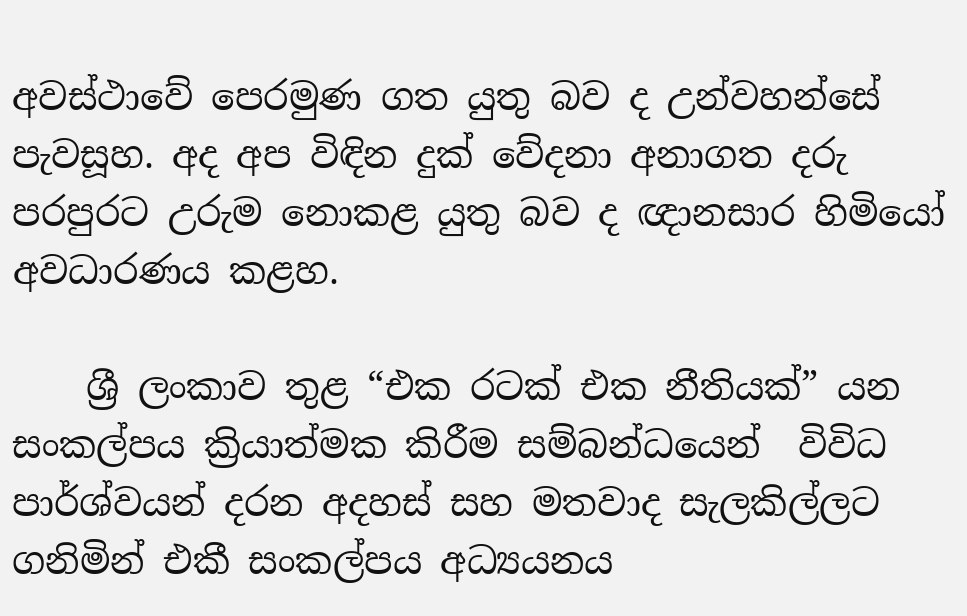අවස්ථාවේ පෙරමුණ ගත යුතු බව ද උන්වහන්සේ පැවසූහ. අද අප විඳින දුක් වේදනා අනාගත දරු පරපුරට උරුම නොකළ යුතු බව ද ඥානසාර හිමියෝ අවධාරණය කළහ.

    ශ්‍රී ලංකාව තුළ “එක රටක් එක නීතියක්” යන සංකල්පය ක්‍රියාත්මක කිරීම සම්බන්ධයෙන්  විවිධ පාර්ශ්වයන් දරන අදහස් සහ මතවාද සැලකිල්ලට ගනිමින් එකී සංකල්පය අධ්‍යයනය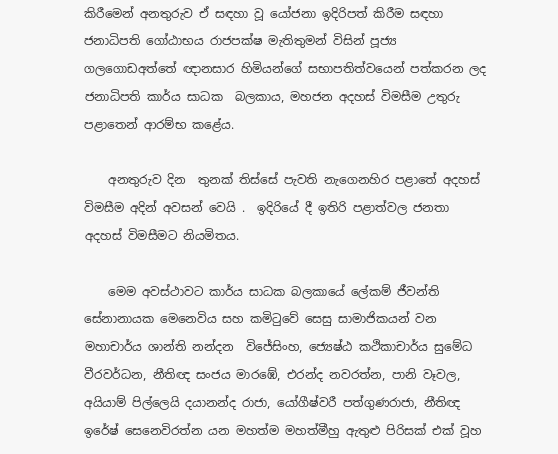කිරීමෙන් අනතුරුව ඒ සඳහා වූ යෝජනා ඉදිරිපත් කිරීම සඳහා ජනාධිපති ගෝඨාභය රාජපක්ෂ මැතිතුමන් විසින් පූජ්‍ය ගලගොඩඅත්තේ ඥානසාර හිමියන්ගේ සභාපතිත්වයෙන් පත්කරන ලද ජනාධිපති කාර්ය සාධක  බලකාය, මහජන අදහස් විමසීම උතුරු පළාතෙන් ආරම්භ කළේය.

    අනතුරුව දින  තුනක් තිස්සේ පැවති නැගෙනහිර පළාතේ අදහස් විමසීම අදින් අවසන් වෙයි .  ඉදිරියේ දී ඉතිරි පළාත්වල ජනතා අදහස් විමසීමට නියමිතය.

    මෙම අවස්ථාවට කාර්ය සාධක බලකායේ ලේකම් ජීවන්ති සේනානායක මෙනෙවිය සහ කමිටුවේ සෙසු සාමාජිකයන් වන මහාචාර්ය ශාන්ති නන්දන  විජේසිංහ, ජ්‍යෙෂ්ඨ කථිකාචාර්ය සුමේධ වීරවර්ධන, නීතිඥ සංජය මාරඹේ, එරන්ද නවරත්න, පානි වෑවල, අයියාම් පිල්ලෙයි දයානන්ද රාජා, යෝගීෂ්වරී පත්ගුණරාජා, නීතිඥ ඉරේෂ් සෙනෙවිරත්න යන මහත්ම මහත්මීහු ඇතුළු පිරිසක් එක් වූහ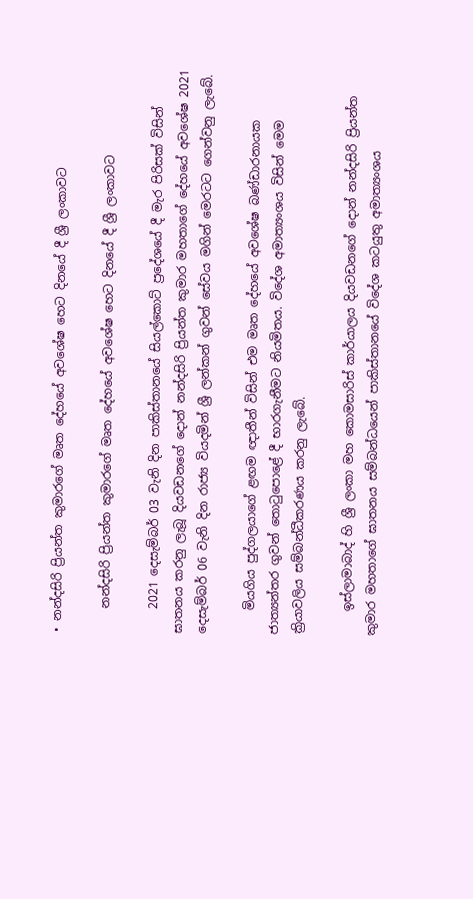• නන්දසිරි ප්‍රියන්ත කුමාරගේ මෘත දේහයේ අවශේෂ හෙට දිනයේ දී ශ්‍රී ලංකාවට

    නන්දසිරි ප්‍රියන්ත කුමාරගේ මෘත දේහයේ අවශේෂ හෙට දිනයේ දී ශ්‍රී ලංකාවට

    2021 දෙසැම්බර් 03 වැනි දින පාකිස්තානයේ සියල්කොට් ප්‍රදේශයේ දී මැර පිරිසක් විසින් ඝාතනය කරනු ලැබූ දියවඩනගේ දොන් නන්දසිරි ප්‍රියන්ත කුමාර මහතාගේ දේහයේ අවශේෂ 2021 දෙසැම්බර් 06 වැනි දින රාජ්‍ය වියදමින් ශ්‍රී ලන්කන් ගුවන් සේවය මගින් මෙරටට ගෙන්වනු ලැබේ.

    මියගිය පුද්ගලයාගේ ළඟම ඥාතීන් විසින් එම මෘත දේහයේ අවශේෂ බණ්ඩාරනායක ජාත්‍යන්තර ගුවන් තොටුපොළේ දී භාරගැනීමට නියමිතය. විදේශ අමාත්‍යංශය විසින් මෙම ක්‍රියාවලිය සම්බන්ධීකරණය කරනු ලැබේ.

    ඉස්ලාමාබාද් හි ශ්‍රී ලංකා මහ කොමසාරිස් කාර්යාලය දියවඩනගේ දොන් නන්දසිරි ප්‍රියන්ත කුමාර මහතාගේ ඝාතනය සම්බන්ධයෙන් පාකිස්තානයේ විදේශ කටයුතු අමාත්‍යංශය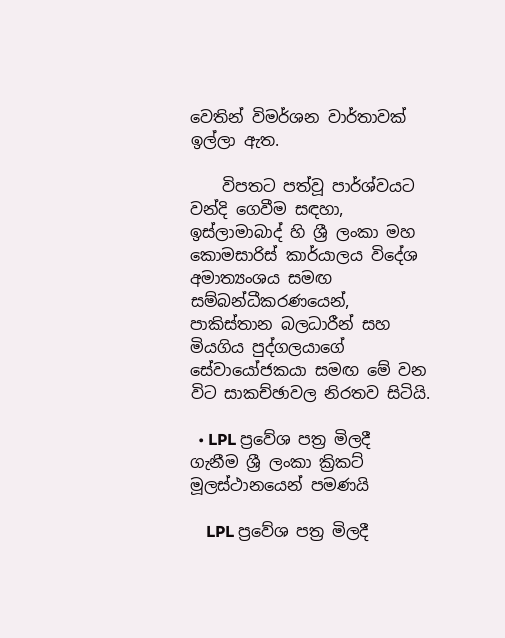වෙතින් විමර්ශන වාර්තාවක් ඉල්ලා ඇත.

    විපතට පත්වූ පාර්ශ්වයට වන්දි ගෙවීම සඳහා, ඉස්ලාමාබාද් හි ශ්‍රී ලංකා මහ කොමසාරිස් කාර්යාලය විදේශ අමාත්‍යංශය සමඟ සම්බන්ධීකරණයෙන්, පාකිස්තාන බලධාරීන් සහ මියගිය පුද්ගලයාගේ සේවායෝජකයා සමඟ මේ වන විට සාකච්ඡාවල නිරතව සිටියි.

  • LPL ප්‍රවේශ පත්‍ර මිලදී ගැනීම ශ්‍රී ලංකා ක්‍රිකට් මූලස්ථානයෙන් පමණයි

    LPL ප්‍රවේශ පත්‍ර මිලදී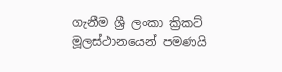ගැනීම ශ්‍රී ලංකා ක්‍රිකට් මූලස්ථානයෙන් පමණයි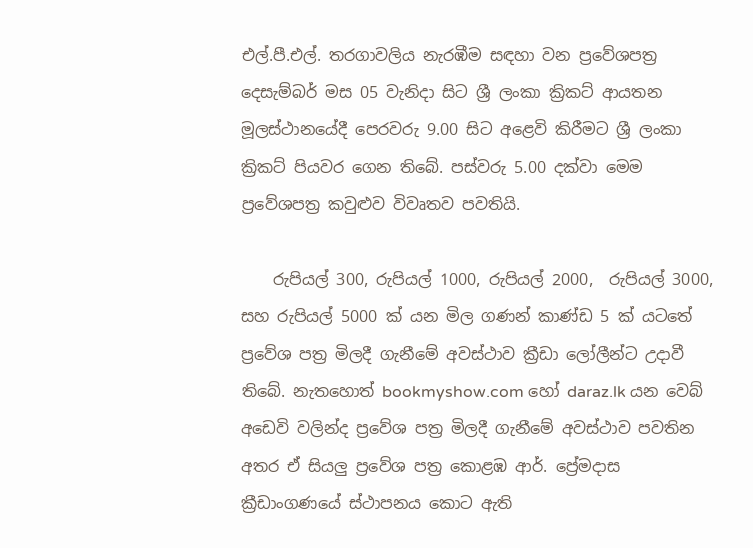එල්.පී.එල්. තරගාවලිය නැරඹීම සඳහා වන ප්‍රවේශපත්‍ර දෙසැම්බර් මස 05 වැනිදා සිට ශ්‍රී ලංකා ක්‍රිකට් ආයතන මූලස්ථානයේදී පෙරවරු 9.00 සිට අළෙවි කිරීමට ශ්‍රී ලංකා ක්‍රිකට් පියවර ගෙන තිබේ. පස්වරු 5.00 දක්වා මෙම ප්‍රවේශපත්‍ර කවුළුව විවෘතව පවතියි.

    රුපියල් 300, රුපියල් 1000, රුපියල් 2000,  රුපියල් 3000, සහ රුපියල් 5000 ක් යන මිල ගණන් කාණ්ඩ 5 ක් යටතේ ප්‍රවේශ පත්‍ර මිලදී ගැනීමේ අවස්ථාව ක්‍රීඩා ලෝලීන්ට උදාවී තිබේ. නැතහොත් bookmyshow.com හෝ daraz.lk යන වෙබ් අඩෙවි වලින්ද ප්‍රවේශ පත්‍ර මිලදී ගැනීමේ අවස්ථාව පවතින අතර ඒ සියලු ප්‍රවේශ පත්‍ර කොළඹ ආර්. ප්‍රේමදාස ක්‍රීඩාංගණයේ ස්ථාපනය කොට ඇති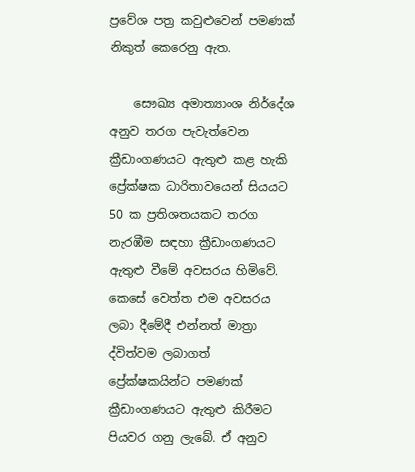ප්‍රවේශ පත්‍ර කවුළුවෙන් පමණක් නිකුත් කෙරෙනු ඇත.

    සෞඛ්‍ය අමාත්‍යාංශ නිර්දේශ අනුව තරග පැවැත්වෙන ක්‍රීඩාංගණයට ඇතුළු කළ හැකි ප්‍රේක්ෂක ධාරිතාවයෙන් සියයට 50 ක ප්‍රතිශතයකට තරග නැරඹීම සඳහා ක්‍රීඩාංගණයට ඇතුළු වීමේ අවසරය හිමිවේ. කෙසේ වෙත්ත එම අවසරය ලබා දීමේදී එන්නත් මාත්‍රා ද්විත්වම ලබාගත් ප්‍රේක්ෂකයින්ට පමණක් ක්‍රීඩාංගණයට ඇතුළු කිරීමට පියවර ගනු ලැබේ. ඒ අනුව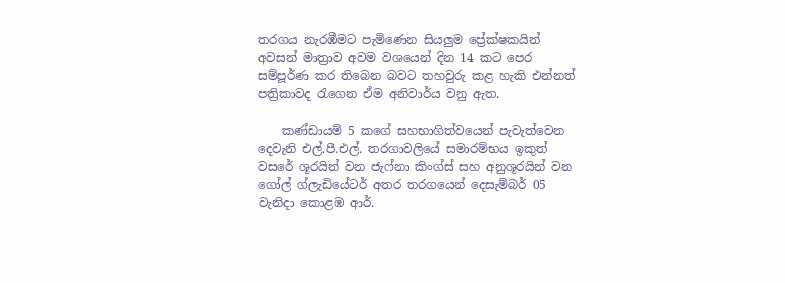තරගය නැරඹීමට පැමිණෙන සියලුම ප්‍රේක්ෂකයින් අවසන් මාත්‍රාව අවම වශයෙන් දින 14 කට පෙර සම්පූර්ණ කර තිබෙන බවට තහවුරු කළ හැකි එන්නත් පත්‍රිකාවද රැගෙන ඒම අනිවාර්ය වනු ඇත.

    කණ්ඩායම් 5 කගේ සහභාගිත්වයෙන් පැවැත්වෙන දෙවැනි එල්.පී.එල්. තරගාවලියේ සමාරම්භය ඉකුත් වසරේ ශූරයින් වන ජැෆ්නා කිංග්ස් සහ අනුශූරයින් වන ගෝල් ග්ලැඩියේටර් අතර තරගයෙන් දෙසැම්බර් 05 වැනිදා කොළඹ ආර්.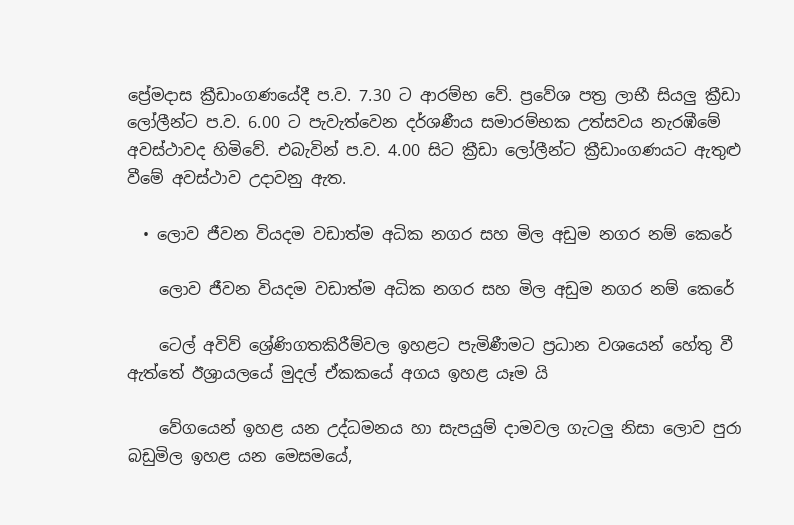ප්‍රේමදාස ක්‍රීඩාංගණයේදී ප.ව. 7.30 ට ආරම්භ වේ. ප්‍රවේශ පත්‍ර ලාභී සියලු ක්‍රීඩා ලෝලීන්ට ප.ව. 6.00 ට පැවැත්වෙන දර්ශණීය සමාරම්භක උත්සවය නැරඹීමේ අවස්ථාවද හිමිවේ. එබැවින් ප.ව. 4.00 සිට ක්‍රීඩා ලෝලීන්ට ක්‍රීඩාංගණයට ඇතුළු වීමේ අවස්ථාව උදාවනු ඇත.

  • ලොව ජීවන වියදම වඩාත්ම අධික නගර සහ මිල අඩුම නගර නම් කෙරේ

    ලොව ජීවන වියදම වඩාත්ම අධික නගර සහ මිල අඩුම නගර නම් කෙරේ

    ටෙල් අවිව් ශ්‍රේණිගතකිරීම්වල ඉහළට පැමිණීමට ප්‍රධාන වශයෙන් හේතු වී ඇත්තේ ඊශ්‍රායලයේ මුදල් ඒකකයේ අගය ඉහළ යෑම යි

    වේගයෙන් ඉහළ යන උද්ධමනය හා සැපයුම් දාමවල ගැටලු නිසා ලොව පුරා බඩුමිල ඉහළ යන මෙසමයේ,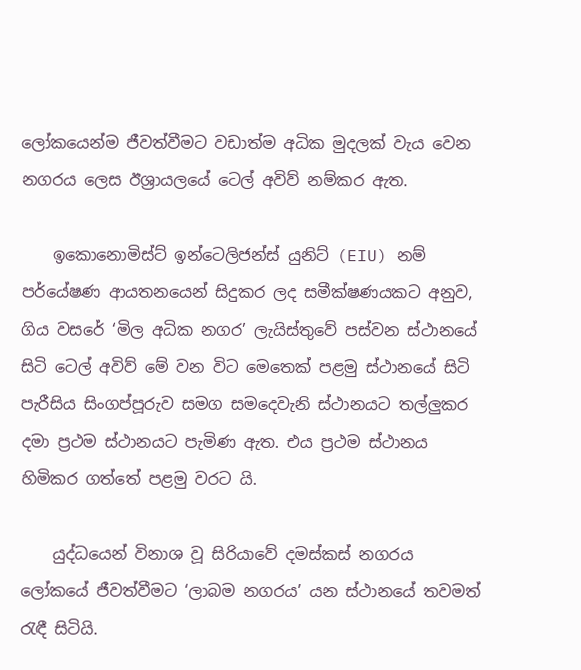ලෝකයෙන්ම ජීවත්වීමට වඩාත්ම අධික මුදලක් වැය වෙන නගරය ලෙස ඊශ්‍රායලයේ ටෙල් අවිව් නම්කර ඇත.

    ඉකොනොමිස්ට් ඉන්ටෙලිජන්ස් යුනිට් (EIU) නම් පර්යේෂණ ආයතනයෙන් සිදුකර ලද සමීක්ෂණයකට අනුව, ගිය වසරේ ‘මිල අධික නගර’ ලැයිස්තුවේ පස්වන ස්ථානයේ සිටි ටෙල් අවිව් මේ වන විට මෙතෙක් පළමු ස්ථානයේ සිටි පැරීසිය සිංගප්පූරුව සමග සමදෙවැනි ස්ථානයට තල්ලුකර දමා ප්‍රථම ස්ථානයට පැමිණ ඇත. එය ප්‍රථම ස්ථානය හිමිකර ගත්තේ පළමු වරට යි.

    යුද්ධයෙන් විනාශ වූ සිරියාවේ දමස්කස් නගරය ලෝකයේ ජීවත්වීමට ‘ලාබම නගරය’ යන ස්ථානයේ තවමත් රැඳී සිටියි.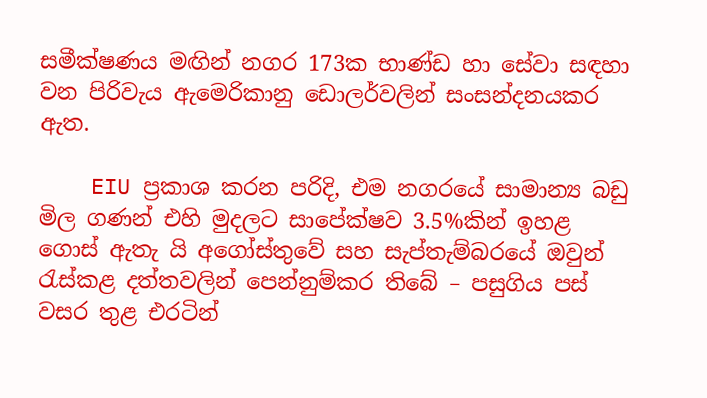සමීක්ෂණය මඟින් නගර 173ක භාණ්ඩ හා සේවා සඳහා වන පිරිවැය ඇමෙරිකානු ඩොලර්වලින් සංසන්දනයකර ඇත.

    EIU ප්‍රකාශ කරන පරිදි, එම නගරයේ සාමාන්‍ය බඩු මිල ගණන් එහි මුදලට සාපේක්ෂව 3.5%කින් ඉහළ ගොස් ඇතැ යි අගෝස්තුවේ සහ සැප්තැම්බරයේ ඔවුන් රැස්කළ දත්තවලින් පෙන්නුම්කර තිබේ – පසුගිය පස් වසර තුළ එරටින්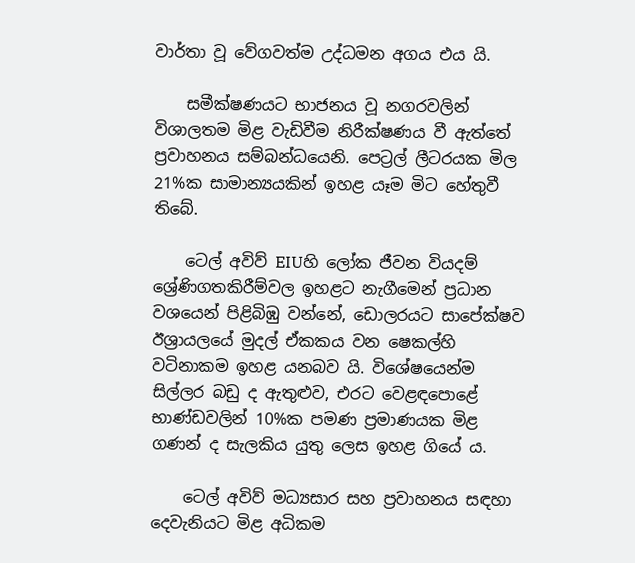වාර්තා වූ වේගවත්ම උද්ධමන අගය එය යි.

    සමීක්ෂණයට භාජනය වූ නගරවලින් විශාලතම මිළ වැඩිවීම නිරීක්ෂණය වී ඇත්තේ ප්‍රවාහනය සම්බන්ධයෙනි. පෙට්‍රල් ලීටරයක මිල 21%ක සාමාන්‍යයකින් ඉහළ යෑම මිට හේතුවී තිබේ.

    ටෙල් අවිව් EIUහි ලෝක ජීවන වියදම් ශ්‍රේණිගතකිරීම්වල ඉහළට නැගීමෙන් ප්‍රධාන වශයෙන් පිළිබිඹු වන්නේ, ඩොලරයට සාපේක්ෂව ඊශ්‍රායලයේ මුදල් ඒකකය වන ෂෙකල්හි වටිනාකම ඉහළ යනබව යි. විශේෂයෙන්ම සිල්ලර බඩු ද ඇතුළුව, එරට වෙළඳපොළේ භාණ්ඩවලින් 10%ක පමණ ප්‍රමාණයක මිළ ගණන් ද සැලකිය යුතු ලෙස ඉහළ ගියේ ය.

    ටෙල් අවිව් මධ්‍යසාර සහ ප්‍රවාහනය සඳහා දෙවැනියට මිළ අධිකම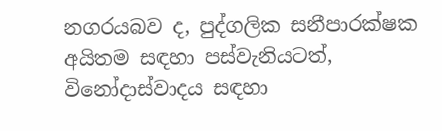නගරයබව ද, පුද්ගලික සනීපාරක්ෂක අයිතම සඳහා පස්වැනියටත්, විනෝදාස්වාදය සඳහා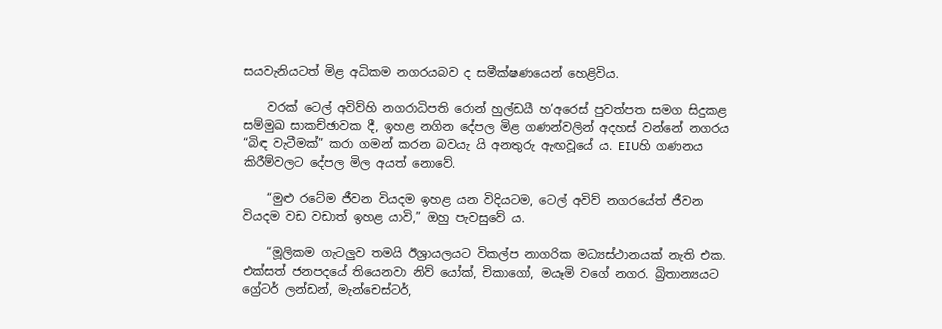සයවැනියටත් මිළ අධිකම නගරයබව ද සමීක්ෂණයෙන් හෙළිවිය.

    වරක් ටෙල් අවිව්හි නගරාධිපති රොන් හුල්ඩයී හ’අරෙස් පුවත්පත සමග සිදුකළ සම්මුඛ සාකච්ඡාවක දී, ඉහළ නගින දේපල මිළ ගණන්වලින් අදහස් වන්නේ නගරය “බිඳ වැටීමක්” කරා ගමන් කරන බවයැ යි අනතුරු ඇඟවූයේ ය. EIUහි ගණනය කිරීම්වලට දේපල මිල අයත් නොවේ.

    “මුළු රටේම ජීවන වියදම ඉහළ යන විදියටම, ටෙල් අවිව් නගරයේත් ජීවන වියදම වඩ වඩාත් ඉහළ යාවි,” ඔහු පැවසුවේ ය.

    “මූලිකම ගැටලුව තමයි ඊශ්‍රායලයට විකල්ප නාගරික මධ්‍යස්ථානයක් නැති එක. එක්සත් ජනපදයේ තියෙනවා නිව් යෝක්, චිකාගෝ, මයෑමි වගේ නගර. බ්‍රිතාන්‍යයට ග්‍රේටර් ලන්ඩන්, මැන්චෙස්ටර්,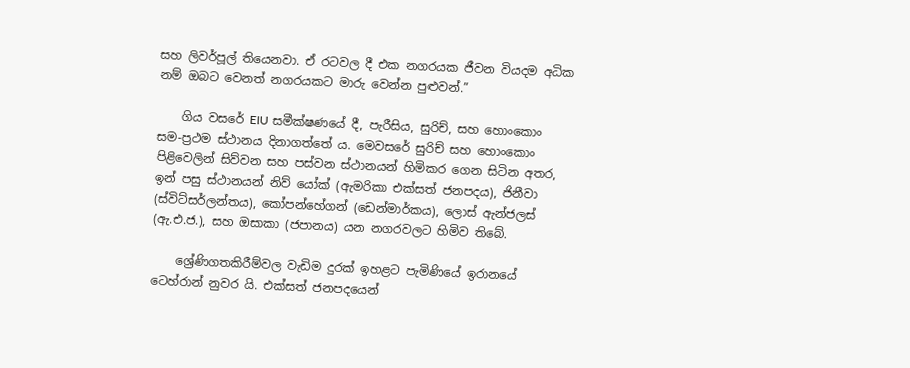සහ ලිවර්පූල් තියෙනවා. ඒ රටවල දී එක නගරයක ජීවන වියදම අධික නම් ඔබට වෙනත් නගරයකට මාරු වෙන්න පුළුවන්.”

    ගිය වසරේ EIU සමීක්ෂණයේ දී, පැරීසිය, සුරිච්, සහ හොංකොං සම-ප්‍රථම ස්ථානය දිනාගත්තේ ය. මෙවසරේ සුරිච් සහ හොංකොං පිළිවෙලින් සිව්වන සහ පස්වන ස්ථානයන් හිමිකර ගෙන සිටින අතර, ඉන් පසු ස්ථානයන් නිව් යෝක් (ඇමරිකා එක්සත් ජනපදය), ජිනීවා (ස්විට්සර්ලන්තය), කෝපන්හේගන් (ඩෙන්මාර්කය), ලොස් ඇන්ජලස් (ඇ.එ.ජ.), සහ ඔසාකා (ජපානය) යන නගරවලට හිමිව තිබේ.

    ශ්‍රේණිගතකිරීම්වල වැඩිම දුරක් ඉහළට පැමිණියේ ඉරානයේ ටෙහ්රාන් නුවර යි. එක්සත් ජනපදයෙන්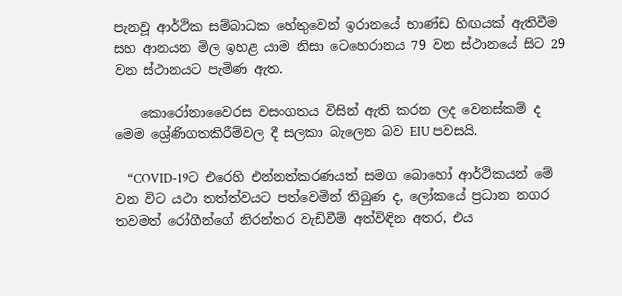පැනවූ ආර්ථික සම්බාධක හේතුවෙන් ඉරානයේ භාණ්ඩ හිඟයක් ඇතිවීම සහ ආනයන මිල ඉහළ යාම නිසා ටෙහෙරානය 79 වන ස්ථානයේ සිට 29 වන ස්ථානයට පැමිණ ඇත.

    කොරෝනාවෛරස වසංගතය විසින් ඇති කරන ලද වෙනස්කම් ද මෙම ශ්‍රේණිගතකිරීම්වල දී සලකා බැලෙන බව EIU පවසයි.

    “COVID-19ට එරෙහි එන්නත්කරණයත් සමග බොහෝ ආර්ථිකයන් මේ වන විට යථා තත්ත්වයට පත්වෙමින් තිබුණ ද, ලෝකයේ ප්‍රධාන නගර තවමත් රෝගීන්ගේ නිරන්තර වැඩිවීම් අත්විඳින අතර, එය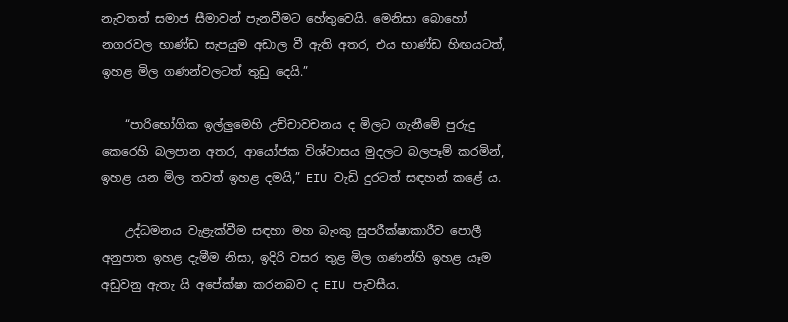නැවතත් සමාජ සීමාවන් පැනවීමට හේතුවෙයි. මෙනිසා බොහෝ නගරවල භාණ්ඩ සැපයුම අඩාල වී ඇති අතර, එය භාණ්ඩ හිඟයටත්, ඉහළ මිල ගණන්වලටත් තුඩු දෙයි.”

    “පාරිභෝගික ඉල්ලුමෙහි උච්චාවචනය ද මිලට ගැනීමේ පුරුදු කෙරෙහි බලපාන අතර, ආයෝජක විශ්වාසය මුදලට බලපෑම් කරමින්, ඉහළ යන මිල තවත් ඉහළ දමයි,” EIU වැඩි දුරටත් සඳහන් කළේ ය.

    උද්ධමනය වැළැක්වීම සඳහා මහ බැංකු සුපරීක්ෂාකාරීව පොලී අනුපාත ඉහළ දැමීම නිසා, ඉදිරි වසර තුළ මිල ගණන්හි ඉහළ යෑම අඩුවනු ඇතැ යි අපේක්ෂා කරනබව ද EIU පැවසීය.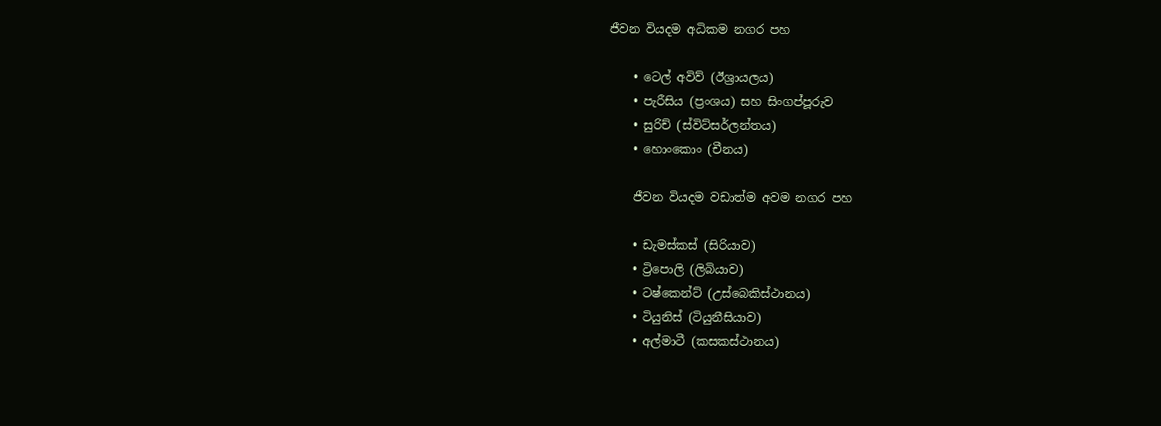ජීවන වියදම අධිකම නගර පහ

    • ටෙල් අවිව් (ඊශ්‍රායලය)
    • පැරීසිය (ප්‍රංශය) සහ සිංගප්පූරුව
    • සුරිච් (ස්විට්සර්ලන්තය)
    • හොංකොං (චීනය)

    ජීවන වියදම වඩාත්ම අවම නගර පහ

    • ඩැමස්කස් (සිරියාව)
    • ට්‍රිපොලි (ලිබියාව)
    • ටෂ්කෙන්ට් (උස්බෙකිස්ථානය)
    • ටියුනිස් (ටියුනීසියාව)
    • අල්මාටී (කසකස්ථානය)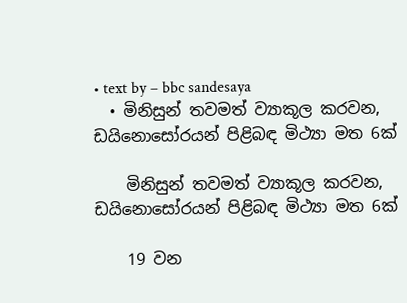• text by – bbc sandesaya
  • මිනිසුන් තවමත් ව්‍යාකූල කරවන, ඩයිනොසෝරයන් පිළිබඳ මිථ්‍යා මත 6ක්

    මිනිසුන් තවමත් ව්‍යාකූල කරවන, ඩයිනොසෝරයන් පිළිබඳ මිථ්‍යා මත 6ක්

    19 වන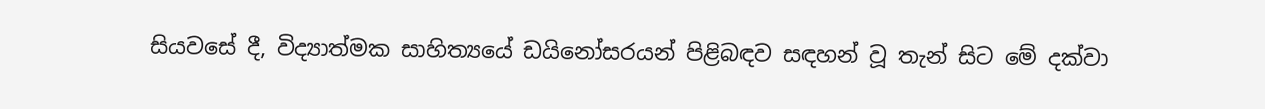සියවසේ දී, විද්‍යාත්මක සාහිත්‍යයේ ඩයිනෝසරයන් පිළිබඳව සඳහන් වූ තැන් සිට මේ දක්වා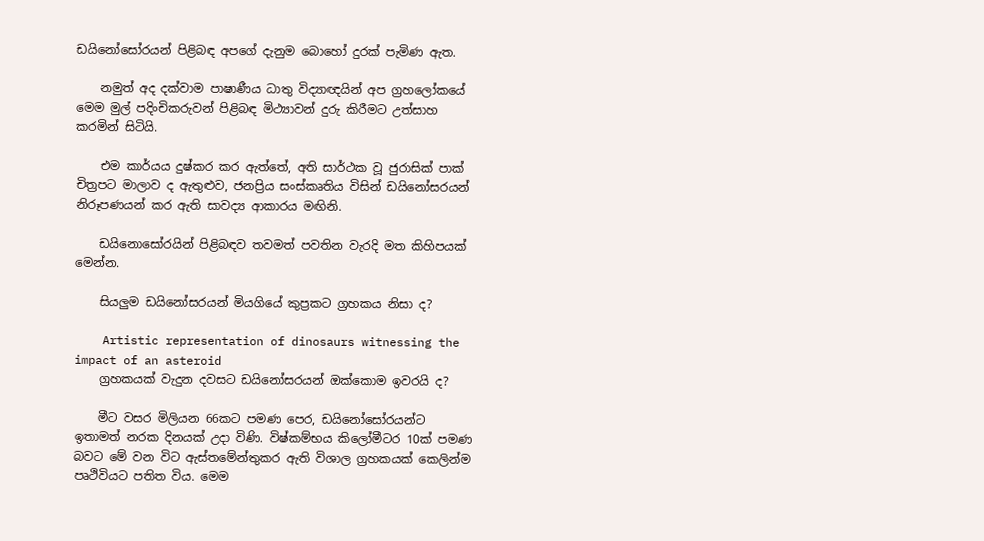ඩයිනෝසෝරයන් පිළිබඳ අපගේ දැනුම බොහෝ දුරක් පැමිණ ඇත.

    නමුත් අද දක්වාම පාෂාණීය ධාතු විද්‍යාඥයින් අප ග්‍රහලෝකයේ මෙම මුල් පදිංචිකරුවන් පිළිබඳ මිථ්‍යාවන් දුරු කිරීමට උත්සාහ කරමින් සිටියි.

    එම කාර්යය දුෂ්කර කර ඇත්තේ, අති සාර්ථක වූ ජුරාසික් පාක් චිත්‍රපට මාලාව ද ඇතුළුව, ජනප්‍රිය සංස්කෘතිය විසින් ඩයිනෝසරයන් නිරූපණයන් කර ඇති සාවද්‍ය ආකාරය මඟිනි.

    ඩයිනොසෝරයින් පිළිබඳව තවමත් පවතින වැරදි මත කිහිපයක් මෙන්න.

    සියලුම ඩයිනෝසරයන් මියගියේ කුප්‍රකට ග්‍රහකය නිසා ද?

    Artistic representation of dinosaurs witnessing the impact of an asteroid
    ග්‍රහකයක් වැදුන දවසට ඩයිනෝසරයන් ඔක්කොම ඉවරයි ද?

    මීට වසර මිලියන 66කට පමණ පෙර, ඩයිනෝසෝරයන්ට ඉතාමත් නරක දිනයක් උදා විණි. විෂ්කම්භය කිලෝමීටර 10ක් පමණ බවට මේ වන විට ඇස්තමේන්තුකර ඇති විශාල ග්‍රහකයක් කෙලින්ම පෘථිවියට පතිත විය. මෙම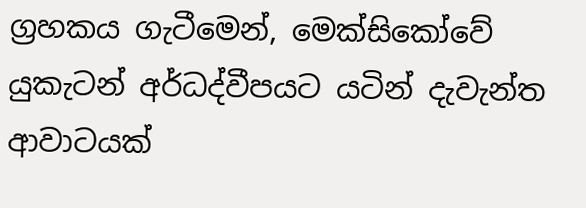ග්‍රහකය ගැටීමෙන්, මෙක්සිකෝවේ යුකැටන් අර්ධද්වීපයට යටින් දැවැන්ත ආවාටයක්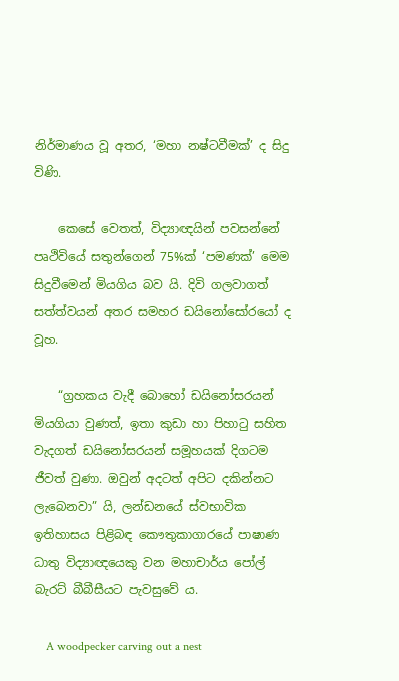නිර්මාණය වූ අතර, ‘මහා නෂ්ටවීමක්’ ද සිදු විණි.

    කෙසේ වෙතත්, විද්‍යාඥයින් පවසන්නේ පෘථිවියේ සතුන්ගෙන් 75%ක් ‘පමණක්’ මෙම සිදුවීමෙන් මියගිය බව යි. දිවි ගලවාගත් සත්ත්වයන් අතර සමහර ඩයිනෝසෝරයෝ ද වූහ.

    “ග්‍රහකය වැදී බොහෝ ඩයිනෝසරයන් මියගියා වුණත්, ඉතා කුඩා හා පිහාටු සහිත වැදගත් ඩයිනෝසරයන් සමූහයක් දිගටම ජීවත් වුණා. ඔවුන් අදටත් අපිට දකින්නට ලැබෙනවා” යි, ලන්ඩනයේ ස්වභාවික ඉතිහාසය පිළිබඳ කෞතුකාගාරයේ පාෂාණ ධාතු විද්‍යාඥයෙකු වන මහාචාර්ය පෝල් බැරට් බීබීසීයට පැවසුවේ ය.

    A woodpecker carving out a nest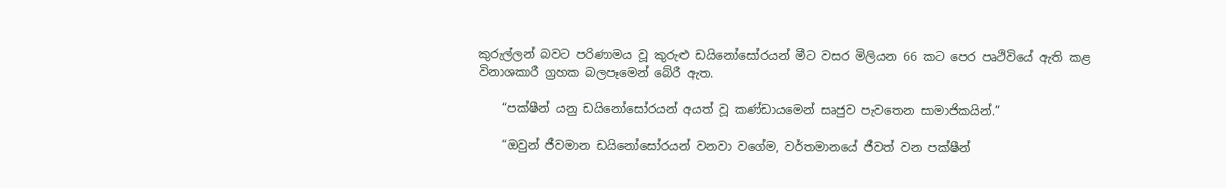කුරුල්ලන් බවට පරිණාමය වූ කුරුළු ඩයිනෝසෝරයන් මීට වසර මිලියන 66 කට පෙර පෘථිවියේ ඇති කළ විනාශකාරී ග්‍රහක බලපෑමෙන් බේරී ඇත.

    “පක්ෂීන් යනු ඩයිනෝසෝරයන් අයත් වූ කණ්ඩායමෙන් සෘජුව පැවතෙන සාමාජිකයින්.”

    “ඔවුන් ජීවමාන ඩයිනෝසෝරයන් වනවා වගේම, වර්තමානයේ ජීවත් වන පක්ෂීන්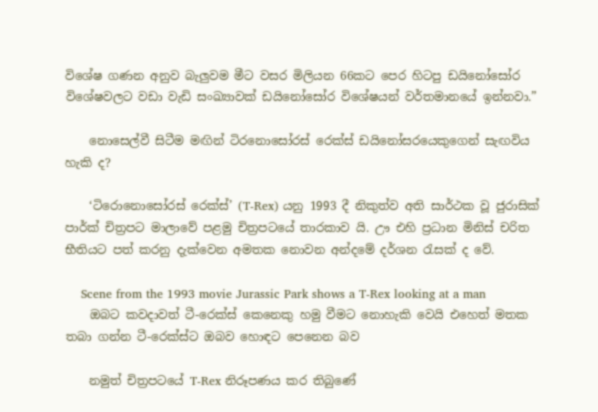විශේෂ ගණන අනුව බැලුවම මීට වසර මිලියන 66කට පෙර හිටපු ඩයිනෝසෝර විශේෂවලට වඩා වැඩි සංඛ්‍යාවක් ඩයිනෝසෝර විශේෂ‍යන් වර්තමානයේ ඉන්නවා.”

    නොසෙල්වී සිටීම මඟින් ටිරනොසෝරස් රෙක්ස් ඩයිනෝසරයෙකුගෙන් සැඟවිය හැකි ද?

    ‘ටිරොනොසෝරස් රෙක්ස්’ (T-Rex) යනු 1993 දී නිකුත්ව අති සාර්ථක වූ ජුරාසික් පාර්ක් චිත්‍රපට මාලාවේ පළමු චිත්‍රපටයේ තාරකාව යි. ඌ එහි ප්‍රධාන මිනිස් චරිත භීතියට පත් කරනු දැක්වෙන අමතක නොවන අන්දමේ දර්ශන රැසක් ද වේ.

    Scene from the 1993 movie Jurassic Park shows a T-Rex looking at a man
    ඔබට කවදාවත් ටී-රෙක්ස් කෙනෙකු හමු වීමට නොහැකි වෙයි එහෙත් මතක තබා ගන්න ටී-රෙක්ස්ට ඔබව හොඳට පෙනෙන බව

    නමුත් චිත්‍රපටයේ T-Rex නිරූපණය කර තිබුණේ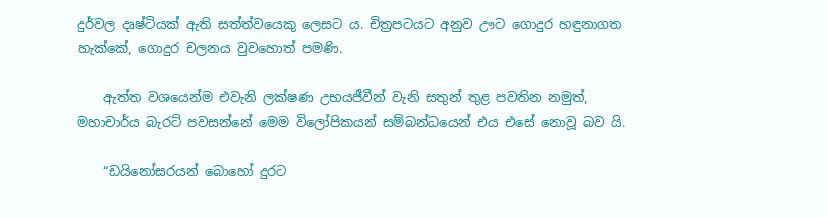දුර්වල දෘෂ්ටියක් ඇති සත්ත්වයෙකු ලෙසට ය. චිත්‍රපටයට අනුව ඌට ගොදුර හඳුනාගත හැක්කේ, ගොදුර චලනය වුවහොත් පමණි.

    ඇත්ත වශයෙන්ම එවැනි ලක්ෂණ උභයජීවීන් වැනි සතුන් තුළ පවතින නමුත්, මහාචාර්ය බැරට් පවසන්නේ මෙම විලෝපිකයන් සම්බන්ධයෙන් එය එසේ නොවූ බව යි.

    “ඩයිනෝසරයන් බොහෝ දුරට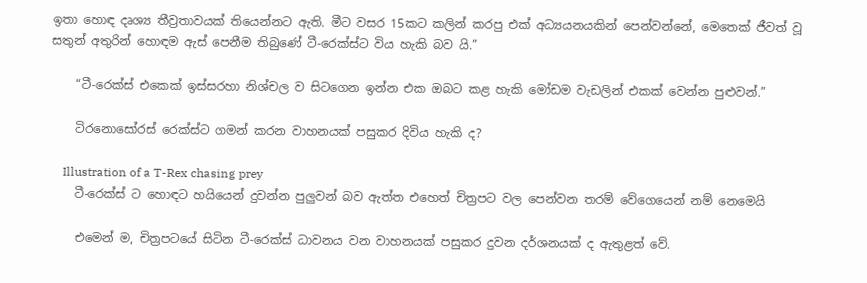ඉතා හොඳ දෘශ්‍ය තීව්‍රතාවයක් තියෙන්නට ඇති. මීට වසර 15කට කලින් කරපු එක් අධ්‍යයනයකින් පෙන්වන්නේ, මෙතෙක් ජීවත් වූ සතුන් අතුරින් හොඳම ඇස් පෙනීම තිබුණේ ටී-රෙක්ස්ට විය හැකි බව යි.”

    “ටී-රෙක්ස් එකෙක් ඉස්සරහා නිශ්චල ව සිටගෙන ඉන්න එක ඔබට කළ හැකි මෝඩම වැඩලින් එකක් වෙන්න පුළුවන්.”

    ටිරනොසෝරස් රෙක්ස්ට ගමන් කරන වාහනයක් පසුකර දිවිය හැකි ද?

    Illustration of a T-Rex chasing prey
    ටී-රෙක්ස් ට හොඳට හයියෙන් දුවන්න පුලුවන් බව ඇත්ත එහෙත් චිත්‍රපට වල පෙන්වන තරම් වේගෙයෙන් නම් නෙමෙයි

    එමෙන් ම, චිත්‍රපටයේ සිටින ටී-රෙක්ස් ධාවනය වන වාහනයක් පසුකර දුවන දර්ශනයක් ද ඇතුළත් වේ.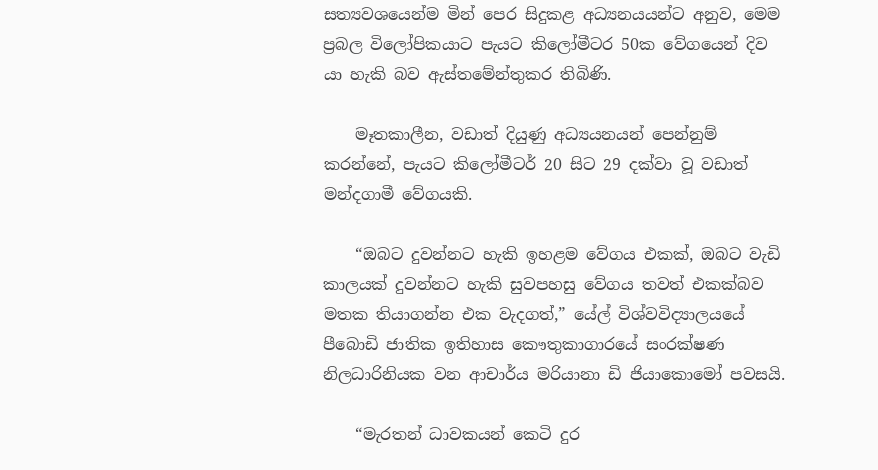සත්‍යවශයෙන්ම මින් පෙර සිදුකළ අධ්‍යනයයන්ට අනුව, මෙම ප්‍රබල විලෝපිකයාට පැයට කිලෝමීටර 50ක වේගයෙන් දිව යා හැකි බව ඇස්තමේන්තුකර තිබිණි.

    මෑතකාලීන, වඩාත් දියුණු අධ්‍යයනයන් පෙන්නුම් කරන්නේ, පැයට කිලෝමීටර් 20 සිට 29 දක්වා වූ වඩාත් මන්දගාමී වේගයකි.

    “ඔබට දුවන්නට හැකි ඉහළම වේගය එකක්, ඔබට වැඩි කාලයක් දුවන්නට හැකි සුවපහසු වේගය තවත් එකක්බව මතක තියාගන්න එක වැදගත්,” යේල් විශ්වවිද්‍යාලයයේ පීබොඩි ජාතික ඉතිහාස කෞතුකාගාරයේ සංරක්ෂණ නිලධාරිනියක වන ආචාර්ය මරියානා ඩි ජියාකොමෝ පවසයි.

    “මැරතන් ධාවකයන් කෙටි දුර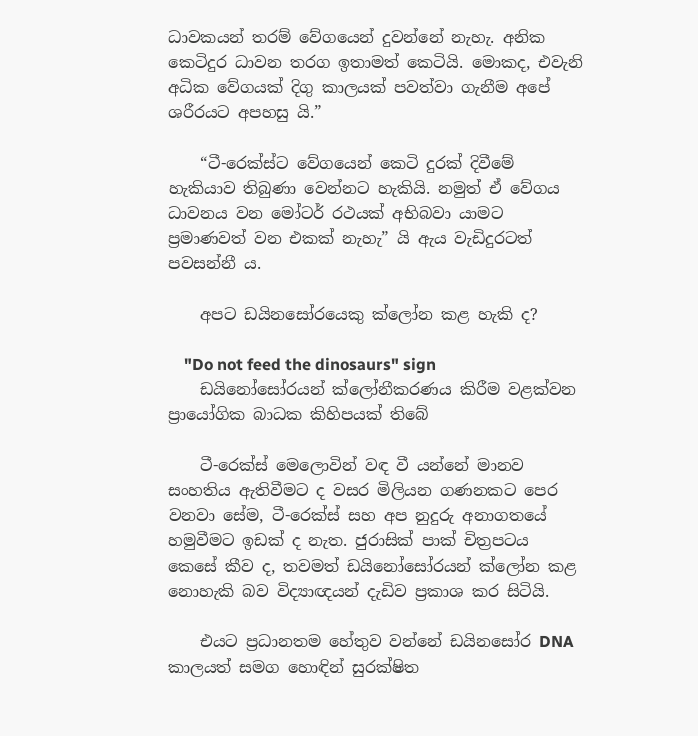ධාවකයන් තරම් වේගයෙන් දුවන්නේ නැහැ. අනික කෙටිදුර ධාවන තරග ඉතාමත් කෙටියි. මොකද, එවැනි අධික වේගයක් දිගු කාලයක් පවත්වා ගැනීම අපේ ශරීරයට අපහසු යි.”

    “ටී-රෙක්ස්ට වේගයෙන් කෙටි දුරක් දිවීමේ හැකියාව තිබුණා වෙන්නට හැකියි. නමුත් ඒ වේගය ධාවනය වන මෝටර් රථයක් අභිබවා යාමට ප්‍රමාණවත් වන එකක් නැහැ” යි ඇය වැඩිදුරටත් පවසන්නී ය.

    අපට ඩයිනසෝරයෙකු ක්ලෝන කළ හැකි ද?

    "Do not feed the dinosaurs" sign
    ඩයිනෝසෝරයන් ක්ලෝනීකරණය කිරීම වළක්වන ප්‍රායෝගික බාධක කිහිපයක් තිබේ

    ටී-රෙක්ස් මෙලොවින් වඳ වී යන්නේ මානව සංහතිය ඇතිවීමට ද වසර මිලියන ගණනකට පෙර වනවා සේම, ටී-රෙක්ස් සහ අප නුදුරු අනාගතයේ හමුවීමට ඉඩක් ද නැත. ජුරාසික් පාක් චිත්‍රපටය කෙසේ කීව ද, තවමත් ඩයිනෝසෝරයන් ක්ලෝන කළ නොහැකි බව විද්‍යාඥයන් දැඩිව ප්‍රකාශ කර සිටියි.

    එයට ප්‍රධානතම හේතුව වන්නේ ඩයිනසෝර DNA කාලයත් සමග හොඳින් සුරක්ෂිත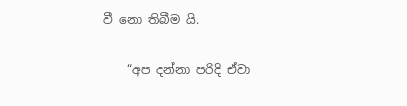වී නො තිබීම යි.

    “අප දන්නා පරිදි ඒවා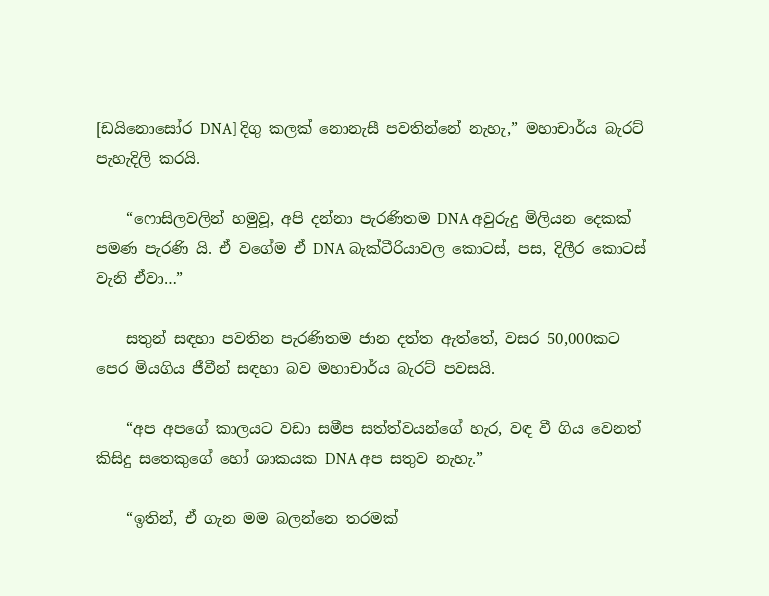[ඩයිනොසෝර DNA] දිගු කලක් නොනැසී පවතින්නේ නැහැ,” මහාචාර්ය බැරට් පැහැදිලි කරයි.

    “ෆොසිලවලින් හමුවූ, අපි දන්නා පැරණිතම DNA අවුරුදු මිලියන දෙකක් පමණ පැරණි යි. ඒ වගේම ඒ DNA බැක්ටීරියාවල කොටස්, පස, දිලීර කොටස් වැනි ඒවා…”

    සතුන් සඳහා පවතින පැරණිතම ජාන දත්ත ඇත්තේ, වසර 50,000කට පෙර මියගිය ජීවීන් සඳහා බව මහාචාර්ය බැරට් පවසයි.

    “අප අපගේ කාලයට වඩා සමීප සත්ත්වයන්ගේ හැර, වඳ වී ගිය වෙනත් කිසිදු සතෙකුගේ හෝ ශාකයක DNA අප සතුව නැහැ.”

    “ඉතින්, ඒ ගැන මම බලන්නෙ තරමක්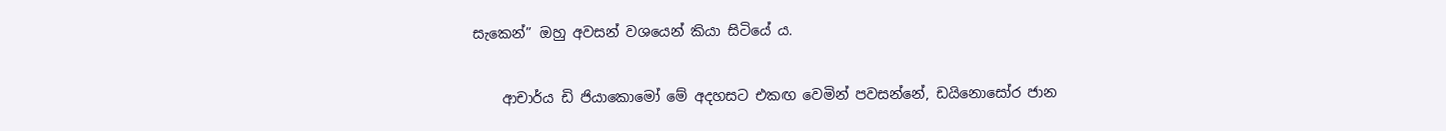සැකෙන්” ඔහු අවසන් වශයෙන් කියා සිටියේ ය.

    ආචාර්ය ඩි ජියාකොමෝ මේ අදහසට එකඟ වෙමින් පවසන්නේ, ඩයිනොසෝර ජාන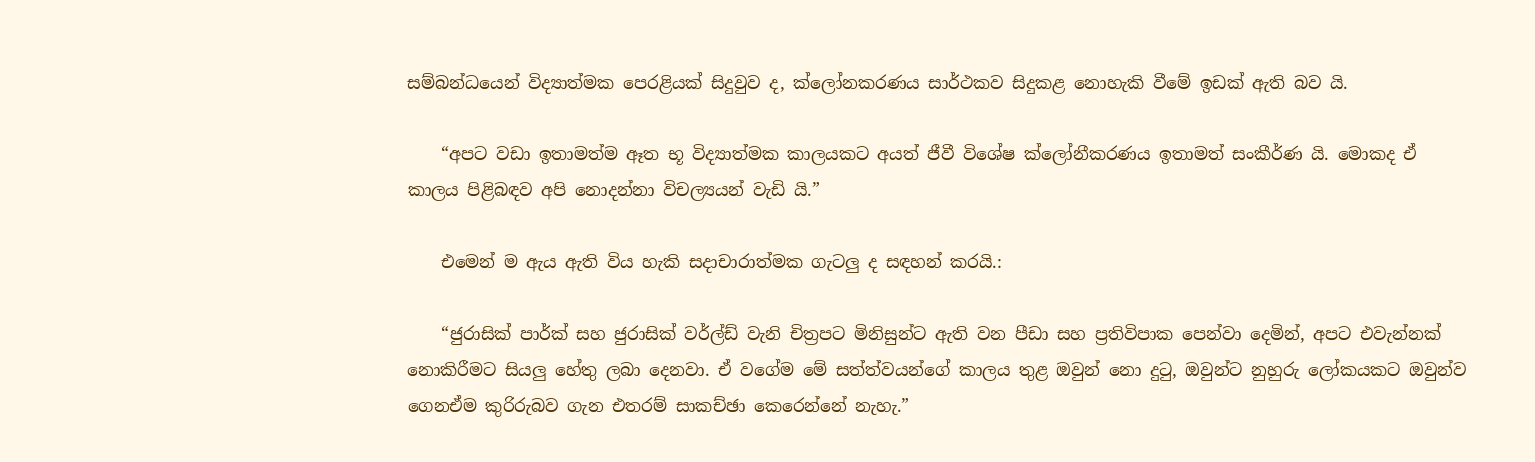සම්බන්ධයෙන් විද්‍යාත්මක පෙරළියක් සිදුවුව ද, ක්ලෝනකරණය සාර්ථකව සිදුකළ නොහැකි වීමේ ඉඩක් ඇති බව යි.

    “අපට වඩා ඉතාමත්ම ඈත භූ විද්‍යාත්මක කාලයකට අයත් ජීවී විශේෂ ක්ලෝනීකරණය ඉතාමත් සංකීර්ණ යි. මොකද ඒ කාලය පිළිබඳව අපි නොදන්නා විචල්‍යයන් වැඩි යි.”

    එමෙන් ම ඇය ඇති විය හැකි සදාචාරාත්මක ගැටලු ද සඳහන් කරයි.:

    “ජුරාසික් පාර්ක් සහ ජුරාසික් වර්ල්ඩ් වැනි චිත්‍රපට මිනිසුන්ට ඇති වන පීඩා සහ ප්‍රතිවිපාක පෙන්වා දෙමින්, අපට එවැන්නක් නොකිරීමට සියලු හේතු ලබා දෙනවා. ඒ වගේම මේ සත්ත්වයන්ගේ කාලය තුළ ඔවුන් නො දුටු, ඔවුන්ට නුහුරු ලෝකයකට ඔවුන්ව ගෙනඒම කුරිරුබව ගැන එතරම් සාකච්ඡා කෙරෙන්නේ නැහැ.”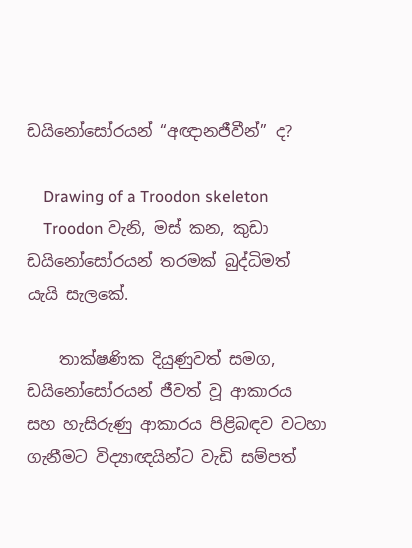ඩයිනෝසෝරයන් “අඥානජීවීන්” ද?

    Drawing of a Troodon skeleton
    Troodon වැනි, මස් කන, කුඩා ඩයිනෝසෝරයන් තරමක් බුද්ධිමත් යැයි සැලකේ.

    තාක්ෂණික දියුණුවත් සමග, ඩයිනෝසෝරයන් ජීවත් වූ ආකාරය සහ හැසිරුණු ආකාරය පිළිබඳව වටහා ගැනීමට විද්‍යාඥයින්ට වැඩි සම්පත්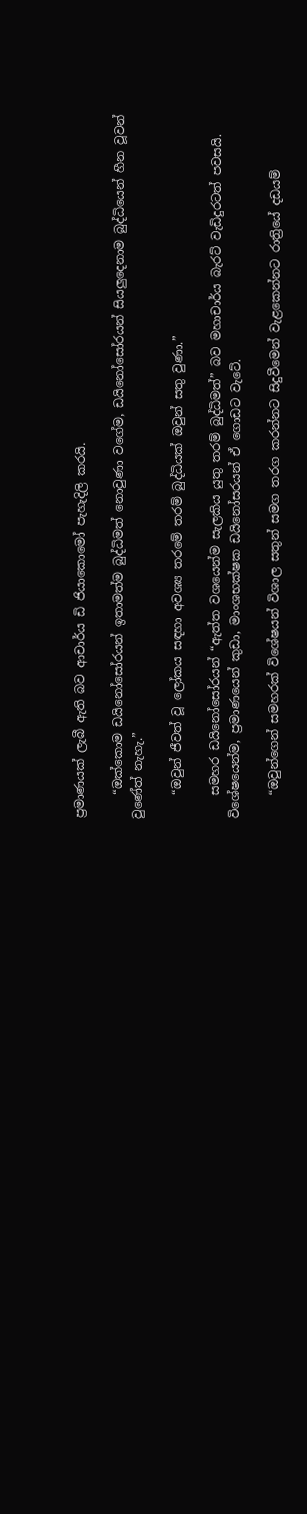ප්‍රමාණයක් ලැබී ඇති බව ආචාර්ය ඩි ජියාකොමෝ පැහැදිලි කරයි.

    “ඔක්කොම ඩයිනෝසෝරයන් ඉතාමත්ම බුද්ධිමත් නොවුණා වගේම, ඩයිනෝසෝරයන් සියලුදෙනාම බුද්ධියෙන් හීන වූවන් වුණේත් නැහැ.”

    “ඔවුන් ජීවත් වූ ලෝකය සඳහා අවශ්‍ය තරමේ තරම් බුද්ධියක් ඔවුන් සතු වුණා.”

    සමහර ඩයිනෝසෝරයන් “ඇත්ත වශයෙන්ම සැලකිය යුතු තරම් බුද්ධිමත්” බව මහාචාර්ය බැරට් වැඩිදුරටත් පවසයි. විශේෂයෙන්ම, ප්‍රමාණයෙන් කුඩා, මාංශභක්ෂක ඩයිනෝසරයන් ඒ ගොඩට වැටේ.

    “ඔවුන්ගෙන් සමහරක් විශේෂයන් විශාල සතුන් සමග තරග කරන්නට සිදුවීමෙන් වැළකෙන්නට රාත්‍රියේ දඩයම්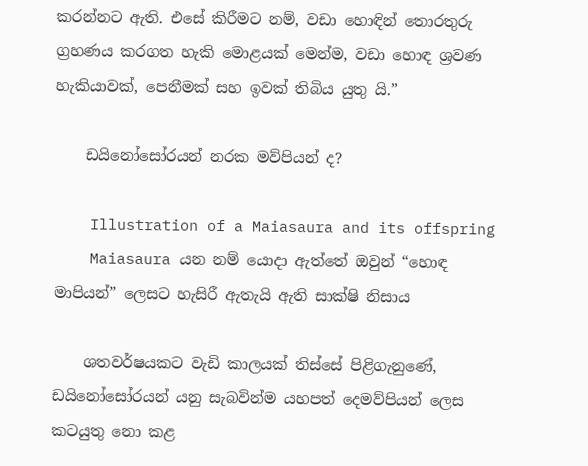කරන්නට ඇති. එසේ කිරීමට නම්, වඩා හොඳින් තොරතුරු ග්‍රහණය කරගත හැකි මොළයක් මෙන්ම, වඩා හොඳ ශ්‍රවණ හැකියාවක්, පෙනීමක් සහ ඉවක් තිබිය යුතු යි.”

    ඩයිනෝසෝරයන් නරක මව්පියන් ද?

    Illustration of a Maiasaura and its offspring
    Maiasaura යන නම් යොදා ඇත්තේ ඔවුන් “හොඳ මාපියන්” ලෙසට හැසිරී ඇතැයි ඇති සාක්ෂි නිසාය

    ශතවර්ෂයකට වැඩි කාලයක් තිස්සේ පිළිගැනුණේ, ඩයිනෝසෝරයන් යනු සැබවින්ම යහපත් දෙමව්පියන් ලෙස කටයුතු නො කළ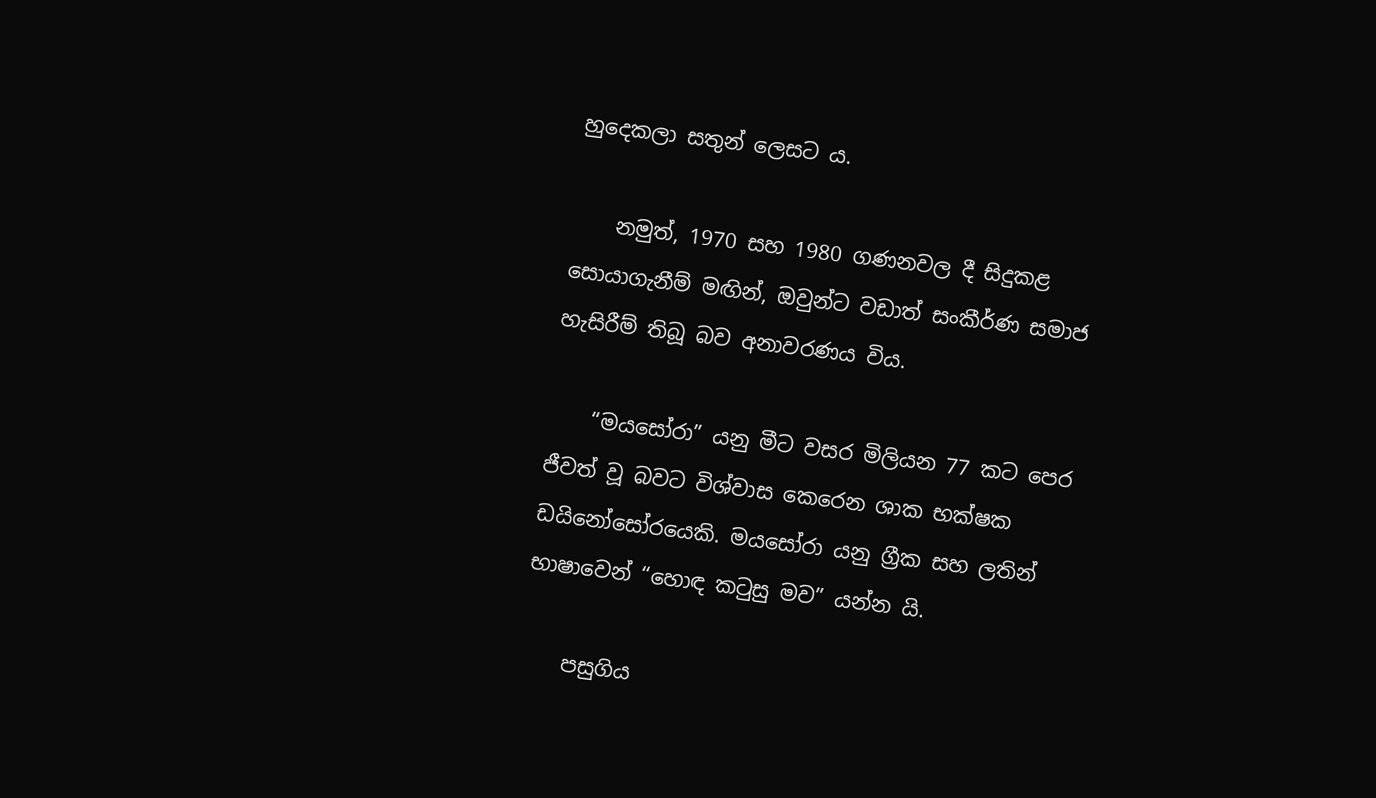හුදෙකලා සතුන් ලෙසට ය.

    නමුත්, 1970 සහ 1980 ගණනවල දී සිදුකළ සොයාගැනීම් මඟින්, ඔවුන්ට වඩාත් සංකීර්ණ සමාජ හැසිරීම් තිබූ බව අනාවරණය විය.

    “මයසෝරා” යනු මීට වසර මිලියන 77 කට පෙර ජීවත් වූ බවට විශ්වාස කෙරෙන ශාක භක්ෂක ඩයිනෝසෝරයෙකි. මයසෝරා යනු ග්‍රීක සහ ලතින් භාෂාවෙන් “හොඳ කටුසු මව” යන්න යි.

    පසුගිය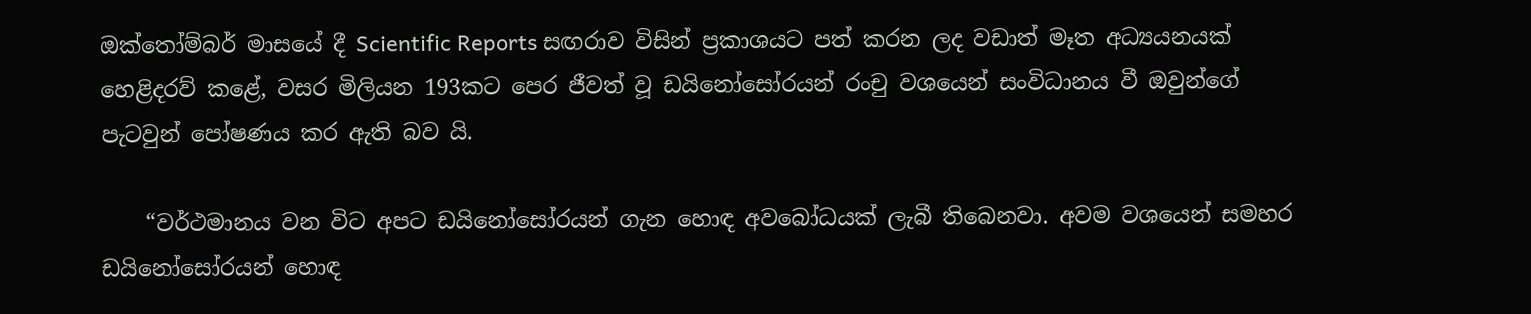ඔක්තෝම්බර් මාසයේ දී Scientific Reports සඟරාව විසින් ප්‍රකාශයට පත් කරන ලද වඩාත් මෑත අධ්‍යයනයක් හෙළිදරව් කළේ, වසර මිලියන 193කට පෙර ජීවත් වූ ඩයිනෝසෝරයන් රංචු වශයෙන් සංවිධානය වී ඔවුන්ගේ පැටවුන් පෝෂණය කර ඇති බව යි.

    “වර්ථමානය වන විට අපට ඩයිනෝසෝරයන් ගැන හොඳ අවබෝධයක් ලැබී තිබෙනවා. අවම වශයෙන් සමහර ඩයිනෝසෝරයන් හොඳ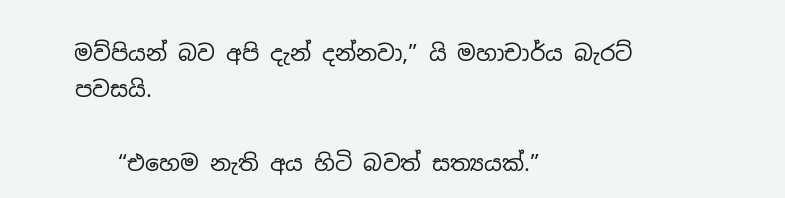මව්පියන් බව අපි දැන් දන්නවා,” යි මහාචාර්ය බැරට් පවසයි.

    “එහෙම නැති අය හිටි බවත් සත්‍යයක්.”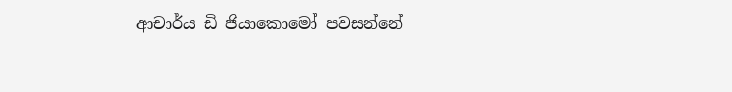ආචාර්ය ඩි ජියාකොමෝ පවසන්නේ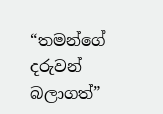“තමන්ගේ දරුවන් බලාගත්”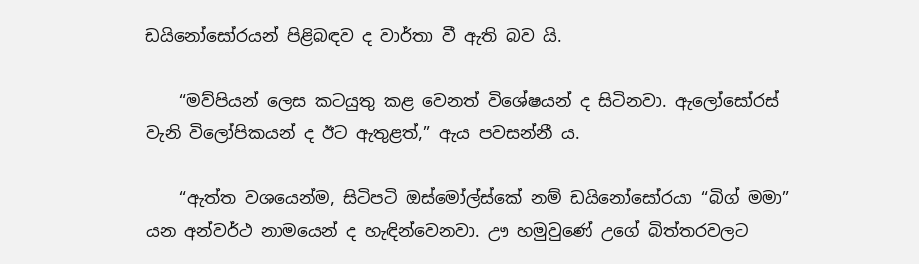ඩයිනෝසෝරයන් පිළිබඳව ද වාර්තා වී ඇති බව යි.

    “මව්පියන් ලෙස කටයුතු කළ වෙනත් විශේෂයන් ද සිටිනවා. ඇලෝසෝරස් වැනි විලෝපිකයන් ද ඊට ඇතුළත්,” ඇය පවසන්නී ය.

    “ඇත්ත වශයෙන්ම, සිටිපටි ඔස්මෝල්ස්කේ නම් ඩයිනෝසෝරයා “බිග් මමා” යන අන්වර්ථ නාමයෙන් ද හැඳින්වෙනවා. ඌ හමුවුණේ උගේ බිත්තරවලට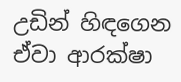උඩින් හිඳගෙන ඒවා ආරක්ෂා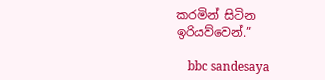කරමින් සිටින ඉරියව්වෙන්.”

    bbc sandesaya